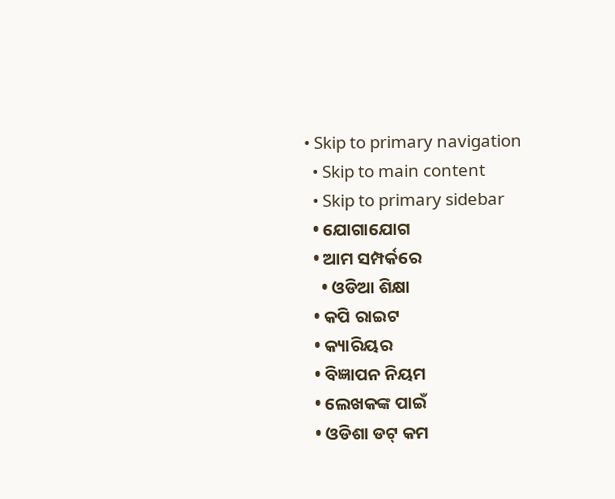• Skip to primary navigation
  • Skip to main content
  • Skip to primary sidebar
  • ଯୋଗାଯୋଗ
  • ଆମ ସମ୍ପର୍କରେ
    • ଓଡିଆ ଶିକ୍ଷା
  • କପି ରାଇଟ
  • କ୍ୟାରିୟର
  • ବିଜ୍ଞାପନ ନିୟମ
  • ଲେଖକଙ୍କ ପାଇଁ
  • ଓଡିଶା ଡଟ୍ କମ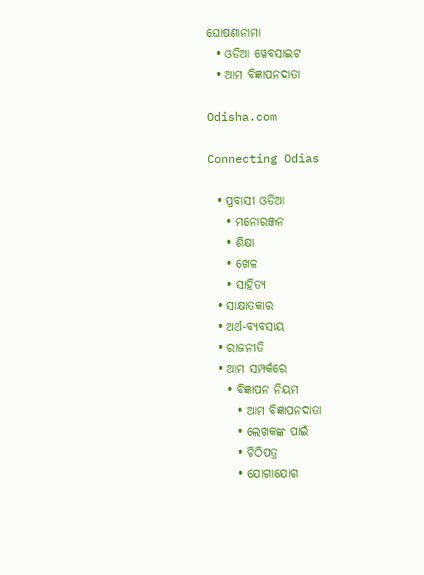ଘୋଷଣାନାମା
  • ଓଡିଆ ୱେବସାଇଟ
  • ଆମ ବିଜ୍ଞାପନଦାତା

Odisha.com

Connecting Odias

  • ପ୍ରବାସୀ ଓଡିଆ
    • ମନୋରଞ୍ଜନ
    • ଶିକ୍ଷା
    • ଖେଳ
    • ସାହିତ୍ୟ
  • ସାକ୍ଷାତକାର
  • ଅର୍ଥ-ବ୍ୟବସାୟ
  • ରାଜନୀତି
  • ଆମ ସମ୍ପର୍କରେ
    • ବିଜ୍ଞାପନ ନିୟମ
      • ଆମ ବିଜ୍ଞାପନଦାତା
      • ଲେଖକଙ୍କ ପାଇଁ
      • ଚିଠିପତ୍ର
      • ଯୋଗାଯୋଗ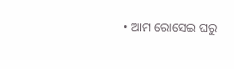• ଆମ ରୋସେଇ ଘରୁ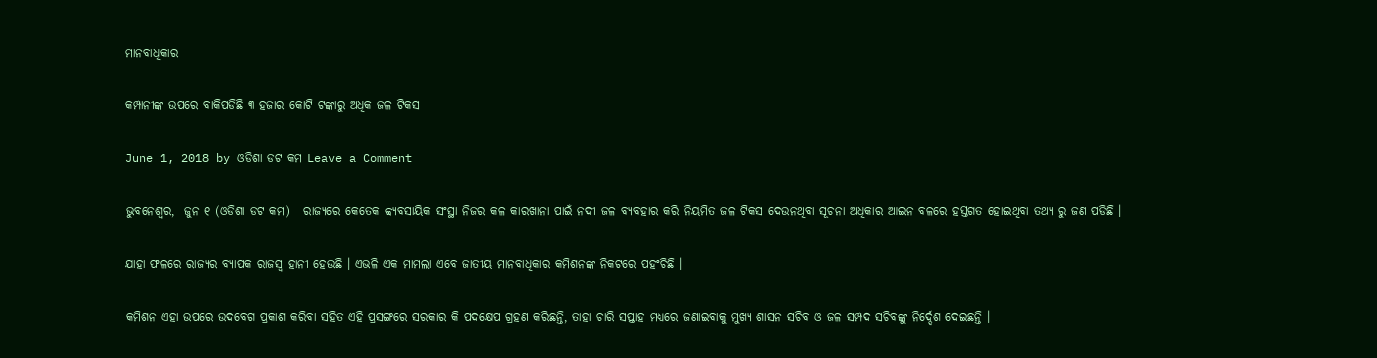ମାନବାଧିକାର

କମ୍ପାନୀଙ୍କ ଉପରେ ବାକିପଡିଛି ୩ ହଜାର କୋଟି ଟଙ୍କାରୁ ଅଧିକ ଜଳ ଟିକସ

June 1, 2018 by ଓଡିଶା ଡଟ କମ Leave a Comment

ଭୁବନେଶ୍ଵର,  ଜୁନ ୧ (ଓଡିଶା ଡଟ କମ)   ରାଜ୍ୟରେ କେତେକ ବ୍ବ୍ୟବସାୟିକ ସଂସ୍ଥା ନିଜର କଳ କାରଖାନା ପାଇଁ ନଦୀ ଜଳ ବ୍ୟବହାର କରି ନିୟମିତ ଜଳ ଟିକସ ଦେଉନଥିବା ସୂଚନା ଅଧିକାର ଆଇନ ବଳରେ ହସ୍ତଗତ ହୋଇଥିବା ତଥ୍ୟ ରୁ ଜଣ ପଡିଛି ।

ଯାହା ଫଳରେ ରାଜ୍ୟର ବ୍ୟାପକ ରାଜସ୍ୱ ହାନୀ ହେଉଛି । ଏଭଳି ଏକ ମାମଲା ଏବେ ଜାତୀୟ ମାନବାଧିକାର କମିଶନଙ୍କ ନିକଟରେ ପହଂଚିଛି ।

କମିଶନ ଏହା ଉପରେ ଉଦବେଗ ପ୍ରକାଶ କରିବା ସହିତ ଏହି ପ୍ରସଙ୍ଗରେ ସରକାର କି ପଦକ୍ଷେପ ଗ୍ରହଣ କରିଛନ୍ତି, ତାହା ଚାରି ସପ୍ତାହ ମଧ୍ୟରେ ଜଣାଇବାକୁ ମୁଖ୍ୟ ଶାସନ ସଚିବ ଓ ଜଳ ସମ୍ପଦ ସଚିବଙ୍କୁ ନିର୍ଦ୍ଦେଶ ଦେଇଛନ୍ତି ।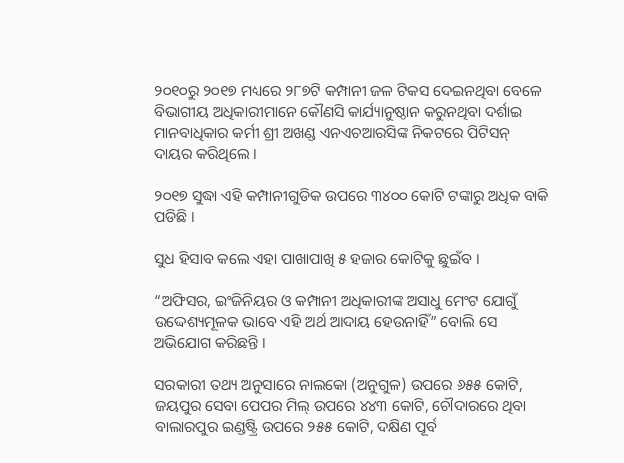୨୦୧୦ରୁ ୨୦୧୭ ମଧ୍ୟରେ ୨୮୭ଟି କମ୍ପାନୀ ଜଳ ଟିକସ ଦେଇନଥିବା ବେଳେ ବିଭାଗୀୟ ଅଧିକାରୀମାନେ କୌଣସି କାର୍ଯ୍ୟାନୁଷ୍ଠାନ କରୁନଥିବା ଦର୍ଶାଇ ମାନବାଧିକାର କର୍ମୀ ଶ୍ରୀ ଅଖଣ୍ଡ ଏନଏଚଆରସିଙ୍କ ନିକଟରେ ପିଟିସନ୍ ଦାୟର କରିଥିଲେ ।

୨୦୧୭ ସୁଦ୍ଧା ଏହି କମ୍ପାନୀଗୁଡିକ ଉପରେ ୩୪୦୦ କୋଟି ଟଙ୍କାରୁ ଅଧିକ ବାକି ପଡିଛି ।

ସୁଧ ହିସାବ କଲେ ଏହା ପାଖାପାଖି ୫ ହଜାର କୋଟିକୁ ଛୁଇଁବ ।

“ଅଫିସର, ଇଂଜିନିୟର ଓ କମ୍ପାନୀ ଅଧିକାରୀଙ୍କ ଅସାଧୁ ମେଂଟ ଯୋଗୁଁ ଉଦ୍ଦେଶ୍ୟମୂଳକ ଭାବେ ଏହି ଅର୍ଥ ଆଦାୟ ହେଉନାହିଁ” ବୋଲି ସେ ଅଭିଯୋଗ କରିଛନ୍ତି ।

ସରକାରୀ ତଥ୍ୟ ଅନୁସାରେ ନାଲକୋ (ଅନୁଗୁଳ) ଉପରେ ୬୫୫ କୋଟି, ଜୟପୁର ସେବା ପେପର ମିଲ୍ ଉପରେ ୪୪୩ କୋଟି, ଚୌଦାରରେ ଥିବା ବାଲାରପୁର ଇଣ୍ଡଷ୍ଟ୍ରି ଉପରେ ୨୫୫ କୋଟି, ଦକ୍ଷିଣ ପୂର୍ବ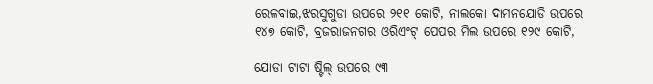ରେଳବାଇ,ଝରସୁଗୁଡା ଉପରେ ୨୧୧ କୋଟି, ନାଲକୋ ଦାମନଯୋଡି ଉପରେ ୧୪୭ କୋଟି, ବ୍ରଜରାଜନଗର ଓରିଏଂଟ୍ ପେପର ମିଲ ଉପରେ ୧୨୯ କୋଟି,

ଯୋଡା ଟାଟା ଷ୍ଟିଲ୍ ଉପରେ ୯୩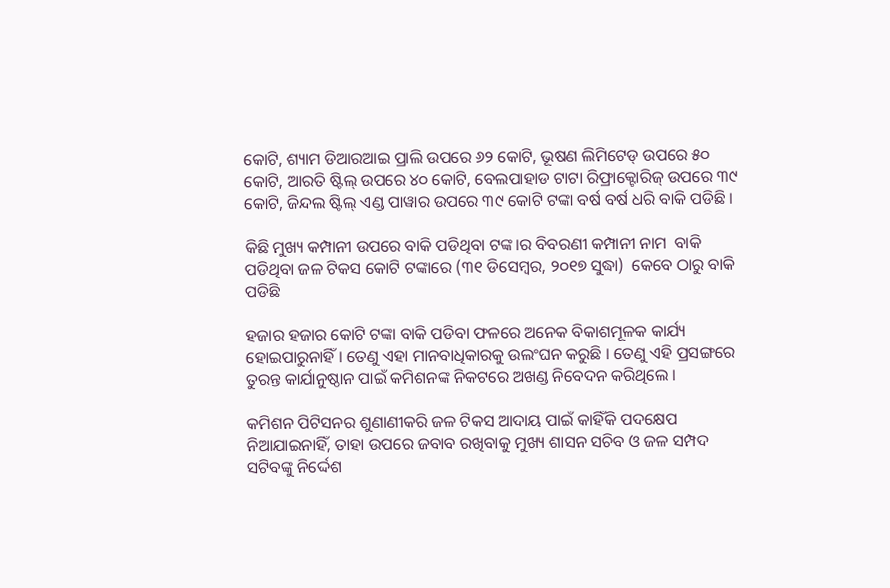କୋଟି, ଶ୍ୟାମ ଡିଆରଆଇ ପ୍ରାଲି ଉପରେ ୬୨ କୋଟି, ଭୂଷଣ ଲିମିଟେଡ୍ ଉପରେ ୫୦ କୋଟି, ଆରତି ଷ୍ଟିଲ୍ ଉପରେ ୪୦ କୋଟି, ବେଲପାହାଡ ଟାଟା ରିଫ୍ରାକ୍ଟୋରିଜ୍ ଉପରେ ୩୯ କୋଟି, ଜିନ୍ଦଲ ଷ୍ଟିଲ୍ ଏଣ୍ଡ ପାୱାର ଉପରେ ୩୯ କୋଟି ଟଙ୍କା ବର୍ଷ ବର୍ଷ ଧରି ବାକି ପଡିଛି ।

କିଛି ମୁଖ୍ୟ କମ୍ପାନୀ ଉପରେ ବାକି ପଡିଥିବା ଟଙ୍କ।ର ବିବରଣୀ କମ୍ପାନୀ ନାମ  ବାକି ପଡିଥିବା ଜଳ ଟିକସ କୋଟି ଟଙ୍କାରେ (୩୧ ଡିସେମ୍ବର, ୨୦୧୭ ସୁଦ୍ଧା)  କେବେ ଠାରୁ ବାକି ପଡିଛି

ହଜାର ହଜାର କୋଟି ଟଙ୍କା ବାକି ପଡିବା ଫଳରେ ଅନେକ ବିକାଶମୂଳକ କାର୍ଯ୍ୟ ହୋଇପାରୁନାହିଁ । ତେଣୁ ଏହା ମାନବାଧିକାରକୁ ଉଲଂଘନ କରୁଛି । ତେଣୁ ଏହି ପ୍ରସଙ୍ଗରେ ତୁରନ୍ତ କାର୍ଯାନୁଷ୍ଠାନ ପାଇଁ କମିଶନଙ୍କ ନିକଟରେ ଅଖଣ୍ଡ ନିବେଦନ କରିଥିଲେ ।

କମିଶନ ପିଟିସନର ଶୁଣାଣୀକରି ଜଳ ଟିକସ ଆଦାୟ ପାଇଁ କାହିଁକି ପଦକ୍ଷେପ ନିଆଯାଇନାହିଁ, ତାହା ଉପରେ ଜବାବ ରଖିବାକୁ ମୁଖ୍ୟ ଶାସନ ସଚିବ ଓ ଜଳ ସମ୍ପଦ ସଟିବଙ୍କୁ ନିର୍ଦ୍ଦେଶ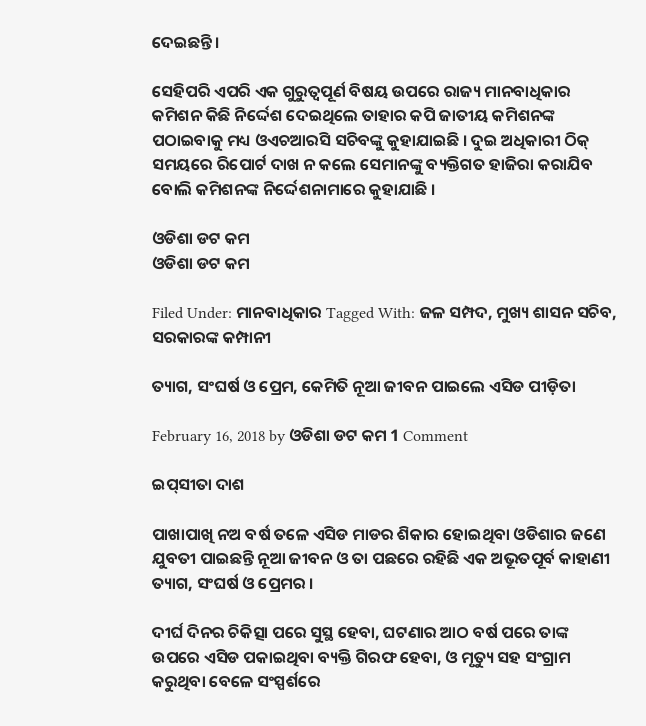ଦେଇଛନ୍ତି ।

ସେହିପରି ଏପରି ଏକ ଗୁରୁତ୍ୱପୂର୍ଣ ବିଷୟ ଉପରେ ରାଜ୍ୟ ମାନବାଧିକାର କମିଶନ କିଛି ନିର୍ଦ୍ଦେଶ ଦେଇଥିଲେ ତାହାର କପି ଜାତୀୟ କମିଶନଙ୍କ ପଠାଇବାକୁ ମଧ୍ୟ ଓଏଚଆରସି ସଚିବଙ୍କୁ କୁହାଯାଇଛି । ଦୁଇ ଅଧିକାରୀ ଠିକ୍ ସମୟରେ ରିପୋର୍ଟ ଦାଖ ନ କଲେ ସେମାନଙ୍କୁ ବ୍ୟକ୍ତିଗତ ହାଜିରା କରାଯିବ ବୋଲି କମିଶନଙ୍କ ନିର୍ଦ୍ଦେଶନାମାରେ କୁହାଯାଛି ।

ଓଡିଶା ଡଟ କମ
ଓଡିଶା ଡଟ କମ

Filed Under: ମାନବାଧିକାର Tagged With: ଜଳ ସମ୍ପଦ, ମୁଖ୍ୟ ଶାସନ ସଚିବ, ସରକାରଙ୍କ କମ୍ପାନୀ

ତ୍ୟାଗ, ସଂଘର୍ଷ ଓ ପ୍ରେମ, କେମିତି ନୂଆ ଜୀବନ ପାଇଲେ ଏସିଡ ପୀଡ଼ିତା

February 16, 2018 by ଓଡିଶା ଡଟ କମ 1 Comment

ଇପ୍‌ସୀତା ଦାଶ

ପାଖାପାଖି ନଅ ବର୍ଷ ତଳେ ଏସିଡ ମାଡର ଶିକାର ହୋଇଥିବା ଓଡିଶାର ଜଣେ ଯୁବତୀ ପାଇଛନ୍ତି ନୂଆ ଜୀବନ ଓ ତା ପଛରେ ରହିଛି ଏକ ଅଭୂତପୂର୍ବ କାହାଣୀ ତ୍ୟାଗ, ସଂଘର୍ଷ ଓ ପ୍ରେମର ।

ଦୀର୍ଘ ଦିନର ଚିକିତ୍ସା ପରେ ସୁସ୍ଥ ହେବା, ଘଟଣାର ଆଠ ବର୍ଷ ପରେ ତାଙ୍କ ଉପରେ ଏସିଡ ପକାଇଥିବା ବ୍ୟକ୍ତି ଗିରଫ ହେବା, ଓ ମୃତ୍ୟୁ ସହ ସଂଗ୍ରାମ କରୁଥିବା ବେଳେ ସଂସ୍ପର୍ଶରେ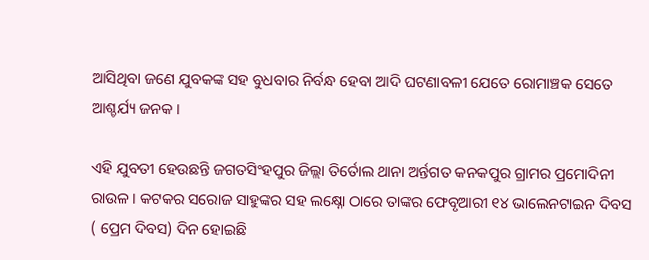ଆସିଥିବା ଜଣେ ଯୁବକଙ୍କ ସହ ବୁଧବାର ନିର୍ବନ୍ଧ ହେବା ଆଦି ଘଟଣାବଳୀ ଯେତେ ରୋମାଞ୍ଚକ ସେତେ ଆଶ୍ଚର୍ଯ୍ୟ ଜନକ ।

ଏହି ଯୁବତୀ ହେଉଛନ୍ତି ଜଗତସିଂହପୁର ଜିଲ୍ଲା ତିର୍ତୋଲ ଥାନା ଅର୍ନ୍ତଗତ କନକପୁର ଗ୍ରାମର ପ୍ରମୋଦିନୀ ରାଉଳ । କଟକର ସରୋଜ ସାହୁଙ୍କର ସହ ଲକ୍ଷ୍ନୋ ଠାରେ ତାଙ୍କର ଫେବୃଆରୀ ୧୪ ଭାଲେନଟାଇନ ଦିବସ ( ପ୍ରେମ ଦିବସ) ଦିନ ହୋଇଛି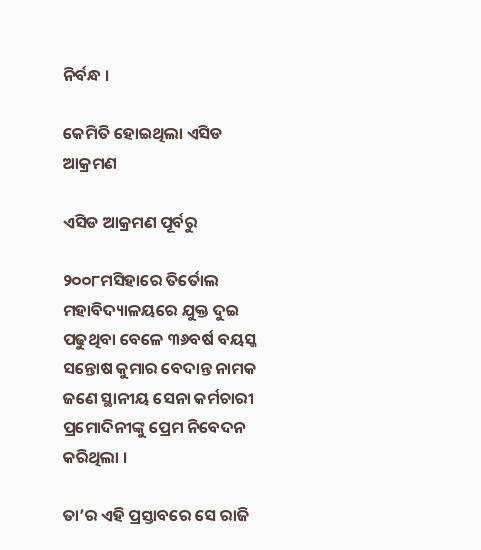ନିର୍ବନ୍ଧ ।

କେମିତି ହୋଇଥିଲା ଏସିଡ ଆକ୍ରମଣ

ଏସିଡ ଆକ୍ରମଣ ପୂର୍ବରୁ

୨୦୦୮ମସିହାରେ ତିର୍ତୋଲ ମହାବିଦ୍ୟାଳୟରେ ଯୁକ୍ତ ଦୁଇ ପଢୁଥିବା ବେଳେ ୩୬ବର୍ଷ ବୟସ୍କ ସନ୍ତୋଷ କୁମାର ବେଦାନ୍ତ ନାମକ ଜଣେ ସ୍ଥାନୀୟ ସେନା କର୍ମଚାରୀ ପ୍ରମୋଦିନୀଙ୍କୁ ପ୍ରେମ ନିବେଦନ କରିଥିଲା ।

ତା’ର ଏହି ପ୍ରସ୍ତାବରେ ସେ ରାଜି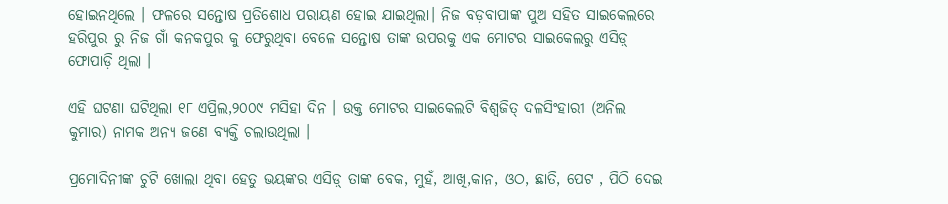ହୋଇନଥିଲେ । ଫଳରେ ସନ୍ତୋଷ ପ୍ରତିଶୋଧ ପରାୟଣ ହୋଇ ଯାଇଥିଲା। ନିଜ ବଡ଼ବାପାଙ୍କ ପୁଅ ସହିତ ସାଇକେଲରେ ହରିପୁର ରୁ ନିଜ ଗାଁ କନକପୁର କୁ ଫେରୁଥିବା ବେଳେ ସନ୍ତୋଷ ତାଙ୍କ ଉପରକୁ ଏକ ମୋଟର ସାଇକେଲରୁ ଏସିଡ଼୍ ଫୋପାଡ଼ି ଥିଲା ।

ଏହି ଘଟଣା ଘଟିଥିଲା ୧୮ ଏପ୍ରିଲ,୨୦୦୯ ମସିହା ଦିନ । ଉକ୍ତ ମୋଟର ସାଇକେଲଟି ବିଶ୍ୱଜିତ୍ ଦଳସିଂହାରୀ (ଅନିଲ କୁମାର) ନାମକ ଅନ୍ୟ ଜଣେ ବ୍ୟକ୍ତି ଚଲାଉଥିଲା ।

ପ୍ରମୋଦିନୀଙ୍କ ଚୁଟି ଖୋଲା ଥିବା ହେତୁ ଭୟଙ୍କର ଏସିଡ଼୍ ତାଙ୍କ ବେକ, ମୁହଁ, ଆଖି,କାନ, ଓଠ, ଛାତି, ପେଟ , ପିଠି ଦେଇ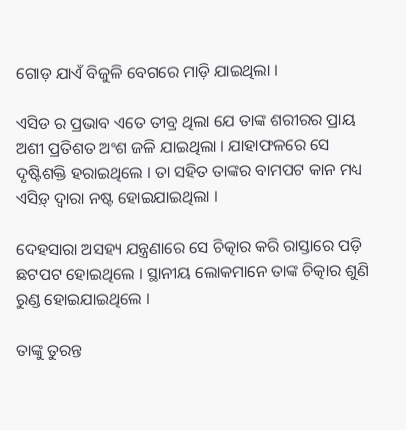ଗୋଡ଼ ଯାଏଁ ବିଜୁଳି ବେଗରେ ମାଡ଼ି ଯାଇଥିଲା ।

ଏସିଡ ର ପ୍ରଭାବ ଏତେ ତୀବ୍ର ଥିଲା ଯେ ତାଙ୍କ ଶରୀରର ପ୍ରାୟ ଅଶୀ ପ୍ରତିଶତ ଅଂଶ ଜଳି ଯାଇଥିଲା । ଯାହାଫଳରେ ସେ ଦୃଷ୍ଟିଶକ୍ତି ହରାଇଥିଲେ । ତା ସହିତ ତାଙ୍କର ବାମପଟ କାନ ମଧ୍ୟ ଏସିଡ଼୍ ଦ୍ୱାରା ନଷ୍ଟ ହୋଇଯାଇଥିଲା ।

ଦେହସାରା ଅସହ୍ୟ ଯନ୍ତ୍ରଣାରେ ସେ ଚିତ୍କାର କରି ରାସ୍ତାରେ ପଡ଼ି ଛଟପଟ ହୋଇଥିଲେ । ସ୍ଥାନୀୟ ଲୋକମାନେ ତାଙ୍କ ଚିତ୍କାର ଶୁଣି ରୁଣ୍ଡ ହୋଇଯାଇଥିଲେ ।

ତାଙ୍କୁ ତୁରନ୍ତ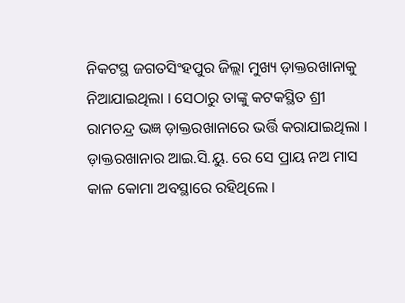ନିକଟସ୍ଥ ଜଗତସିଂହପୁର ଜିଲ୍ଲା ମୁଖ୍ୟ ଡ଼ାକ୍ତରଖାନାକୁ ନିଆଯାଇଥିଲା । ସେଠାରୁ ତାଙ୍କୁ କଟକସ୍ଥିତ ଶ୍ରୀ ରାମଚନ୍ଦ୍ର ଭଜ୍ଞ ଡ଼ାକ୍ତରଖାନାରେ ଭର୍ତ୍ତି କରାଯାଇଥିଲା ।  ଡ଼ାକ୍ତରଖାନାର ଆଇ.ସି.ୟୁ. ରେ ସେ ପ୍ରାୟ ନଅ ମାସ କାଳ କୋମା ଅବସ୍ଥାରେ ରହିଥିଲେ ।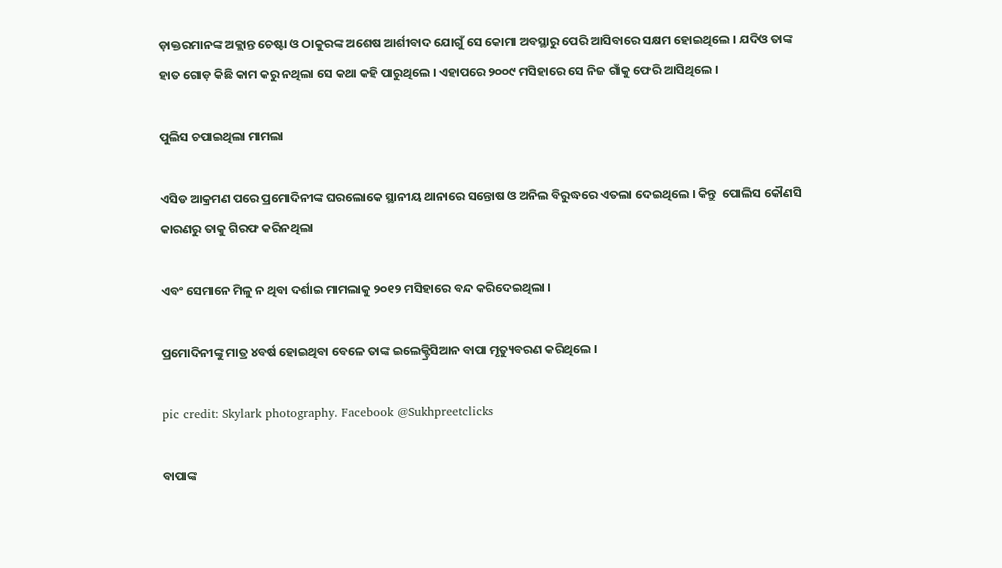ଡ଼ାକ୍ତରମାନଙ୍କ ଅକ୍ଲାନ୍ତ ଚେଷ୍ଟା ଓ ଠାକୁରଙ୍କ ଅଶେଷ ଆର୍ଶୀବାଦ ଯୋଗୁଁ ସେ କୋମା ଅବସ୍ଥାରୁ ପେରି ଆସିବାରେ ସକ୍ଷମ ହୋଇଥିଲେ । ଯଦିଓ ତାଙ୍କ ହାତ ଗୋଡ଼ କିଛି କାମ କରୁ ନଥିଲା ସେ କଥା କହି ପାରୁଥିଲେ । ଏହାପରେ ୨୦୦୯ ମସିହାରେ ସେ ନିଜ ଗାଁକୁ ଫେରି ଆସିଥିଲେ ।

ପୁଲିସ ଚପାଇଥିଲା ମାମଲା

ଏସିଡ ଆକ୍ରମଣ ପରେ ପ୍ରମୋଦିନୀଙ୍କ ଘରଲୋକେ ସ୍ଥାନୀୟ ଥାନାରେ ସନ୍ତୋଷ ଓ ଅନିଲ ବିରୁଦ୍ଧରେ ଏତଲା ଦେଇଥିଲେ । କିନ୍ତୁ  ପୋଲିସ କୌଣସି କାରଣରୁ ତାକୁ ଗିରଫ କରିନଥିଲା

ଏବଂ ସେମାନେ ମିଳୁ ନ ଥିବା ଦର୍ଶାଇ ମାମଲାକୁ ୨୦୧୨ ମସିହାରେ ବନ୍ଦ କରିଦେଇଥିଲା ।

ପ୍ରମୋଦିନୀଙ୍କୁ ମାତ୍ର ୪ବର୍ଷ ହୋଇଥିବା ବେଳେ ତାଙ୍କ ଇଲେକ୍ଟ୍ରିସିଆନ ବାପା ମୃତ୍ୟୁବରଣ କରିଥିଲେ ।

pic credit: Skylark photography. Facebook @Sukhpreetclicks

ବାପାଙ୍କ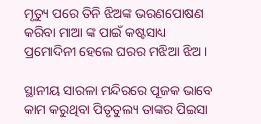ମୃତ୍ୟୁ ପରେ ତିନି ଝିଅଙ୍କ ଭରଣପୋଷଣ କରିବା ମାଆ ଙ୍କ ପାଇଁ କଷ୍ଟସାଧ୍ୟ  ପ୍ରମୋଦିନୀ ହେଲେ ଘରର ମଝିଆ ଝିଅ ।

ସ୍ଥାନୀୟ ସାରଳା ମନ୍ଦିରରେ ପୂଜକ ଭାବେ କାମ କରୁଥିବା ପିତୃତୁଲ୍ୟ ତାଙ୍କର ପିଇସା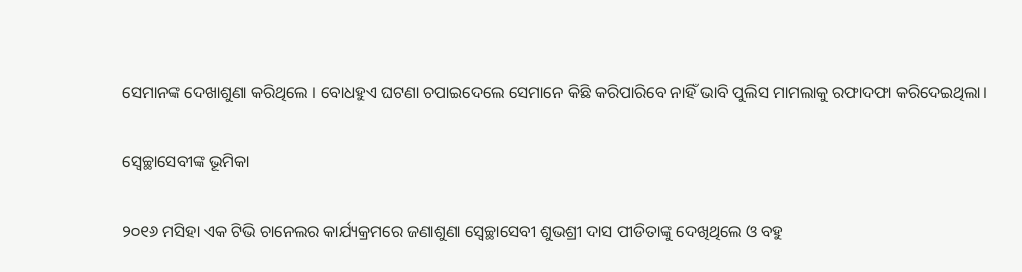ସେମାନଙ୍କ ଦେଖାଶୁଣା କରିଥିଲେ । ବୋଧହୁଏ ଘଟଣା ଚପାଇଦେଲେ ସେମାନେ କିଛି କରିପାରିବେ ନାହିଁ ଭାବି ପୁଲିସ ମାମଲାକୁ ରଫାଦଫା କରିଦେଇଥିଲା।

ସ୍ଵେଚ୍ଛାସେବୀଙ୍କ ଭୂମିକା

୨୦୧୬ ମସିହା ଏକ ଟିଭି ଚାନେଲର କାର୍ଯ୍ୟକ୍ରମରେ ଜଣାଶୁଣା ସ୍ଵେଚ୍ଛାସେବୀ ଶୁଭଶ୍ରୀ ଦାସ ପୀଡିତାଙ୍କୁ ଦେଖିଥିଲେ ଓ ବହୁ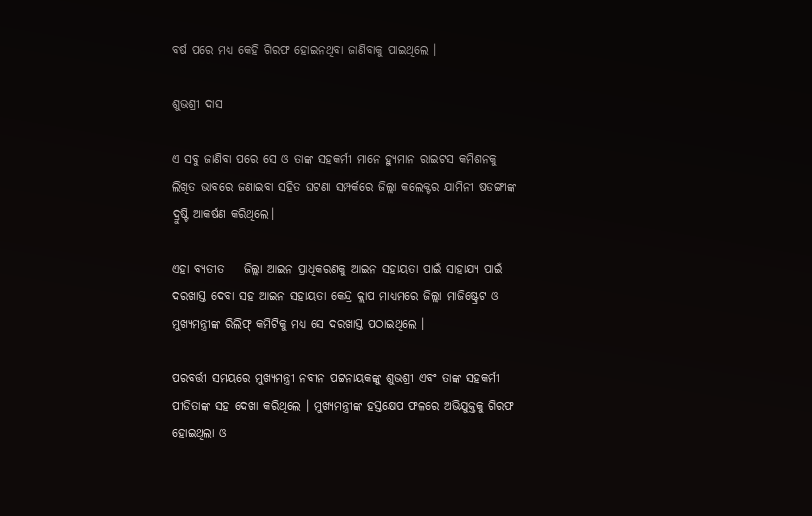ବର୍ଷ ପରେ ମଧ୍ୟ କେହି ଗିରଫ ହୋଇନଥିବା ଜାଣିବାକୁ ପାଇଥିଲେ ।

ଶୁଭଶ୍ରୀ ଦାସ

ଏ ସବୁ ଜାଣିବା ପରେ ସେ ଓ ତାଙ୍କ ସହକର୍ମୀ ମାନେ ହ୍ୟୁମାନ ରାଇଟସ କମିଶନକୁ ଲିଖିତ ଭାବରେ ଜଣାଇବା ସହିତ ଘଟଣା ସମ୍ପର୍କରେ ଜିଲ୍ଲା କଲେକ୍ଟର ଯାମିନୀ ଷଡଙ୍ଗୀଙ୍କ ଦ୍ରୁଷ୍ଟି ଆକର୍ଷଣ କରିଥିଲେ।

ଏହା ବ୍ୟତୀତ    ଜିଲ୍ଲା ଆଇନ ପ୍ରାଧିକରଣକୁ ଆଇନ ସହାୟତା ପାଇଁ ସାହାଯ୍ୟ ପାଇଁ ଦରଖାସ୍ତ ଦେବା ସହ ଆଇନ ସହାୟତା କେନ୍ଦ୍ର କ୍ଲାପ ମାଧ୍ୟମରେ ଜିଲ୍ଲା ମାଜିଷ୍ଟ୍ରେଟ ଓ ମୁଖ୍ୟମନ୍ତ୍ରୀଙ୍କ ରିଲିଫ୍ କମିଟିକୁ ମଧ୍ୟ ସେ ଦରଖାସ୍ତ ପଠାଇଥିଲେ ।

ପରବର୍ତ୍ତୀ ସମୟରେ ମୁଖ୍ୟମନ୍ତ୍ରୀ ନବୀନ ପଟ୍ଟନାୟକଙ୍କୁ ଶୁଭଶ୍ରୀ ଏବଂ ତାଙ୍କ ସହକର୍ମୀ ପୀଡିତାଙ୍କ ସହ ଦେଖା କରିଥିଲେ । ମୁଖ୍ୟମନ୍ତ୍ରୀଙ୍କ ହସ୍ତକ୍ଷେପ ଫଳରେ ଅଭିଯୁକ୍ତକୁ ଗିରଫ ହୋଇଥିଲା ଓ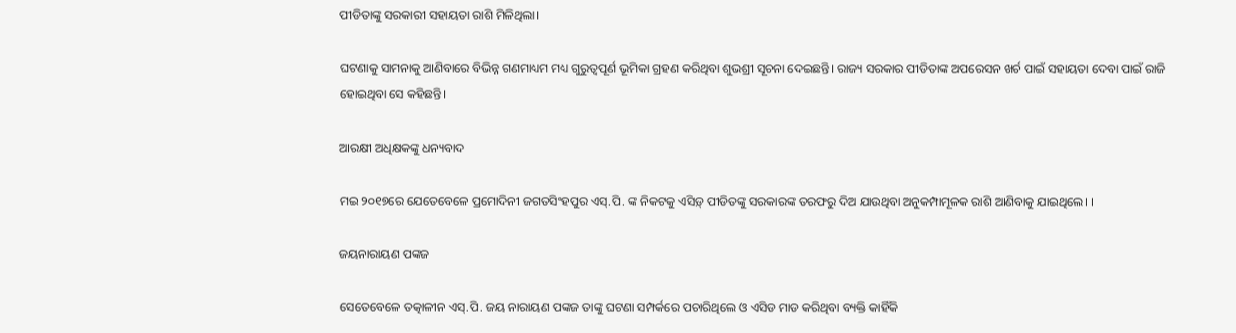ପୀଡିତାଙ୍କୁ ସରକାରୀ ସହାୟତା ରାଶି ମିଳିଥିଲା।

ଘଟଣାକୁ ସାମନାକୁ ଆଣିବାରେ ବିଭିନ୍ନ ଗଣମାଧ୍ୟମ ମଧ୍ୟ ଗୁରୁତ୍ଵପୂର୍ଣ ଭୂମିକା ଗ୍ରହଣ କରିଥିବା ଶୁଭଶ୍ରୀ ସୂଚନା ଦେଇଛନ୍ତି। ରାଜ୍ୟ ସରକାର ପୀଡିତାଙ୍କ ଅପରେସନ ଖର୍ଚ ପାଇଁ ସହାୟତା ଦେବା ପାଇଁ ରାଜି ହୋଇଥିବା ସେ କହିଛନ୍ତି।

ଆରକ୍ଷୀ ଅଧିକ୍ଷକଙ୍କୁ ଧନ୍ୟବାଦ

ମଇ ୨୦୧୭ରେ ଯେତେବେଳେ ପ୍ରମୋଦିନୀ ଜଗତସିଂହପୁର ଏସ୍.ପି. ଙ୍କ ନିକଟକୁ ଏସିଡ଼୍ ପୀଡିତଙ୍କୁ ସରକାରଙ୍କ ତରଫରୁ ଦିଅ ଯାଉଥିବା ଅନୁକମ୍ପାମୂଳକ ରାଶି ଆଣିବାକୁ ଯାଇଥିଲେ। ।

ଜୟନାରାୟଣ ପଙ୍କଜ

ସେତେବେଳେ ତତ୍କାଳୀନ ଏସ୍.ପି. ଜୟ ନାରାୟଣ ପଙ୍କଜ ତାଙ୍କୁ ଘଟଣା ସମ୍ପର୍କରେ ପଚାରିଥିଲେ ଓ ଏସିଡ ମାଡ କରିଥିବା ବ୍ୟକ୍ତି କାହିଁକି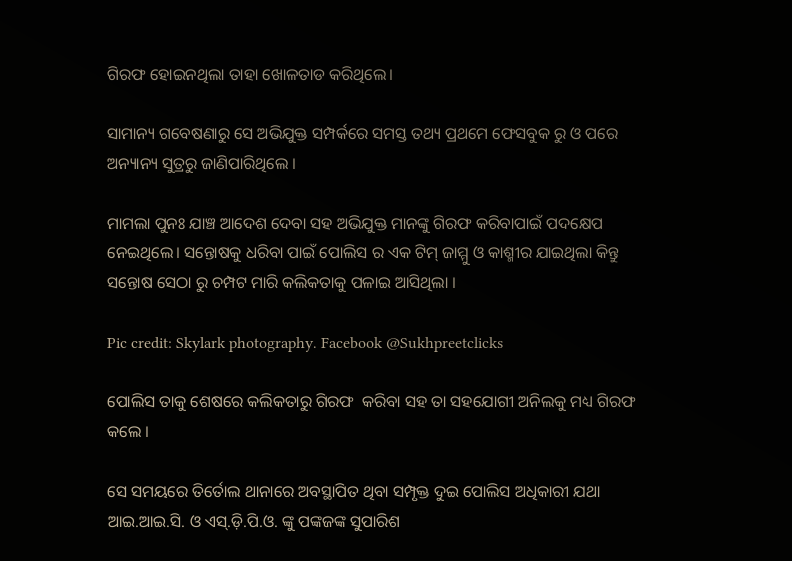ଗିରଫ ହୋଇନଥିଲା ତାହା ଖୋଳତାଡ କରିଥିଲେ।

ସାମାନ୍ୟ ଗବେଷଣାରୁ ସେ ଅଭିଯୁକ୍ତ ସମ୍ପର୍କରେ ସମସ୍ତ ତଥ୍ୟ ପ୍ରଥମେ ଫେସବୁକ ରୁ ଓ ପରେ ଅନ୍ୟାନ୍ୟ ସୁତ୍ରରୁ ଜାଣିପାରିଥିଲେ ।

ମାମଲା ପୁନଃ ଯାଞ୍ଚ ଆଦେଶ ଦେବା ସହ ଅଭିଯୁକ୍ତ ମାନଙ୍କୁ ଗିରଫ କରିବାପାଇଁ ପଦକ୍ଷେପ ନେଇଥିଲେ। ସନ୍ତୋଷକୁ ଧରିବା ପାଇଁ ପୋଲିସ ର ଏକ ଟିମ୍ ଜାମ୍ମୁ ଓ କାଶ୍ମୀର ଯାଇଥିଲା କିନ୍ତୁ ସନ୍ତୋଷ ସେଠା ରୁ ଚମ୍ପଟ ମାରି କଲିକତାକୁ ପଳାଇ ଆସିଥିଲା ।

Pic credit: Skylark photography. Facebook @Sukhpreetclicks

ପୋଲିସ ତାକୁ ଶେଷରେ କଲିକତାରୁ ଗିରଫ  କରିବା ସହ ତା ସହଯୋଗୀ ଅନିଲକୁ ମଧ୍ୟ ଗିରଫ କଲେ ।

ସେ ସମୟରେ ତିର୍ତୋଲ ଥାନାରେ ଅବସ୍ଥାପିତ ଥିବା ସମ୍ପୃକ୍ତ ଦୁଇ ପୋଲିସ ଅଧିକାରୀ ଯଥା ଆଇ.ଆଇ.ସି. ଓ ଏସ୍.ଡ଼ି.ପି.ଓ. ଙ୍କୁ ପଙ୍କଜଙ୍କ ସୁପାରିଶ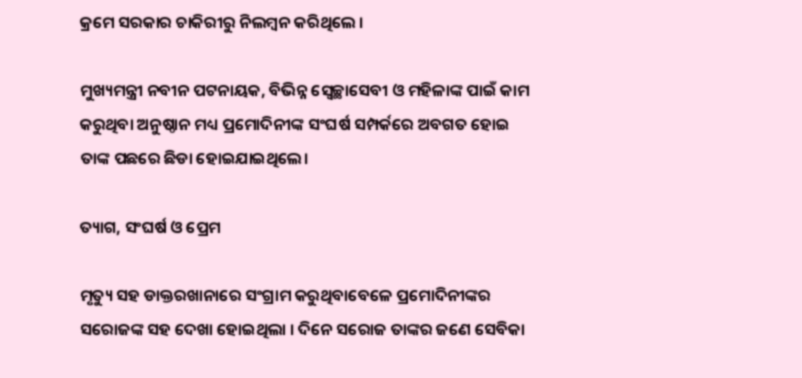କ୍ରମେ ସରକାର ଚାକିରୀରୁ ନିଲମ୍ବନ କରିଥିଲେ ।

ମୁଖ୍ୟମନ୍ତ୍ରୀ ନବୀନ ପଟନାୟକ, ବିଭିନ୍ନ ସ୍ଵେଚ୍ଛାସେବୀ ଓ ମହିଳାଙ୍କ ପାଇଁ କାମ କରୁଥିବା ଅନୁଷ୍ଠାନ ମଧ୍ୟ ପ୍ରମୋଦିନୀଙ୍କ ସଂଘର୍ଷ ସମ୍ପର୍କରେ ଅବଗତ ହୋଇ ତାଙ୍କ ପଛରେ ଛିଡା ହୋଇଯାଇଥିଲେ।

ତ୍ୟାଗ, ସଂଘର୍ଷ ଓ ପ୍ରେମ

ମୃତ୍ୟୁ ସହ ଡାକ୍ତରଖାନାରେ ସଂଗ୍ରାମ କରୁଥିବାବେଳେ ପ୍ରମୋଦିନୀଙ୍କର ସରୋଜଙ୍କ ସହ ଦେଖା ହୋଇଥିଲା । ଦିନେ ସରୋଜ ତାଙ୍କର ଜଣେ ସେବିକା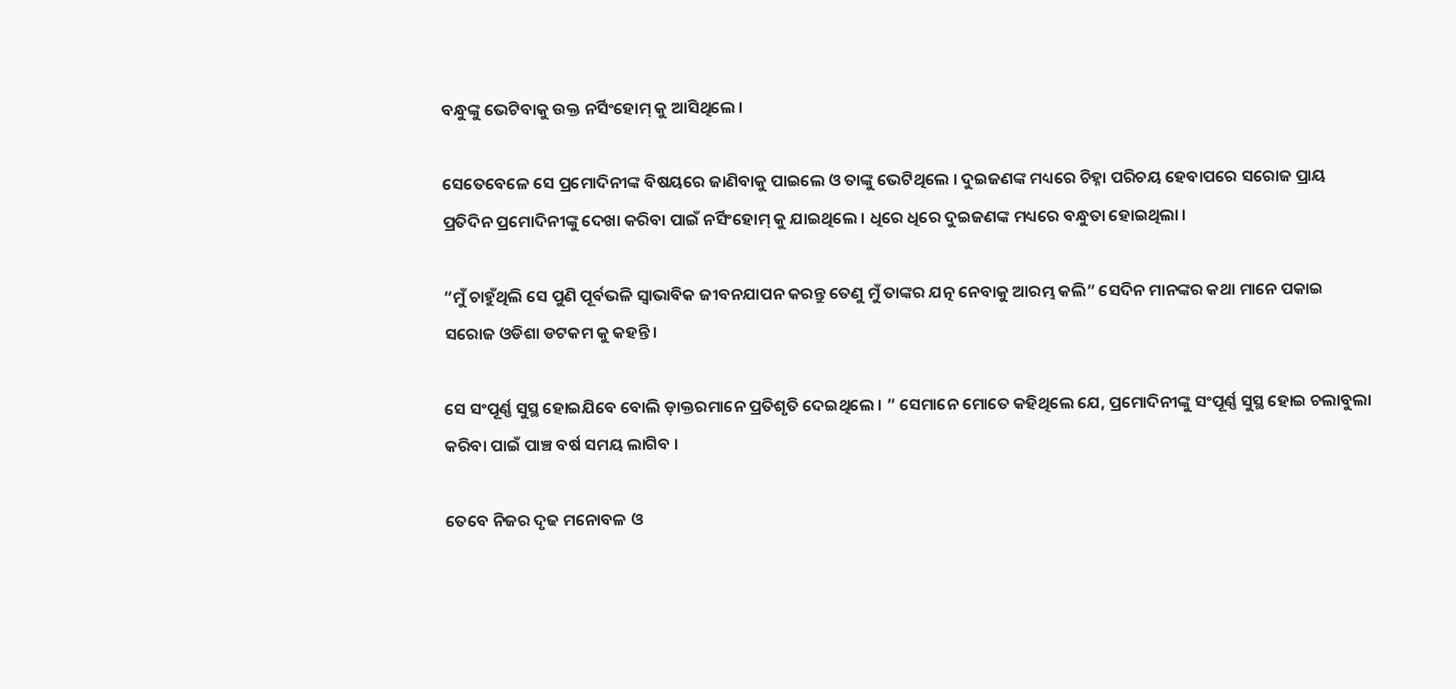ବନ୍ଧୁଙ୍କୁ ଭେଟିବାକୁ ଉକ୍ତ ନର୍ସିଂହୋମ୍ କୁ ଆସିଥିଲେ ।

ସେତେବେଳେ ସେ ପ୍ରମୋଦିନୀଙ୍କ ବିଷୟରେ ଜାଣିବାକୁ ପାଇଲେ ଓ ତାଙ୍କୁ ଭେଟିଥିଲେ । ଦୁଇଜଣଙ୍କ ମଧ୍ୟରେ ଚିହ୍ନା ପରିଚୟ ହେବାପରେ ସରୋଜ ପ୍ରାୟ ପ୍ରତିଦିନ ପ୍ରମୋଦିନୀଙ୍କୁ ଦେଖା କରିବା ପାଇଁ ନର୍ସିଂହୋମ୍ କୁ ଯାଇଥିଲେ । ଧିରେ ଧିରେ ଦୁଇଜଣଙ୍କ ମଧ୍ୟରେ ବନ୍ଧୁତା ହୋଇଥିଲା ।

“ମୁଁ ଚାହୁଁଥିଲି ସେ ପୁଣି ପୂର୍ବଭଳି ସ୍ଵାଭାବିକ ଜୀବନଯାପନ କରନ୍ତୁ ତେଣୁ ମୁଁ ତାଙ୍କର ଯତ୍ନ ନେବାକୁ ଆରମ୍ଭ କଲି” ସେଦିନ ମାନଙ୍କର କଥା ମାନେ ପକାଇ ସରୋଜ ଓଡିଶା ଡଟକମ କୁ କହନ୍ତି।

ସେ ସଂପୂର୍ଣ୍ଣ ସୁସ୍ଥ ହୋଇଯିବେ ବୋଲି ଡ଼ାକ୍ତରମାନେ ପ୍ରତିଶୃତି ଦେଇଥିଲେ । ” ସେମାନେ ମୋତେ କହିଥିଲେ ଯେ, ପ୍ରମୋଦିନୀଙ୍କୁ ସଂପୂର୍ଣ୍ଣ ସୁସ୍ଥ ହୋଇ ଚଲାବୁଲା କରିବା ପାଇଁ ପାଞ୍ଚ ବର୍ଷ ସମୟ ଲାଗିବ ।

ତେବେ ନିଜର ଦୃଢ ମନୋବଳ ଓ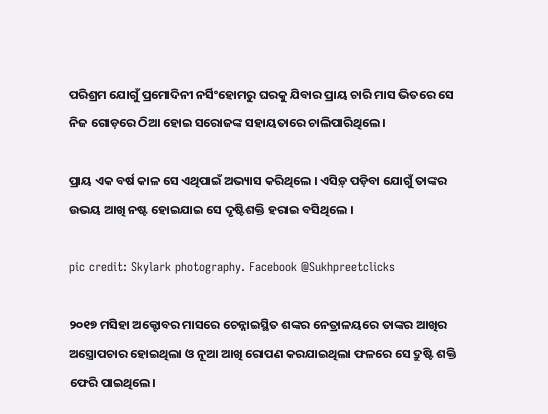ପରିଶ୍ରମ ଯୋଗୁଁ ପ୍ରମୋଦିନୀ ନର୍ସିଂହୋମରୁ ଘରକୁ ଯିବାର ପ୍ରାୟ ଚାରି ମାସ ଭିତରେ ସେ ନିଜ ଗୋଡ଼ରେ ଠିଆ ହୋଇ ସରୋଜଙ୍କ ସହାୟତାରେ ଚାଲିପାରିଥିଲେ ।

ପ୍ରାୟ ଏକ ବର୍ଷ କାଳ ସେ ଏଥିପାଇଁ ଅଭ୍ୟାସ କରିଥିଲେ । ଏସିଡ଼୍ ପଡ଼ିବା ଯୋଗୁଁ ତାଙ୍କର ଉଭୟ ଆଖି ନଷ୍ଟ ହୋଇଯାଇ ସେ ଦୃଷ୍ଟିଶକ୍ତି ହରାଇ ବସିଥିଲେ ।

pic credit: Skylark photography. Facebook @Sukhpreetclicks

୨୦୧୭ ମସିହା ଅକ୍ଟୋବର ମାସରେ ଚେନ୍ନାଇସ୍ଥିତ ଶଙ୍କର ନେତ୍ରାଳୟରେ ତାଙ୍କର ଆଖିର ଅସ୍ତ୍ରୋପଚାର ହୋଇଥିଲା ଓ ନୂଆ ଆଖି ରୋପଣ କରଯାଇଥିଲା ଫଳରେ ସେ ଦ୍ରୁଷ୍ଟି ଶକ୍ତି ଫେରି ପାଇଥିଲେ।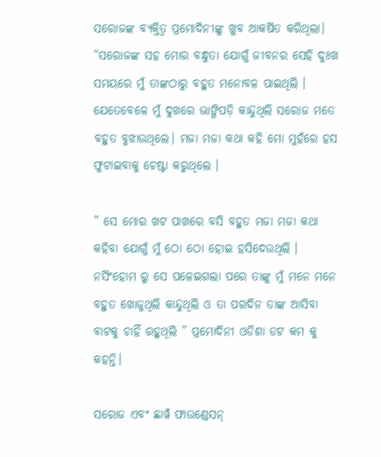ସରୋଜଙ୍କ ବ୍ୟକ୍ତିତ୍ବ ପ୍ରମୋଦିନୀଙ୍କୁ ଖୁବ ଆକର୍ଷିତ କରିଥିଲା। “ସରୋଜଙ୍କ ସହ ମୋର ବନ୍ଧୁତା ଯୋଗୁଁ ଜୀବନର ସେହି ଦୁଃଖ ସମୟରେ ମୁଁ ତାଙ୍କଠାରୁ ବହୁତ ମନୋବଳ ପାଇଥିଲି । ଯେତେବେଳେ ମୁଁ ଦୁଖରେ ଭାଙ୍ଗିପଡ଼ି କାନ୍ଦୁଥିଲି ସରୋଜ ମତେ ବହୁତ ବୁଝାଉଥିଲେ। ମଜା ମଜା କଥା କହି ମୋ ମୁହଁରେ ହସ ଫୁଟାଇବାକୁ ଚେଷ୍ଟା କରୁଥିଲେ ।

” ସେ ମୋର ଖଟ ପାଖରେ ବସି ବହୁତ ମଜା ମଜା କଥା କହିବା ଯୋଗୁଁ ମୁଁ ଠୋ ଠୋ ହୋଇ ହସିଦେଉଥିଲି । ନର୍ସିଂହୋମ ରୁ ସେ ପଳେଇଗଲା ପରେ ତାଙ୍କୁ ମୁଁ ମନେ ମନେ ବହୁତ ଖୋଜୁଥିଲି କାନ୍ଦୁଥିଲି ଓ ତା ପରଦିନ ତାଙ୍କ ଆସିବା ବାଟକୁ ଚାହିଁ ରହୁଥିଲି ” ପ୍ରମୋଦିନୀ ଓଡିଶା ଡଟ କମ କୁ କହନ୍ତି।

ସରୋଜ ଏବଂ ଛାୱଁ ଫାଉଣ୍ଡେସନ୍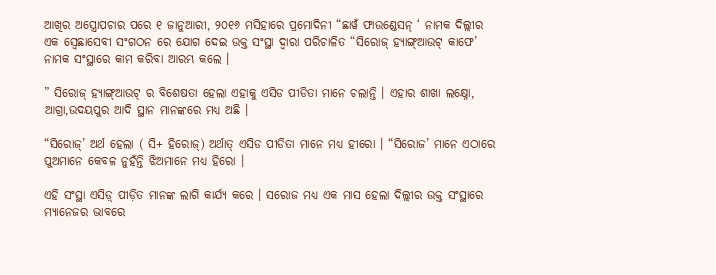ଆଖିର ଅସ୍ତ୍ରୋପଚାର ପରେ ୧ ଜାନୁଆରୀ, ୨୦୧୬ ମସିହାରେ ପ୍ରମୋଦିନୀ “ଛାୱଁ ଫାଉଣ୍ଡେସନ୍ ‘ ନାମକ ଦିଲ୍ଲୀର ଏକ ସ୍ୱେଛାସେବୀ ସଂଗଠନ ରେ ଯୋଗ ଦେଇ ଉକ୍ତ ସଂସ୍ଥା ଦ୍ଵାରା ପରିଚାଳିତ “ସିରୋଜ୍ ହ୍ୟାଙ୍ଗ୍ଆଉଟ୍ କାଫେ’ ନାମକ ସଂସ୍ଥାରେ କାମ କରିବା ଆରମ୍ଭ କଲେ ।

” ସିରୋଜ୍ ହ୍ୟାଙ୍ଗ୍ଆଉଟ୍ ର ବିଶେଷତା ହେଲା ଏହାକୁ ଏସିଡ ପୀଡିତା ମାନେ ଚଲାନ୍ତି । ଏହାର ଶାଖା ଲକ୍ଷ୍ନୋ, ଆଗ୍ରା,ଉଦୟପୁର ଆଦି ସ୍ଥାନ ମାନଙ୍କରେ ମଧ୍ୟ ଅଛି ।

“ସିରୋଜ୍’ ଅର୍ଥ ହେଲା ( ସି+ ହିରୋଜ୍) ଅର୍ଥାତ୍ ଏସିଡ ପୀଡିତା ମାନେ ମଧ୍ୟ ହୀରୋ । “ସିରୋଜ’ ମାନେ ଏଠାରେ ପୁଅମାନେ କେବଳ ନୁହଁନ୍ତି ଝିଅମାନେ ମଧ୍ୟ ହିରୋ ।

ଏହି ସଂସ୍ଥା ଏସିଡ଼୍ ପୀଡ଼ିତ ମାନଙ୍କ ଲାଗି କାର୍ଯ୍ୟ କରେ । ସରୋଜ ମଧ୍ୟ ଏକ ମାସ ହେଲା ଦିଲ୍ଲୀର ଉକ୍ତ ସଂସ୍ଥାରେ ମ୍ୟାନେଜର ଭାବରେ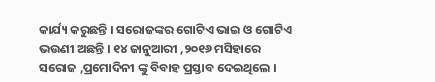କାର୍ଯ୍ୟ କରୁଛନ୍ତି । ସରୋଜଙ୍କର ଗୋଟିଏ ଭାଇ ଓ ଗୋଟିଏ ଭଉଣୀ ଅଛନ୍ତି । ୧୪ ଜାନୁଆରୀ ,୨୦୧୬ ମସିହାରେ ସରୋଜ ,ପ୍ରମୋଦିନୀ ଙ୍କୁ ବିବାହ ପ୍ରସ୍ତାବ ଦେଇଥିଲେ ।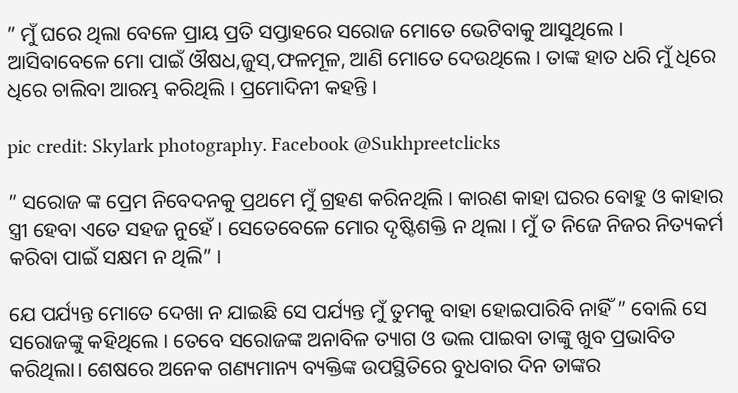” ମୁଁ ଘରେ ଥିଲା ବେଳେ ପ୍ରାୟ ପ୍ରତି ସପ୍ତାହରେ ସରୋଜ ମୋତେ ଭେଟିବାକୁ ଆସୁଥିଲେ । ଆସିବାବେଳେ ମୋ ପାଇଁ ଔଷଧ,ଜୁସ୍,ଫଳମୂଳ, ଆଣି ମୋତେ ଦେଉଥିଲେ । ତାଙ୍କ ହାତ ଧରି ମୁଁ ଧିରେ ଧିରେ ଚାଲିବା ଆରମ୍ଭ କରିଥିଲି । ପ୍ରମୋଦିନୀ କହନ୍ତି ।

pic credit: Skylark photography. Facebook @Sukhpreetclicks

” ସରୋଜ ଙ୍କ ପ୍ରେମ ନିବେଦନକୁ ପ୍ରଥମେ ମୁଁ ଗ୍ରହଣ କରିନଥିଲି । କାରଣ କାହା ଘରର ବୋହୁ ଓ କାହାର ସ୍ତ୍ରୀ ହେବା ଏତେ ସହଜ ନୁହେଁ । ସେତେବେଳେ ମୋର ଦୃଷ୍ଟିଶକ୍ତି ନ ଥିଲା । ମୁଁ ତ ନିଜେ ନିଜର ନିତ୍ୟକର୍ମ କରିବା ପାଇଁ ସକ୍ଷମ ନ ଥିଲି” ।

ଯେ ପର୍ଯ୍ୟନ୍ତ ମୋତେ ଦେଖା ନ ଯାଇଛି ସେ ପର୍ଯ୍ୟନ୍ତ ମୁଁ ତୁମକୁ ବାହା ହୋଇପାରିବି ନାହିଁ ” ବୋଲି ସେ ସରୋଜଙ୍କୁ କହିଥିଲେ । ତେବେ ସରୋଜଙ୍କ ଅନାବିଳ ତ୍ୟାଗ ଓ ଭଲ ପାଇବା ତାଙ୍କୁ ଖୁବ ପ୍ରଭାବିତ କରିଥିଲା। ଶେଷରେ ଅନେକ ଗଣ୍ୟମାନ୍ୟ ବ୍ୟକ୍ତିଙ୍କ ଉପସ୍ଥିତିରେ ବୁଧବାର ଦିନ ତାଙ୍କର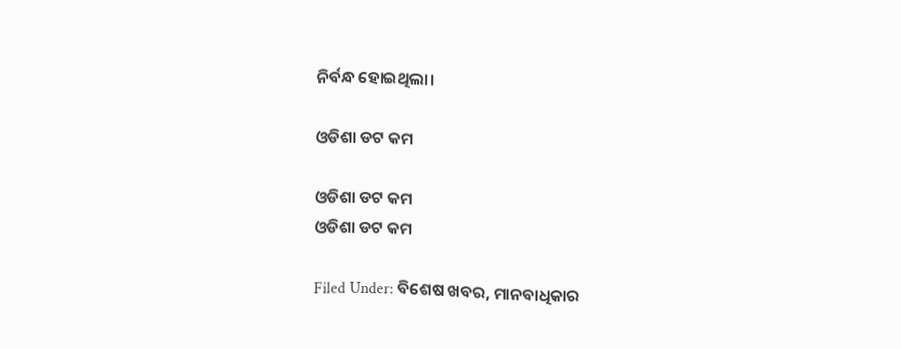ନିର୍ବନ୍ଧ ହୋଇଥିଲା।

ଓଡିଶା ଡଟ କମ

ଓଡିଶା ଡଟ କମ
ଓଡିଶା ଡଟ କମ

Filed Under: ବିଶେଷ ଖବର, ମାନବାଧିକାର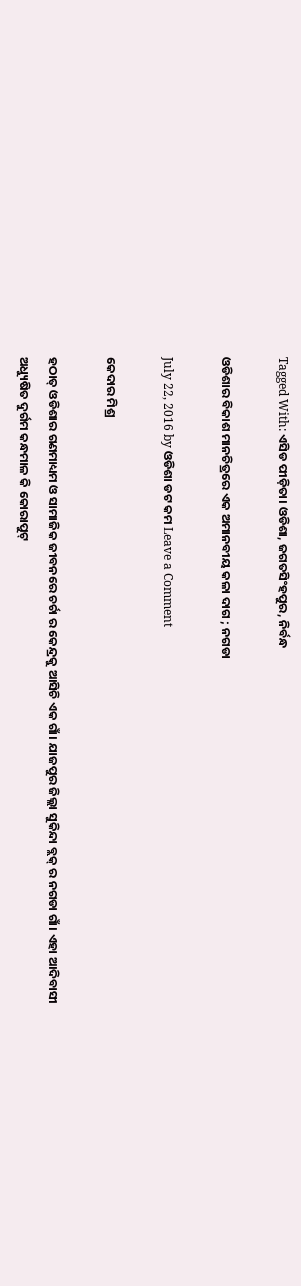Tagged With: ଏସିଡ ପୀଡ଼ିତା। ଓଡିଶା, ଜଗତସିଂହପୁର, ନିର୍ବନ୍ଧ

ଓଡିଶାର ବିକାଶ ମାନଚିତ୍ରରେ ଏକ ଅମାନବୀୟ କଳା ଦାଗ ; ନଗଡା

July 22, 2016 by ଓଡିଶା ଡଟ କମ Leave a Comment

କେଦାର ମିଶ୍ର

ହଠାତ୍ ଓଡିଶାର ଗଣମାଧ୍ୟମ ଓ ସାମାଜିକ ଜୀବନରେ ଚର୍ଚା ର କେନ୍ଦ୍ରକୁ ଆସିଚି ଏକ ଗାଁ। ଯାଜପୁର ଜିଲ୍ଲା ସୁକିନ୍ଦା ବ୍ଲକ୍ ର ନଗଡା ଗାଁ। ଏହା ଆଦିବାସୀ ଅଧ୍ୟୁଷିତ ଦୁର୍ଗମ କନ୍ଧମାଳ କି କୋରାପୁଟ୍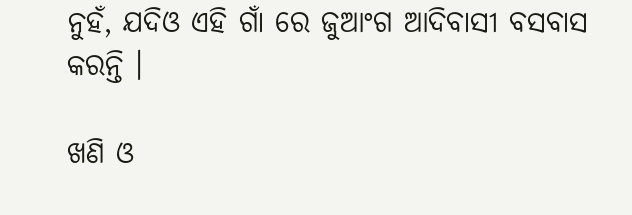ନୁହଁ, ଯଦିଓ ଏହି ଗାଁ ରେ ଜୁଆଂଗ ଆଦିବାସୀ ବସବାସ କରନ୍ତି ।

ଖଣି ଓ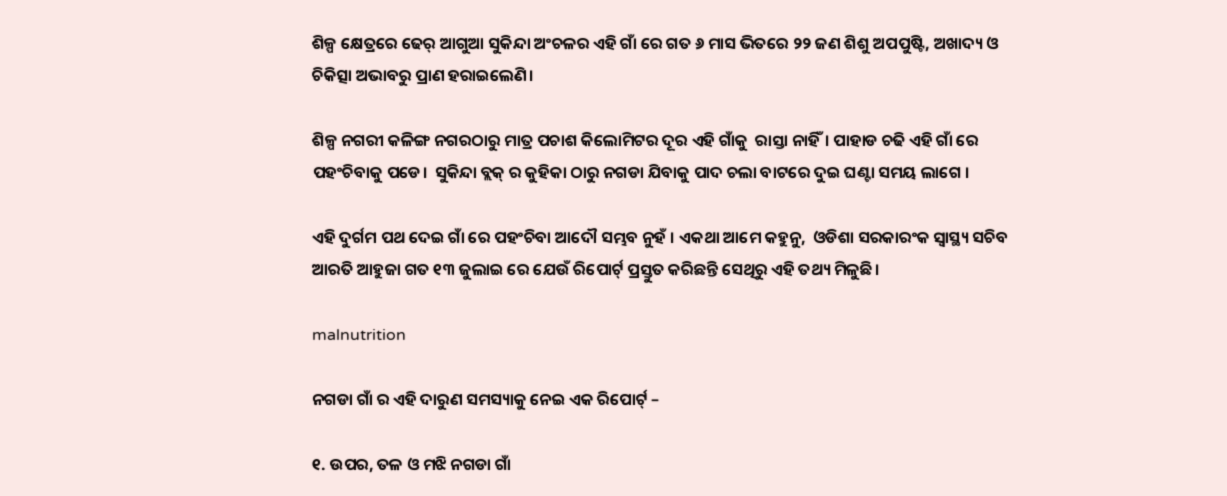ଶିଳ୍ପ କ୍ଷେତ୍ରରେ ଢେର୍ ଆଗୁଆ ସୁକିନ୍ଦା ଅଂଚଳର ଏହି ଗାଁ ରେ ଗତ ୬ ମାସ ଭିତରେ ୨୨ ଜଣ ଶିଶୁ ଅପପୁଷ୍ଟି, ଅଖାଦ୍ୟ ଓ ଚିକିତ୍ସା ଅଭାବରୁ ପ୍ରାଣ ହରାଇଲେଣି।

ଶିଳ୍ପ ନଗରୀ କଳିଙ୍ଗ ନଗରଠାରୁ ମାତ୍ର ପଚାଶ କିଲୋମିଟର ଦୂର ଏହି ଗାଁକୁ  ରାସ୍ତା ନାହିଁ। ପାହାଡ ଚଢି ଏହି ଗାଁ ରେ ପହଂଚିବାକୁ ପଡେ।  ସୁକିନ୍ଦା ବ୍ଲକ୍ ର କୁହିକା ଠାରୁ ନଗଡା ଯିବାକୁ ପାଦ ଚଲା ବାଟରେ ଦୁଇ ଘଣ୍ଟା ସମୟ ଲାଗେ ।

ଏହି ଦୁର୍ଗମ ପଥ ଦେଇ ଗାଁ ରେ ପହଂଚିବା ଆଦୌ ସମ୍ଭବ ନୁହଁ । ଏକଥା ଆମେ କହୁନୁ,  ଓଡିଶା ସରକାରଂକ ସ୍ବାସ୍ଥ୍ୟ ସଚିବ ଆରତି ଆହୁଜା ଗତ ୧୩ ଜୁଲାଇ ରେ ଯେଉଁ ରିପୋର୍ଟ୍ ପ୍ରସ୍ତୁତ କରିଛନ୍ତି ସେଥିରୁ ଏହି ତଥ୍ୟ ମିଳୁଛି।

malnutrition

ନଗଡା ଗାଁ ର ଏହି ଦାରୁଣ ସମସ୍ୟାକୁ ନେଇ ଏକ ରିପୋର୍ଟ୍ –

୧. ଉପର, ତଳ ଓ ମଝି ନଗଡା ଗାଁ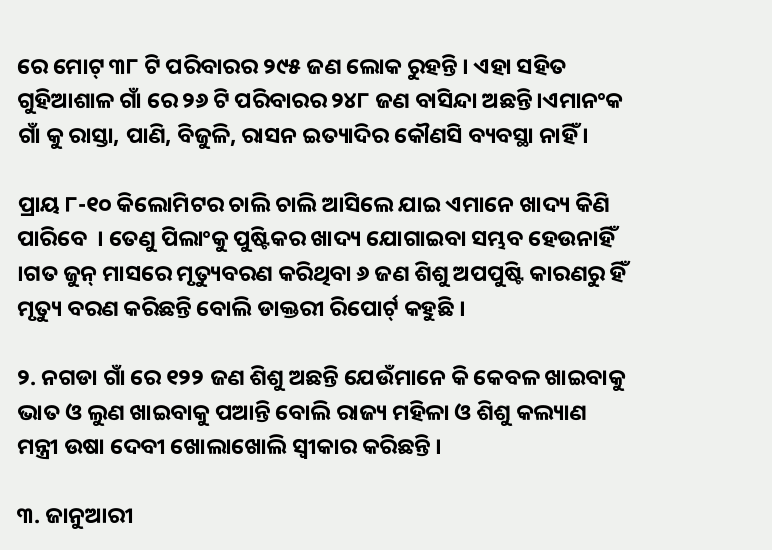ରେ ମୋଟ୍ ୩୮ ଟି ପରିବାରର ୨୯୫ ଜଣ ଲୋକ ରୁହନ୍ତି । ଏହା ସହିତ ଗୁହିଆଶାଳ ଗାଁ ରେ ୨୬ ଟି ପରିବାରର ୨୪୮ ଜଣ ବାସିନ୍ଦା ଅଛନ୍ତି।ଏମାନଂକ ଗାଁ କୁ ରାସ୍ତା, ପାଣି, ବିଜୁଳି, ରାସନ ଇତ୍ୟାଦିର କୌଣସି ବ୍ୟବସ୍ଥା ନାହିଁ ।

ପ୍ରାୟ ୮-୧୦ କିଲୋମିଟର ଚାଲି ଚାଲି ଆସିଲେ ଯାଇ ଏମାନେ ଖାଦ୍ୟ କିଣି ପାରିବେ  । ତେଣୁ ପିଲାଂକୁ ପୁଷ୍ଟିକର ଖାଦ୍ୟ ଯୋଗାଇବା ସମ୍ଭବ ହେଉନାହିଁ ।ଗତ ଜୁନ୍ ମାସରେ ମୃତ୍ୟୁବରଣ କରିଥିବା ୬ ଜଣ ଶିଶୁ ଅପପୁଷ୍ଟି କାରଣରୁ ହିଁ ମୃତ୍ୟୁ ବରଣ କରିଛନ୍ତି ବୋଲି ଡାକ୍ତରୀ ରିପୋର୍ଟ୍ କହୁଛି ।

୨. ନଗଡା ଗାଁ ରେ ୧୨୨ ଜଣ ଶିଶୁ ଅଛନ୍ତି ଯେଉଁମାନେ କି କେବଳ ଖାଇବାକୁ ଭାତ ଓ ଲୁଣ ଖାଇବାକୁ ପଆନ୍ତି ବୋଲି ରାଜ୍ୟ ମହିଳା ଓ ଶିଶୁ କଲ୍ୟାଣ ମନ୍ତ୍ରୀ ଉଷା ଦେବୀ ଖୋଲାଖୋଲି ସ୍ଵୀକାର କରିଛନ୍ତି ।

୩. ଜାନୁଆରୀ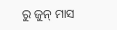ରୁ ଜୁନ୍ ମାସ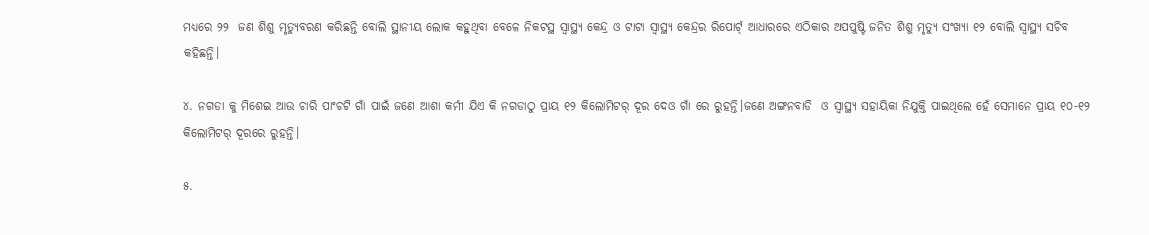ମଧ୍ୟରେ ୨୨  ଜଣ ଶିଶୁ ମୃତ୍ୟୁବରଣ କରିଛନ୍ତି ବୋଲି ସ୍ଥାନୀୟ ଲୋକ କହୁଥିବା ବେଳେ ନିକଟସ୍ଥ ସ୍ଵାସ୍ଥ୍ୟ କେନ୍ଦ୍ର ଓ ଟାଟା ସ୍ଵାସ୍ଥ୍ୟ କେନ୍ଦ୍ରର ରିପୋର୍ଟ୍ ଆଧାରରେ ଏଠିକାର ଅପପୁଷ୍ଟି ଜନିତ ଶିଶୁ ମୃତ୍ୟୁ ସଂଖ୍ୟା ୧୨ ବୋଲି ସ୍ଵାସ୍ଥ୍ୟ ସଚିବ କହିଛନ୍ତି।

୪. ନଗଡା କୁ ମିଶେଇ ଆଉ ଚାରି ପାଂଚଟି ଗାଁ ପାଇଁ ଜଣେ ଆଶା କର୍ମୀ ଯିଏ କି ନଗଡାଠୁ ପ୍ରାୟ ୧୨ କିଲୋମିଟର୍ ଦୂର ଦେଓ ଗାଁ ରେ ରୁହନ୍ତି।ଜଣେ ଅଙ୍ଗନବାଡି  ଓ ସ୍ଵାସ୍ଥ୍ୟ ସହାୟିକା ନିଯୁକ୍ତି ପାଇଥିଲେ ହେଁ ସେମାନେ ପ୍ରାୟ ୧୦-୧୨ କିଲୋମିଟର୍ ଦୂରରେ ରୁହନ୍ତି।

୫.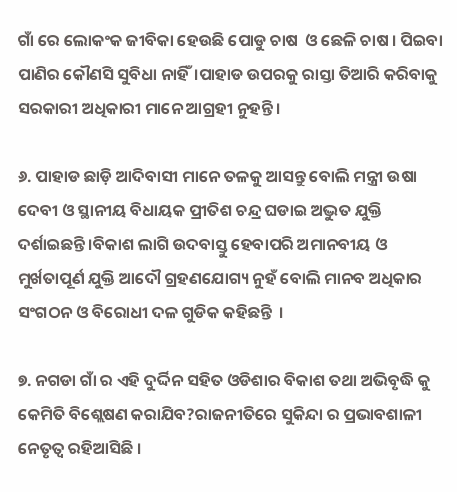ଗାଁ ରେ ଲୋକଂକ ଜୀବିକା ହେଉଛି ପୋଡୁ ଚାଷ  ଓ ଛେଳି ଚାଷ । ପିଇବା  ପାଣିର କୌଣସି ସୁବିଧା ନାହିଁ।ପାହାଡ ଉପରକୁ ରାସ୍ତା ତିଆରି କରିବାକୁ ସରକାରୀ ଅଧିକାରୀ ମାନେ ଆଗ୍ରହୀ ନୁହନ୍ତି ।

୬. ପାହାଡ ଛାଡ଼ି ଆଦିବାସୀ ମାନେ ତଳକୁ ଆସନ୍ତୁ ବୋଲି ମନ୍ତ୍ରୀ ଉଷା ଦେବୀ ଓ ସ୍ଥାନୀୟ ବିଧାୟକ ପ୍ରୀତିଶ ଚନ୍ଦ୍ର ଘଡାଇ ଅଦ୍ଭୁତ ଯୁକ୍ତି ଦର୍ଶାଇଛନ୍ତି ।ବିକାଶ ଲାଗି ଉଦବାସ୍ତୁ ହେବାପରି ଅମାନବୀୟ ଓ ମୁର୍ଖତାପୂର୍ଣ ଯୁକ୍ତି ଆଦୌ ଗ୍ରହଣଯୋଗ୍ୟ ନୁହଁ ବୋଲି ମାନବ ଅଧିକାର ସଂଗଠନ ଓ ବିରୋଧୀ ଦଳ ଗୁଡିକ କହିଛନ୍ତି  ।

୭. ନଗଡା ଗାଁ ର ଏହି ଦୁର୍ଦ୍ଦିନ ସହିତ ଓଡିଶାର ବିକାଶ ତଥା ଅଭିବୃଦ୍ଧି କୁ କେମିତି ବିଶ୍ଲେଷଣ କରାଯିବ?ରାଜନୀତିରେ ସୁକିନ୍ଦା ର ପ୍ରଭାବଶାଳୀ ନେତୃତ୍ଵ ରହିଆସିଛି ।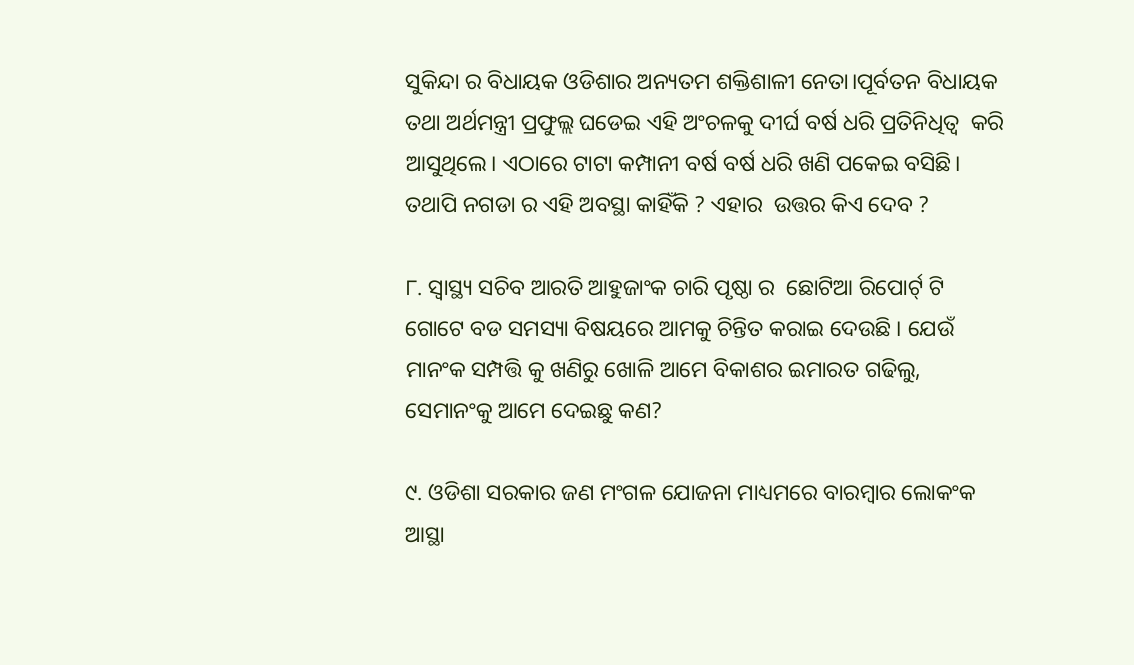ସୁକିନ୍ଦା ର ବିଧାୟକ ଓଡିଶାର ଅନ୍ୟତମ ଶକ୍ତିଶାଳୀ ନେତା।ପୂର୍ବତନ ବିଧାୟକ ତଥା ଅର୍ଥମନ୍ତ୍ରୀ ପ୍ରଫୁଲ୍ଲ ଘଡେଇ ଏହି ଅଂଚଳକୁ ଦୀର୍ଘ ବର୍ଷ ଧରି ପ୍ରତିନିଧିତ୍ଵ  କରି ଆସୁଥିଲେ। ଏଠାରେ ଟାଟା କମ୍ପାନୀ ବର୍ଷ ବର୍ଷ ଧରି ଖଣି ପକେଇ ବସିଛି। ତଥାପି ନଗଡା ର ଏହି ଅବସ୍ଥା କାହିଁକି ? ଏହାର  ଉତ୍ତର କିଏ ଦେବ ?

୮. ସ୍ଵାସ୍ଥ୍ୟ ସଚିବ ଆରତି ଆହୁଜାଂକ ଚାରି ପୃଷ୍ଠା ର  ଛୋଟିଆ ରିପୋର୍ଟ୍ ଟି ଗୋଟେ ବଡ ସମସ୍ୟା ବିଷୟରେ ଆମକୁ ଚିନ୍ତିତ କରାଇ ଦେଉଛି । ଯେଉଁ ମାନଂକ ସମ୍ପତ୍ତି କୁ ଖଣିରୁ ଖୋଳି ଆମେ ବିକାଶର ଇମାରତ ଗଢିଲୁ, ସେମାନଂକୁ ଆମେ ଦେଇଛୁ କଣ?

୯. ଓଡିଶା ସରକାର ଜଣ ମଂଗଳ ଯୋଜନା ମାଧ୍ୟମରେ ବାରମ୍ବାର ଲୋକଂକ ଆସ୍ଥା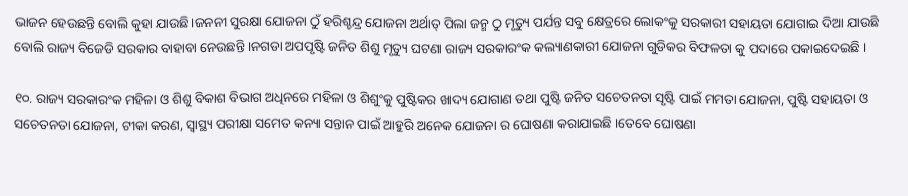ଭାଜନ ହେଉଛନ୍ତି ବୋଲି କୁହା ଯାଉଛି।ଜନନୀ ସୁରକ୍ଷା ଯୋଜନା ଠୁଁ ହରିଶ୍ଚନ୍ଦ୍ର ଯୋଜନା ଅର୍ଥାତ୍ ପିଲା ଜନ୍ମ ଠୁ ମୃତ୍ୟୁ ପର୍ଯନ୍ତ ସବୁ କ୍ଷେତ୍ରରେ ଲୋକଂକୁ ସରକାରୀ ସହାୟତା ଯୋଗାଇ ଦିଆ ଯାଉଛି ବୋଲି ରାଜ୍ୟ ବିଜେଡି ସରକାର ବାହାବା ନେଉଛନ୍ତି ।ନଗଡା ଅପପୃଷ୍ଟି ଜନିତ ଶିଶୁ ମୃତ୍ୟୁ ଘଟଣା ରାଜ୍ୟ ସରକାରଂକ କଲ୍ୟାଣକାରୀ ଯୋଜନା ଗୁଡିକର ବିଫଳତା କୁ ପଦାରେ ପକାଇଦେଇଛି ।

୧୦. ରାଜ୍ୟ ସରକାରଂକ ମହିଳା ଓ ଶିଶୁ ବିକାଶ ବିଭାଗ ଅଧିନରେ ମହିଳା ଓ ଶିଶୁଂକୁ ପୁଷ୍ଟିକର ଖାଦ୍ୟ ଯୋଗାଣ ତଥା ପୁଷ୍ଟି ଜନିତ ସଚେତନତା ସୃଷ୍ଟି ପାଇଁ ମମତା ଯୋଜନା, ପୁଷ୍ଟି ସହାୟତା ଓ ସଚେତନତା ଯୋଜନା, ଟୀକା କରଣ, ସ୍ବାସ୍ଥ୍ୟ ପରୀକ୍ଷା ସମେତ କନ୍ୟା ସନ୍ତାନ ପାଇଁ ଆହୁରି ଅନେକ ଯୋଜନା ର ଘୋଷଣା କରାଯାଇଛି ।ତେବେ ଘୋଷଣା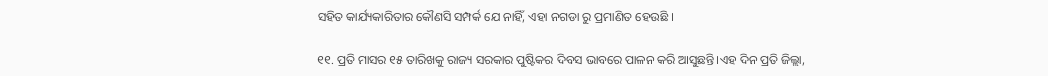ସହିତ କାର୍ଯ୍ୟକାରିତାର କୌଣସି ସମ୍ପର୍କ ଯେ ନାହିଁ, ଏହା ନଗଡା ରୁ ପ୍ରମାଣିତ ହେଉଛି ।

୧୧. ପ୍ରତି ମାସର ୧୫ ତାରିଖକୁ ରାଜ୍ୟ ସରକାର ପୁଷ୍ଟିକର ଦିବସ ଭାବରେ ପାଳନ କରି ଆସୁଛନ୍ତି।ଏହ ଦିନ ପ୍ରତି ଜିଲ୍ଲା,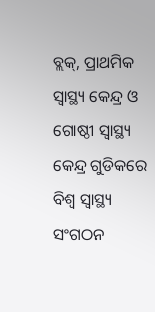ବ୍ଲକ୍, ପ୍ରାଥମିକ ସ୍ଵାସ୍ଥ୍ୟ କେନ୍ଦ୍ର ଓ ଗୋଷ୍ଠୀ ସ୍ବାସ୍ଥ୍ୟ କେନ୍ଦ୍ର ଗୁଡିକରେ ବିଶ୍ଵ ସ୍ଵାସ୍ଥ୍ୟ ସଂଗଠନ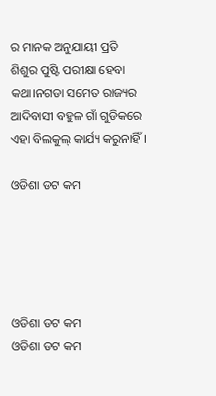ର ମାନକ ଅନୁଯାୟୀ ପ୍ରତି  ଶିଶୁର ପୁଷ୍ଟି ପରୀକ୍ଷା ହେବା କଥା।ନଗଡା ସମେତ ରାଜ୍ୟର ଆଦିବାସୀ ବହୁଳ ଗାଁ ଗୁଡିକରେ ଏହା ବିଲକୁଲ୍ କାର୍ଯ୍ୟ କରୁନାହିଁ।

ଓଡିଶା ଡଟ କମ





ଓଡିଶା ଡଟ କମ
ଓଡିଶା ଡଟ କମ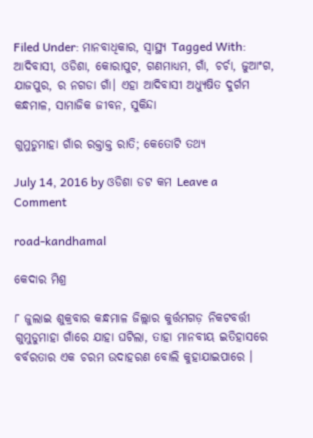Filed Under: ମାନବାଧିକାର, ସ୍ୱାସ୍ଥ୍ୟ Tagged With: ଆଦିବାସୀ, ଓଡିଶା, କୋରାପୁଟ, ଗଣମାଧ୍ୟମ, ଗାଁ, ଚର୍ଚା, ଜୁଆଂଗ, ଯାଜପୁର, ର ନଗଡା ଗାଁ। ଏହା ଆଦିବାସୀ ଅଧ୍ୟୁଷିତ ଦୁର୍ଗମ କନ୍ଧମାଳ, ସାମାଜିକ ଜୀବନ, ସୁକିନ୍ଦା

ଗୁମୁଡୁମାହା ଗାଁର ରକ୍ତାକ୍ତ ରାତି; କେତୋଟି ତଥ୍ୟ

July 14, 2016 by ଓଡିଶା ଡଟ କମ Leave a Comment

road-kandhamal

କେଦାର ମିଶ୍ର

୮ ଜୁଲାଇ ଶୁକ୍ରବାର କନ୍ଧମାଳ ଜିଲ୍ଲାର କୁର୍ତ୍ତମଗଡ଼ ନିକଟବର୍ତ୍ତୀ ଗୁମୁଡୁମାହା ଗାଁରେ ଯାହା ଘଟିଲା, ତାହା ମାନବୀୟ ଇତିହାସରେ ବର୍ବରତାର ଏକ ଚରମ ଉଦାହରଣ ବୋଲି କୁହାଯାଇପାରେ ।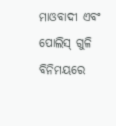ମାଓବାଦୀ ଏବଂ ପୋଲିସ୍ ଗୁଳି ବିନିମୟରେ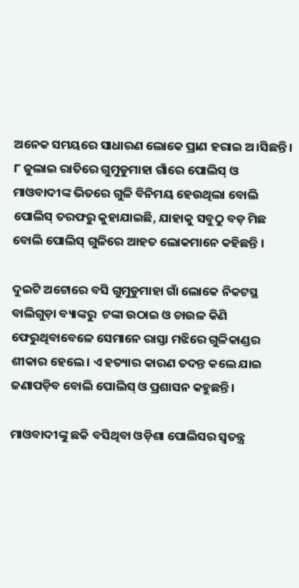ଅନେକ ସମୟରେ ସାଧାରଣ ଲୋକେ ପ୍ରାଣ ହରାଇ ଅ।ସିଛନ୍ତି । ୮ ଜୁଲାଇ ରାତିରେ ଗୁମୁଡୁମାହା ଗାଁରେ ପୋଲିସ୍ ଓ ମାଓବାଦୀଙ୍କ ଭିତରେ ଗୁଳି ବିନିମୟ ହେଉଥିଲା ବୋଲି ପୋଲିସ୍ ତରଫରୁ କୁହାଯାଇଛି, ଯାହାକୁ ସବୁଠୁ ବଡ଼ ମିଛ ବୋଲି ପୋଲିସ୍ ଗୁଳିରେ ଆହତ ଲୋକମାନେ କହିଛନ୍ତି ।

ଦୁଇଟି ଅଟୋରେ ବସି ଗୁମୁଡୁମାହା ଗାଁ ଲୋକେ ନିକଟସ୍ଥ ବାଲିଗୁଡ଼ା ବ୍ୟାଙ୍କରୁ  ଟଙ୍କା ଉଠାଇ ଓ ଚାଉଳ କିଣି ଫେରୁଥିବାବେଳେ ସେମାନେ ରାସ୍ତା ମଝିରେ ଗୁଳିକାଣ୍ଡର ଶୀକାର ହେଲେ । ଏ ହତ୍ୟାର କାରଣ ତଦନ୍ତ କଲେ ଯାଇ ଜଣାପଡ଼ିବ ବୋଲି ପୋଲିସ୍ ଓ ପ୍ରଶାସନ କହୁଛନ୍ତି ।

ମାଓବାଦୀଙ୍କୁ ଛକି ବସିଥିବା ଓଡ଼ିଶା ପୋଲିସର ସ୍ୱତନ୍ତ୍ର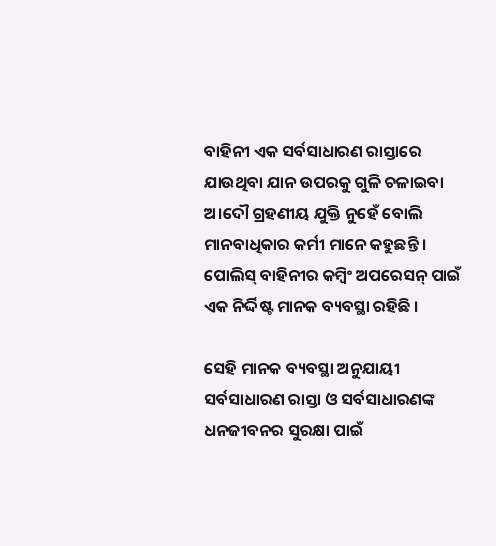ବାହିନୀ ଏକ ସର୍ବସାଧାରଣ ରାସ୍ତାରେ ଯାଉଥିବା ଯାନ ଉପରକୁ ଗୁଳି ଚଳାଇବା ଅ।ଦୌ ଗ୍ରହଣୀୟ ଯୁକ୍ତି ନୁହେଁ ବୋଲି ମାନବାଧିକାର କର୍ମୀ ମାନେ କହୁଛନ୍ତି । ପୋଲିସ୍ ବାହିନୀର କମ୍ବିଂ ଅପରେସନ୍ ପାଇଁ ଏକ ନିର୍ଦ୍ଦିଷ୍ଟ ମାନକ ବ୍ୟବସ୍ଥା ରହିଛି ।

ସେହି ମାନକ ବ୍ୟବସ୍ଥା ଅନୁଯାୟୀ ସର୍ବସାଧାରଣ ରାସ୍ତା ଓ ସର୍ବସାଧାରଣଙ୍କ ଧନଜୀବନର ସୁରକ୍ଷା ପାଇଁ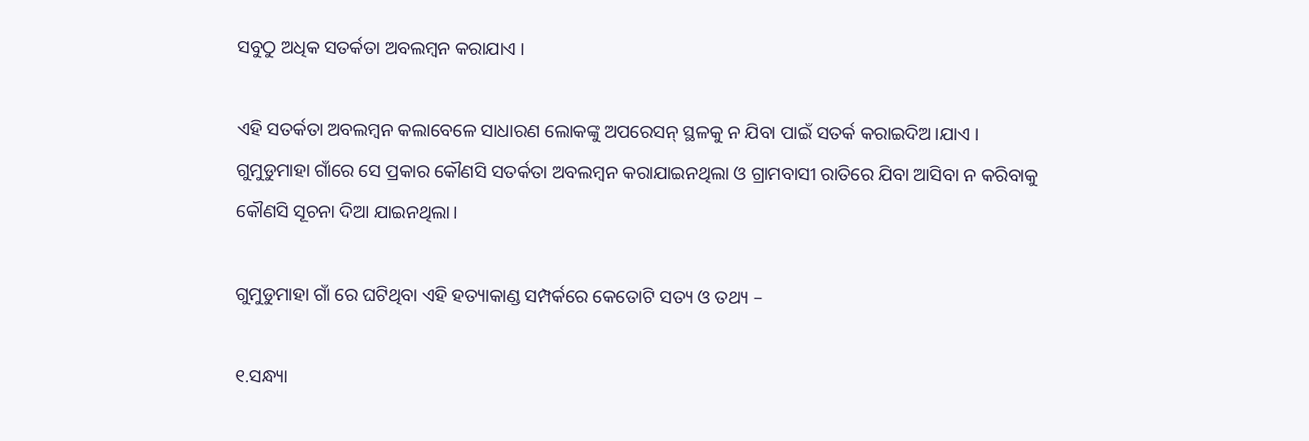ସବୁଠୁ ଅଧିକ ସତର୍କତା ଅବଲମ୍ବନ କରାଯାଏ ।

ଏହି ସତର୍କତା ଅବଲମ୍ବନ କଲାବେଳେ ସାଧାରଣ ଲୋକଙ୍କୁ ଅପରେସନ୍ ସ୍ଥଳକୁ ନ ଯିବା ପାଇଁ ସତର୍କ କରାଇଦିଅ।ଯାଏ । ଗୁମୁଡୁମାହା ଗାଁରେ ସେ ପ୍ରକାର କୌଣସି ସତର୍କତା ଅବଲମ୍ବନ କରାଯାଇନଥିଲା ଓ ଗ୍ରାମବାସୀ ରାତିରେ ଯିବା ଆସିବା ନ କରିବାକୁ କୌଣସି ସୂଚନା ଦିଆ ଯାଇନଥିଲା।

ଗୁମୁଡୁମାହା ଗାଁ ରେ ଘଟିଥିବା ଏହି ହତ୍ୟାକାଣ୍ଡ ସମ୍ପର୍କରେ କେତୋଟି ସତ୍ୟ ଓ ତଥ୍ୟ –

୧.ସନ୍ଧ୍ୟା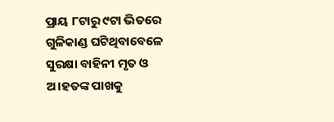ପ୍ରାୟ ୮ଟାରୁ ୯ଟା ଭିତରେ ଗୁଳିକାଣ୍ଡ ଘଟିଥିବାବେଳେ ସୁରକ୍ଷା ବାହିନୀ ମୃତ ଓ ଅ।ହତଙ୍କ ପାଖକୁ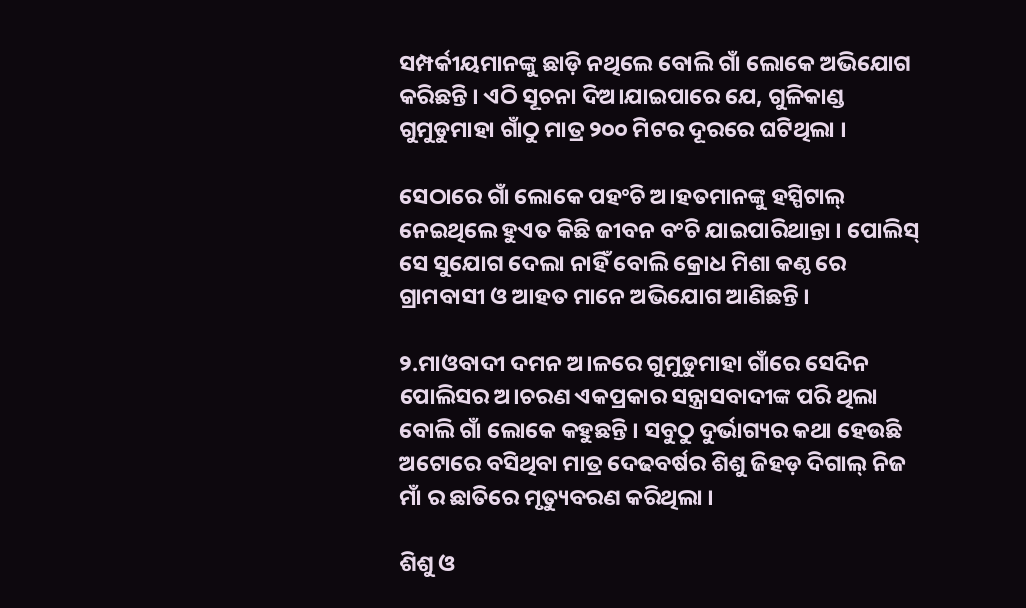ସମ୍ପର୍କୀୟମାନଙ୍କୁ ଛାଡ଼ି ନଥିଲେ ବୋଲି ଗାଁ ଲୋକେ ଅଭିଯୋଗ କରିଛନ୍ତି । ଏଠି ସୂଚନା ଦିଅ।ଯାଇପାରେ ଯେ, ଗୁଳିକାଣ୍ଡ ଗୁମୁଡୁମାହା ଗାଁଠୁ ମାତ୍ର ୨୦୦ ମିଟର ଦୂରରେ ଘଟିଥିଲା ।

ସେଠାରେ ଗାଁ ଲୋକେ ପହଂଚି ଅ।ହତମାନଙ୍କୁ ହସ୍ପିଟାଲ୍ ନେଇଥିଲେ ହୁଏତ କିଛି ଜୀବନ ବଂଚି ଯାଇପାରିଥାନ୍ତା । ପୋଲିସ୍ ସେ ସୁଯୋଗ ଦେଲା ନାହିଁ ବୋଲି କ୍ରୋଧ ମିଶା କଣ୍ଠ ରେ ଗ୍ରାମବାସୀ ଓ ଆହତ ମାନେ ଅଭିଯୋଗ ଆଣିଛନ୍ତି ।

୨.ମାଓବାଦୀ ଦମନ ଅ।ଳରେ ଗୁମୁଡୁମାହା ଗାଁରେ ସେଦିନ ପୋଲିସର ଅ।ଚରଣ ଏକପ୍ରକାର ସନ୍ତ୍ରାସବାଦୀଙ୍କ ପରି ଥିଲା ବୋଲି ଗାଁ ଲୋକେ କହୁଛନ୍ତି । ସବୁଠୁ ଦୁର୍ଭାଗ୍ୟର କଥା ହେଉଛି ଅଟୋରେ ବସିଥିବା ମାତ୍ର ଦେଢବର୍ଷର ଶିଶୁ ଜିହଡ଼ ଦିଗାଲ୍ ନିଜ ମାଁ ର ଛାତିରେ ମୃତ୍ୟୁବରଣ କରିଥିଲା ।

ଶିଶୁ ଓ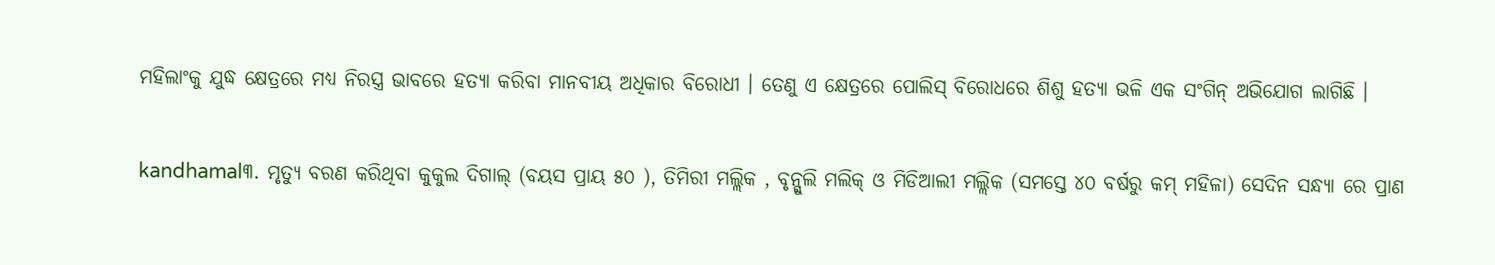ମହିଲାଂକୁ ଯୁଦ୍ଧ କ୍ଷେତ୍ରରେ ମଧ୍ୟ ନିରସ୍ତ୍ର ଭାବରେ ହତ୍ୟା କରିବା ମାନବୀୟ ଅଧିକାର ବିରୋଧୀ । ତେଣୁ ଏ କ୍ଷେତ୍ରରେ ପୋଲିସ୍ ବିରୋଧରେ ଶିଶୁ ହତ୍ୟା ଭଳି ଏକ ସଂଗିନ୍ ଅଭିଯୋଗ ଲାଗିଛି ।

kandhamal୩. ମୃତ୍ୟୁ ବରଣ କରିଥିବା କୁକୁଲ ଦିଗାଲ୍ (ବୟସ ପ୍ରାୟ ୫୦ ), ତିମିରୀ ମଲ୍ଲିକ , ବୃନ୍ଗୁଲି ମଲିକ୍ ଓ ମିଡିଆଲୀ ମଲ୍ଲିକ (ସମସ୍ତେ ୪୦ ବର୍ଷରୁ କମ୍ ମହିଳା) ସେଦିନ ସନ୍ଧ୍ୟା ରେ ପ୍ରାଣ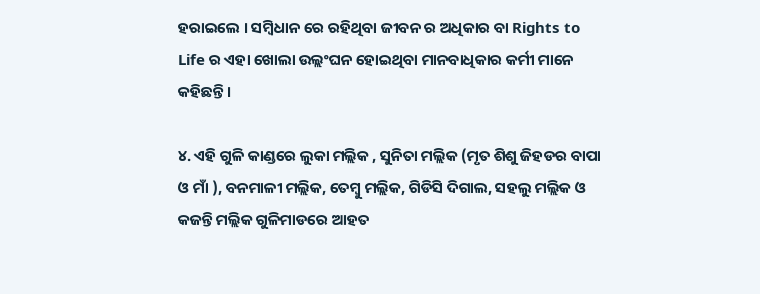ହରାଇଲେ । ସମ୍ବିଧାନ ରେ ରହିଥିବା ଜୀବନ ର ଅଧିକାର ବା Rights to Life ର ଏହା ଖୋଲା ଉଲ୍ଲଂଘନ ହୋଇଥିବା ମାନବାଧିକାର କର୍ମୀ ମାନେ କହିଛନ୍ତି ।

୪. ଏହି ଗୁଳି କାଣ୍ଡରେ ଲୁକା ମଲ୍ଲିକ , ସୁନିତା ମଲ୍ଲିକ (ମୃତ ଶିଶୁ ଜିହଡର ବାପା ଓ ମାଁ ), ବନମାଳୀ ମଲ୍ଲିକ, ତେମ୍ବୁ ମଲ୍ଲିକ, ଗିଡିସି ଦିଗାଲ, ସହଲୁ ମଲ୍ଲିକ ଓ କଜନ୍ତି ମଲ୍ଲିକ ଗୁଳିମାଡରେ ଆହତ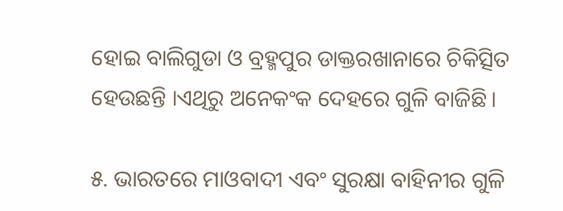ହୋଇ ବାଲିଗୁଡା ଓ ବ୍ରହ୍ମପୁର ଡାକ୍ତରଖାନାରେ ଚିକିତ୍ସିତ ହେଉଛନ୍ତି ।ଏଥିରୁ ଅନେକଂକ ଦେହରେ ଗୁଳି ବାଜିଛି।

୫. ଭାରତରେ ମାଓବାଦୀ ଏବଂ ସୁରକ୍ଷା ବାହିନୀର ଗୁଳି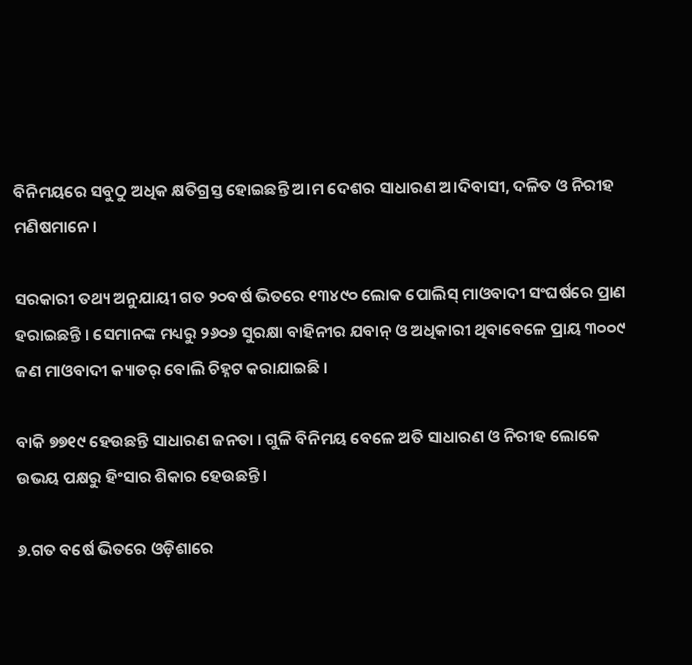ବିନିମୟରେ ସବୁଠୁ ଅଧିକ କ୍ଷତିଗ୍ରସ୍ତ ହୋଇଛନ୍ତି ଅ।ମ ଦେଶର ସାଧାରଣ ଅ।ଦିବାସୀ, ଦଳିତ ଓ ନିରୀହ ମଣିଷମାନେ ।

ସରକାରୀ ତଥ୍ୟ ଅନୁଯାୟୀ ଗତ ୨୦ବର୍ଷ ଭିତରେ ୧୩୪୯୦ ଲୋକ ପୋଲିସ୍ ମାଓବାଦୀ ସଂଘର୍ଷରେ ପ୍ରାଣ ହରାଇଛନ୍ତି । ସେମାନଙ୍କ ମଧ୍ୟରୁ ୨୬୦୬ ସୁରକ୍ଷା ବାହିନୀର ଯବାନ୍ ଓ ଅଧିକାରୀ ଥିବାବେଳେ ପ୍ରାୟ ୩୦୦୯ ଜଣ ମାଓବାଦୀ କ୍ୟାଡର୍ ବୋଲି ଚିହ୍ନଟ କରାଯାଇଛି ।

ବାକି ୭୭୧୯ ହେଉଛନ୍ତି ସାଧାରଣ ଜନତା । ଗୁଳି ବିନିମୟ ବେଳେ ଅତି ସାଧାରଣ ଓ ନିରୀହ ଲୋକେ ଉଭୟ ପକ୍ଷରୁ ହିଂସାର ଶିକାର ହେଉଛନ୍ତି ।

୬.ଗତ ବର୍ଷେ ଭିତରେ ଓଡ଼ିଶାରେ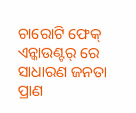ଚାରୋଟି ଫେକ୍ ଏନ୍କାଉଣ୍ଟର୍ ରେ ସାଧାରଣ ଜନତା ପ୍ରାଣ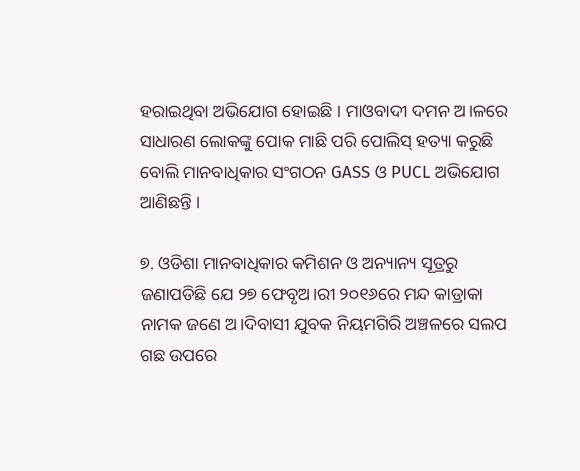ହରାଇଥିବା ଅଭିଯୋଗ ହୋଇଛି । ମାଓବାଦୀ ଦମନ ଅ।ଳରେ ସାଧାରଣ ଲୋକଙ୍କୁ ପୋକ ମାଛି ପରି ପୋଲିସ୍ ହତ୍ୟା କରୁଛି ବୋଲି ମାନବାଧିକାର ସଂଗଠନ GASS ଓ PUCL ଅଭିଯୋଗ ଆଣିଛନ୍ତି ।

୭. ଓଡିଶା ମାନବାଧିକାର କମିଶନ ଓ ଅନ୍ୟାନ୍ୟ ସୂତ୍ରରୁ ଜଣାପଡିଛି ଯେ ୨୭ ଫେବୃଅ।ରୀ ୨୦୧୬ରେ ମନ୍ଦ କାଡ୍ରାକା ନାମକ ଜଣେ ଅ।ଦିବାସୀ ଯୁବକ ନିୟମଗିରି ଅଞ୍ଚଳରେ ସଲପ ଗଛ ଉପରେ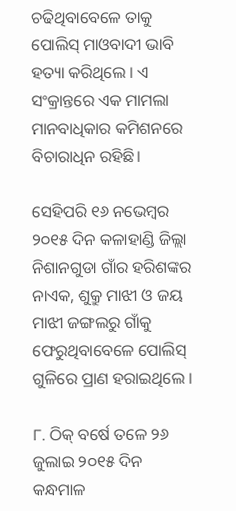ଚଢିଥିବାବେଳେ ତାକୁ ପୋଲିସ୍ ମାଓବାଦୀ ଭାବି ହତ୍ୟା କରିଥିଲେ । ଏ ସଂକ୍ରାନ୍ତରେ ଏକ ମାମଲା ମାନବାଧିକାର କମିଶନରେ ବିଚାରାଧିନ ରହିଛି।

ସେହିପରି ୧୬ ନଭେମ୍ବର ୨୦୧୫ ଦିନ କଳାହାଣ୍ଡି ଜିଲ୍ଲା ନିଶାନଗୁଡା ଗାଁର ହରିଶଙ୍କର ନାଏକ, ଶୁକ୍ରୁ ମାଝୀ ଓ ଜୟ ମାଝୀ ଜଙ୍ଗଲରୁ ଗାଁକୁ ଫେରୁଥିବାବେଳେ ପୋଲିସ୍ ଗୁଳିରେ ପ୍ରାଣ ହରାଇଥିଲେ ।

୮. ଠିକ୍ ବର୍ଷେ ତଳେ ୨୬ ଜୁଲାଇ ୨୦୧୫ ଦିନ କନ୍ଧମାଳ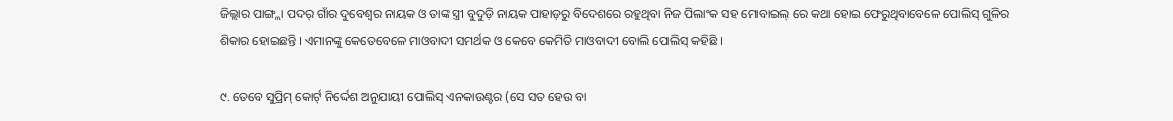ଜିଲ୍ଲାର ପାଙ୍ଗ୍ଲା ପଦର୍ ଗାଁର ଦୁବେଶ୍ୱର ନାୟକ ଓ ତାଙ୍କ ସ୍ତ୍ରୀ ବୁଦୁଡ଼ି ନାୟକ ପାହାଡ଼ରୁ ବିଦେଶରେ ରହୁଥିବା ନିଜ ପିଲାଂକ ସହ ମୋବାଇଲ୍ ରେ କଥା ହୋଇ ଫେରୁଥିବାବେଳେ ପୋଲିସ୍ ଗୁଳିର ଶିକାର ହୋଇଛନ୍ତି । ଏମାନଙ୍କୁ କେତେବେଳେ ମାଓବାଦୀ ସମର୍ଥକ ଓ କେବେ କେମିତି ମାଓବାଦୀ ବୋଲି ପୋଲିସ୍ କହିଛି ।

୯. ତେବେ ସୁପ୍ରିମ୍ କୋର୍ଟ୍ ନିର୍ଦ୍ଦେଶ ଅନୁଯାୟୀ ପୋଲିସ୍ ଏନକାଉଣ୍ଟର (ସେ ସତ ହେଉ ବା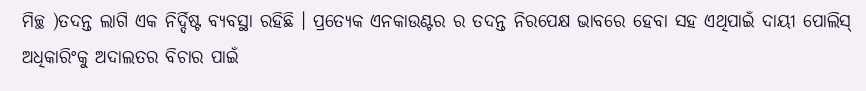ମିଚ୍ଛ )ତଦନ୍ତ ଲାଗି ଏକ ନିର୍ଦ୍ଦିଷ୍ଟ ବ୍ୟବସ୍ଥା ରହିଛି । ପ୍ରତ୍ୟେକ ଏନକାଉଣ୍ଟର ର ତଦନ୍ତ ନିରପେକ୍ଷ ଭାବରେ ହେବା ସହ ଏଥିପାଇଁ ଦାୟୀ ପୋଲିସ୍ ଅଧିକାରିଂକୁ ଅଦାଲତର ବିଚାର ପାଇଁ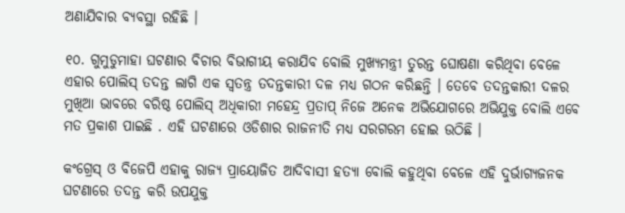ଅଣାଯିବାର ବ୍ୟବସ୍ଥା ରହିଛି ।

୧୦. ଗୁମୁଡୁମାହା ଘଟଣାର ବିଚାର ବିଭାଗୀୟ କରାଯିବ ବୋଲି ମୁଖ୍ୟମନ୍ତ୍ରୀ ତୁରନ୍ତ ଘୋଷଣା କରିଥିବା ବେଳେ ଏହାର ପୋଲିସ୍ ତଦନ୍ତ ଲାଗି ଏକ ସ୍ବତନ୍ତ୍ର ତଦନ୍ତକାରୀ ଦଳ ମଧ୍ୟ ଗଠନ କରିଛନ୍ତି । ତେବେ ତଦନ୍ତକାରୀ ଦଳର ମୁଖିଆ ଭାବରେ ବରିଷ୍ଠ ପୋଲିସ୍ ଅଧିକାରୀ ମହେନ୍ଦ୍ର ପ୍ରତାପ୍ ନିଜେ ଅନେକ ଅଭିଯୋଗରେ ଅଭିଯୁକ୍ତ ବୋଲି ଏବେ ମତ ପ୍ରକାଶ ପାଇଛି . ଏହି ଘଟଣାରେ ଓଡିଶାର ରାଜନୀତି ମଧ୍ୟ ସରଗରମ ହୋଇ ଉଠିଛି ।

କଂଗ୍ରେସ୍ ଓ ବିଜେପି ଏହାକୁ ରାଜ୍ୟ ପ୍ରାୟୋଜିତ ଆଦିବାସୀ ହତ୍ୟା ବୋଲି କହୁଥିବା ବେଳେ ଏହି ଦୁର୍ଭାଗ୍ୟଜନକ ଘଟଣାରେ ତଦନ୍ତ କରି ଉପଯୁକ୍ତ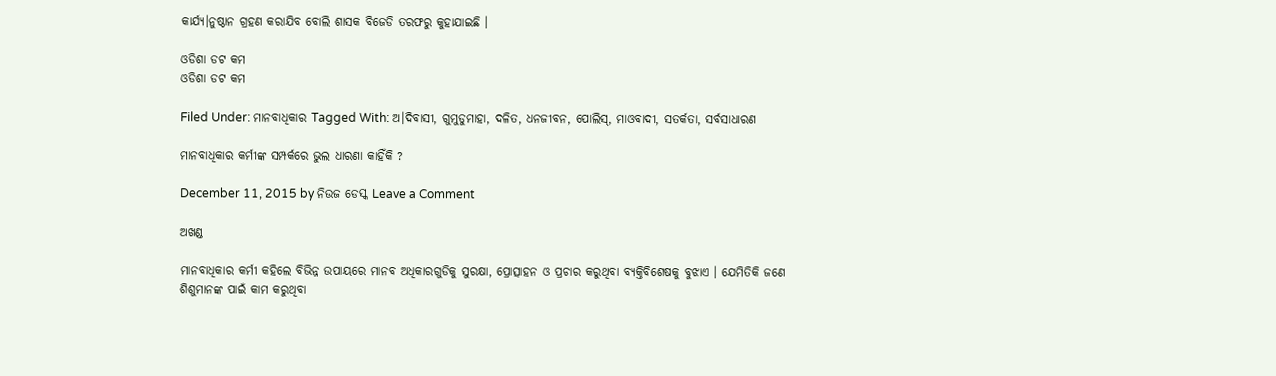କାର୍ଯ୍ୟ।ନୁଷ୍ଠାନ ଗ୍ରହଣ କରାଯିବ ବୋଲି ଶାସକ ବିଜେଡି ତରଫରୁ କୁହାଯାଇଛି ।

ଓଡିଶା ଡଟ କମ
ଓଡିଶା ଡଟ କମ

Filed Under: ମାନବାଧିକାର Tagged With: ଅ।ଦିବାସୀ, ଗୁମୁଡୁମାହା, ଦଳିତ, ଧନଜୀବନ, ପୋଲିସ୍, ମାଓବାଦୀ, ସତର୍କତା, ସର୍ବସାଧାରଣ

ମାନବାଧିକାର କର୍ମୀଙ୍କ ସମ୍ପର୍କରେ ଭୁଲ ଧାରଣା କାହିଁକି ?

December 11, 2015 by ନିଉଜ ଡେସ୍କ Leave a Comment

ଅଖଣ୍ଡ

ମାନବାଧିକାର କର୍ମୀ କହିଲେ ବିଭିନ୍ନ ଉପାୟରେ ମାନବ ଅଧିକାରଗୁଡିକୁ ସୁରକ୍ଷା, ପ୍ରୋତ୍ସାହନ ଓ ପ୍ରଚାର କରୁଥିବା ବ୍ୟକ୍ତିବିଶେଷକୁ ବୁଝାଏ । ଯେମିତିକି ଜଣେ ଶିଶୁମାନଙ୍କ ପାଇଁ କାମ କରୁଥିବା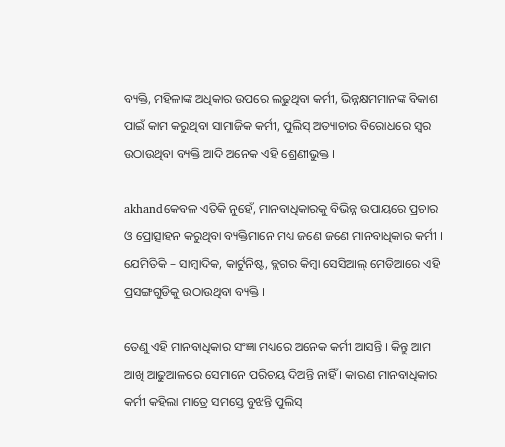ବ୍ୟକ୍ତି, ମହିଳାଙ୍କ ଅଧିକାର ଉପରେ ଲଢୁଥିବା କର୍ମୀ, ଭିନ୍ନକ୍ଷମମାନଙ୍କ ବିକାଶ ପାଇଁ କାମ କରୁଥିବା ସାମାଜିକ କର୍ମୀ, ପୁଲିସ୍ ଅତ୍ୟାଚାର ବିରୋଧରେ ସ୍ୱର ଉଠାଉଥିବା ବ୍ୟକ୍ତି ଆଦି ଅନେକ ଏହି ଶ୍ରେଣୀଭୁକ୍ତ ।

akhandକେବଳ ଏତିକି ନୁହେଁ, ମାନବାଧିକାରକୁ ବିଭିନ୍ନ ଉପାୟରେ ପ୍ରଚାର ଓ ପ୍ରୋତ୍ସାହନ କରୁଥିବା ବ୍ୟକ୍ତିମାନେ ମଧ୍ୟ ଜଣେ ଜଣେ ମାନବାଧିକାର କର୍ମୀ । ଯେମିତିକି – ସାମ୍ବାଦିକ, କାର୍ଟୁନିଷ୍ଟ, ବ୍ଲଗର କିମ୍ବା ସେସିଆଲ୍ ମେଡିଆରେ ଏହି ପ୍ରସଙ୍ଗଗୁଡିକୁ ଉଠାଉଥିବା ବ୍ୟକ୍ତି ।

ତେଣୁ ଏହି ମାନବାଧିକାର ସଂଜ୍ଞା ମଧ୍ୟରେ ଅନେକ କର୍ମୀ ଆସନ୍ତି । କିନ୍ତୁ ଆମ ଆଖି ଆଢୁଆଳରେ ସେମାନେ ପରିଚୟ ଦିଅନ୍ତି ନାହିଁ । କାରଣ ମାନବାଧିକାର କର୍ମୀ କହିଲା ମାତ୍ରେ ସମସ୍ତେ ବୁଝନ୍ତି ପୁଲିସ୍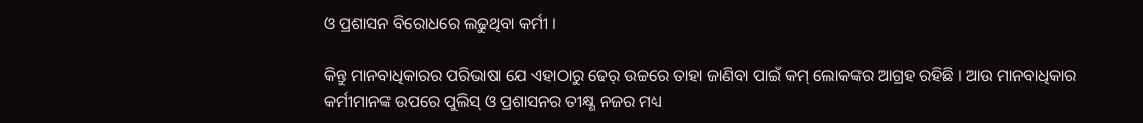ଓ ପ୍ରଶାସନ ବିରୋଧରେ ଲଢୁଥିବା କର୍ମୀ ।

କିନ୍ତୁ ମାନବାଧିକାରର ପରିଭାଷା ଯେ ଏହାଠାରୁ ଢେର୍ ଉଚ୍ଚରେ ତାହା ଜାଣିବା ପାଇଁ କମ୍ ଲୋକଙ୍କର ଆଗ୍ରହ ରହିଛି । ଆଉ ମାନବାଧିକାର କର୍ମୀମାନଙ୍କ ଉପରେ ପୁଲିସ୍ ଓ ପ୍ରଶାସନର ତୀକ୍ଷ୍ଣ ନଜର ମଧ୍ୟ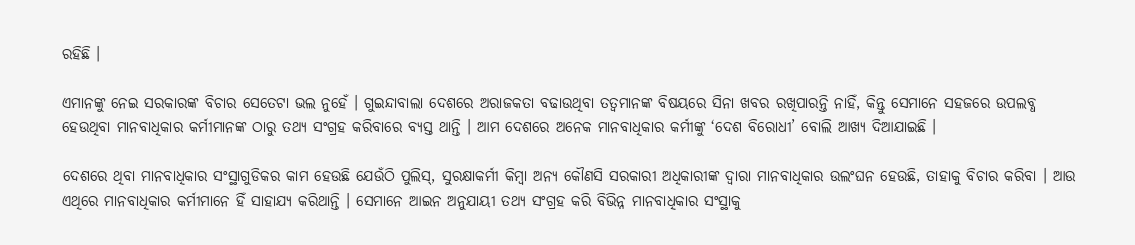ରହିଛି ।

ଏମାନଙ୍କୁ ନେଇ ସରକାରଙ୍କ ବିଚାର ସେତେଟା ଭଲ ନୁହେଁ । ଗୁଇନ୍ଦାବାଲା ଦେଶରେ ଅରାଜକତା ବଢାଉଥିବା ତତ୍ୱମାନଙ୍କ ବିଷୟରେ ସିନା ଖବର ରଖିପାରନ୍ତି ନାହିଁ, କିନ୍ତୁ ସେମାନେ ସହଜରେ ଉପଲବ୍ଧ ହେଉଥିବା ମାନବାଧିକାର କର୍ମୀମାନଙ୍କ ଠାରୁ ତଥ୍ୟ ସଂଗ୍ରହ କରିବାରେ ବ୍ୟସ୍ତ ଥାନ୍ତି । ଆମ ଦେଶରେ ଅନେକ ମାନବାଧିକାର କର୍ମୀଙ୍କୁ ‘ଦେଶ ବିରୋଧୀ’ ବୋଲି ଆଖ୍ୟ ଦିଆଯାଇଛି ।

ଦେଶରେ ଥିବା ମାନବାଧିକାର ସଂସ୍ଥାଗୁଡିକର କାମ ହେଉଛି ଯେଉଁଠି ପୁଲିସ୍, ସୁରକ୍ଷାକର୍ମୀ କିମ୍ବା ଅନ୍ୟ କୌଣସି ସରକାରୀ ଅଧିକାରୀଙ୍କ ଦ୍ୱାରା ମାନବାଧିକାର ଉଲଂଘନ ହେଉଛି, ତାହାକୁ ବିଚାର କରିବା । ଆଉ ଏଥିରେ ମାନବାଧିକାର କର୍ମୀମାନେ ହିଁ ସାହାଯ୍ୟ କରିଥାନ୍ତି । ସେମାନେ ଆଇନ ଅନୁଯାୟୀ ତଥ୍ୟ ସଂଗ୍ରହ କରି ବିଭିନ୍ନ ମାନବାଧିକାର ସଂସ୍ଥାକୁ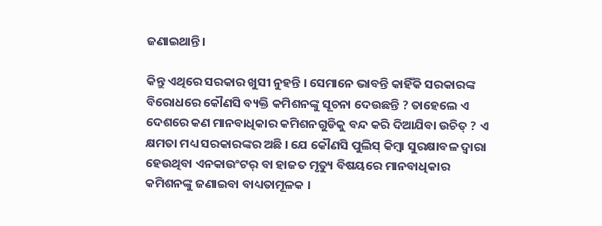ଜଣାଇଥାନ୍ତି ।

କିନ୍ତୁ ଏଥିରେ ସରକାର ଖୁସୀ ନୁହନ୍ତି । ସେମାନେ ଭାବନ୍ତି କାହିଁକି ସରକାରଙ୍କ ବିରୋଧରେ କୌଣସି ବ୍ୟକ୍ତି କମିଶନଙ୍କୁ ସୂଚନା ଦେଉଛନ୍ତି ? ତାହେଲେ ଏ ଦେଶରେ କଣ ମାନବାଧିକାର କମିଶନଗୁଡିକୁ ବନ୍ଦ କରି ଦିଆଯିବା ଉଚିତ୍ ? ଏ କ୍ଷମତା ମଧ୍ୟ ସରକାରଙ୍କର ଅଛି । ଯେ କୌଣସି ପୁଲିସ୍ କିମ୍ବା ସୁରକ୍ଷାବଳ ଦ୍ୱାରା ହେଉଥିବା ଏନକାଉଂଟର୍ ବା ହାଜତ ମୃତ୍ୟୁ ବିଷୟରେ ମାନବାଧିକାର କମିଶନଙ୍କୁ ଜଣାଇବା ବାଧ୍ୟତାମୂଳକ ।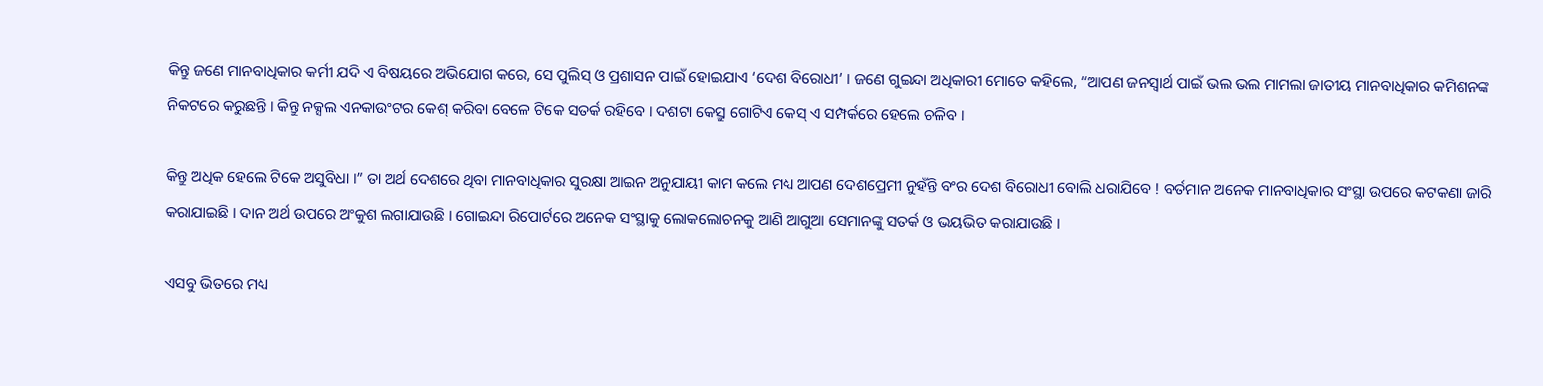କିନ୍ତୁ ଜଣେ ମାନବାଧିକାର କର୍ମୀ ଯଦି ଏ ବିଷୟରେ ଅଭିଯୋଗ କରେ, ସେ ପୁଲିସ୍ ଓ ପ୍ରଶାସନ ପାଇଁ ହୋଇଯାଏ ‘ଦେଶ ବିରୋଧୀ’ । ଜଣେ ଗୁଇନ୍ଦା ଅଧିକାରୀ ମୋତେ କହିଲେ, “ଆପଣ ଜନସ୍ୱାର୍ଥ ପାଇଁ ଭଲ ଭଲ ମାମଲା ଜାତୀୟ ମାନବାଧିକାର କମିଶନଙ୍କ ନିକଟରେ କରୁଛନ୍ତି । କିନ୍ତୁ ନକ୍ସଲ ଏନକାଉଂଟର କେଶ୍ କରିବା ବେଳେ ଟିକେ ସତର୍କ ରହିବେ । ଦଶଟା କେସ୍ରୁ ଗୋଟିଏ କେସ୍ ଏ ସମ୍ପର୍କରେ ହେଲେ ଚଳିବ ।

କିନ୍ତୁ ଅଧିକ ହେଲେ ଟିକେ ଅସୁବିଧା ।” ତା ଅର୍ଥ ଦେଶରେ ଥିବା ମାନବାଧିକାର ସୁରକ୍ଷା ଆଇନ ଅନୁଯାୟୀ କାମ କଲେ ମଧ୍ୟ ଆପଣ ଦେଶପ୍ରେମୀ ନୁହଁନ୍ତି ବଂର ଦେଶ ବିରୋଧୀ ବୋଲି ଧରାଯିବେ ! ବର୍ତମାନ ଅନେକ ମାନବାଧିକାର ସଂସ୍ଥା ଉପରେ କଟକଣା ଜାରି କରାଯାଇଛି । ଦାନ ଅର୍ଥ ଉପରେ ଅଂକୁଶ ଲଗାଯାଉଛି । ଗୋଇନ୍ଦା ରିପୋର୍ଟରେ ଅନେକ ସଂସ୍ଥାକୁ ଲୋକଲୋଚନକୁ ଆଣି ଆଗୁଆ ସେମାନଙ୍କୁ ସତର୍କ ଓ ଭୟଭିତ କରାଯାଉଛି ।

ଏସବୁ ଭିତରେ ମଧ୍ୟ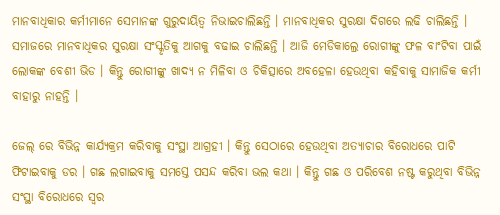ମାନବାଧିକାର କର୍ମୀମାନେ ସେମାନଙ୍କ ଗୁରୁଦାୟିତ୍ୱ ନିଭାଇଚାଲିଛନ୍ତି । ମାନବାଧିକର ସୁରକ୍ଷା ଦିଗରେ ଲଢି ଚାଲିଛନ୍ତି । ସମାଜରେ ମାନବାଧିକର ସୁରକ୍ଷା ସଂସ୍କୃତିକୁ ଆଗକୁ ବଢାଇ ଚାଲିଛନ୍ତି । ଆଜି ମେଡିକାଲ୍ରେ ରୋଗୀଙ୍କୁ ଫଳ ବାଂଟିବା ପାଇଁ ଲୋକଙ୍କ ବେଶୀ ଭିଡ । କିନ୍ତୁ ରୋଗୀଙ୍କୁ ଖାଦ୍ୟ ନ ମିଳିବା ଓ ଚିକିତ୍ସାରେ ଅବହେଳା ହେଉଥିବା କହିବାକୁ ସାମାଜିକ କର୍ମୀ ବାହାରୁ ନାହନ୍ତି ।

ଜେଲ୍ ରେ ବିଭିନ୍ନ କାର୍ଯ୍ୟକ୍ରମ କରିବାକୁ ସଂସ୍ଥା ଆଗ୍ରହୀ । କିନ୍ତୁ ସେଠାରେ ହେଉଥିବା ଅତ୍ୟାଚାର ବିରୋଧରେ ପାଟି ଫିଟାଇବାକୁ ଡର । ଗଛ ଲଗାଇବାକୁ ସମସ୍ତେ ପସନ୍ଦ କରିବା ଭଲ କଥା । କିନ୍ତୁ ଗଛ ଓ ପରିବେଶ ନଷ୍ଟ କରୁଥିବା ବିଭିନ୍ନ ସଂସ୍ଥା ବିରୋଧରେ ସ୍ୱର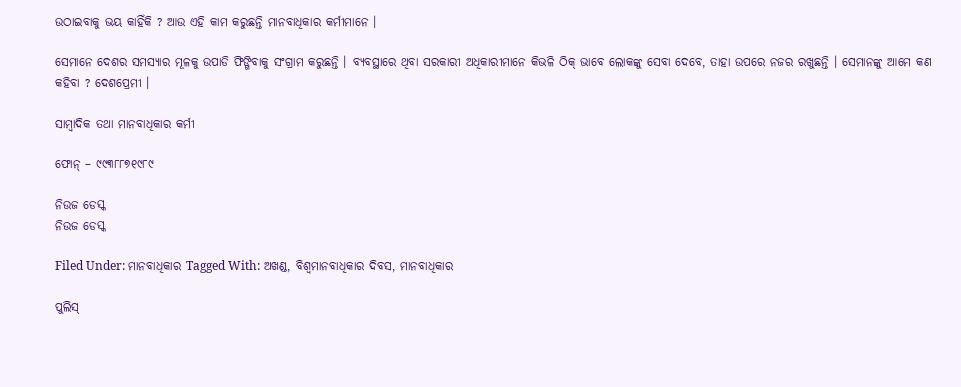ଉଠାଇବାକୁ ଭୟ କାହିଁକି ? ଆଉ ଏହି କାମ କରୁଛନ୍ତି ମାନବାଧିକାର କର୍ମୀମାନେ ।

ସେମାନେ ଦେଶର ସମସ୍ୟାର ମୂଳକୁ ଉପାଡି ଫିଙ୍ଗିବାକୁ ସଂଗ୍ରାମ କରୁଛନ୍ତି । ବ୍ୟବସ୍ଥାରେ ଥିବା ସରକାରୀ ଅଧିକାରୀମାନେ କିଭଳି ଠିକ୍ ଭାବେ ଲୋକଙ୍କୁ ସେବା ଦେବେ, ତାହା ଉପରେ ନଜର ରଖୁଛନ୍ତି । ସେମାନଙ୍କୁ ଆମେ କଣ କହିବା ? ଦେଶପ୍ରେମୀ ।

ସାମ୍ବାଦିକ ତଥା ମାନବାଧିକାର କର୍ମୀ

ଫୋନ୍ – ୯୯୩୮୮୭୧୯୮୯

ନିଉଜ ଡେସ୍କ
ନିଉଜ ଡେସ୍କ

Filed Under: ମାନବାଧିକାର Tagged With: ଅଖଣ୍ଡ, ବିଶ୍ୱମାନବାଧିକାର ଦିବସ, ମାନବାଧିକାର

ପୁଲିସ୍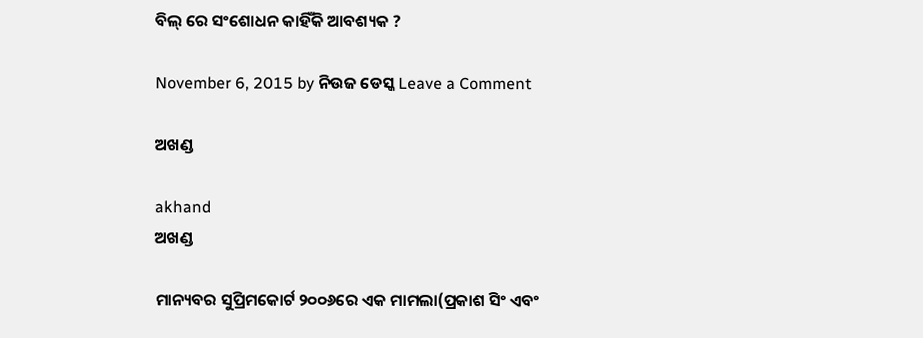ବିଲ୍ ରେ ସଂଶୋଧନ କାହିଁକି ଆବଶ୍ୟକ ?

November 6, 2015 by ନିଉଜ ଡେସ୍କ Leave a Comment

ଅଖଣ୍ଡ

akhand
ଅଖଣ୍ଡ

ମାନ୍ୟବର ସୁପ୍ରିମକୋର୍ଟ ୨୦୦୬ରେ ଏକ ମାମଲା(ପ୍ରକାଶ ସିଂ ଏବଂ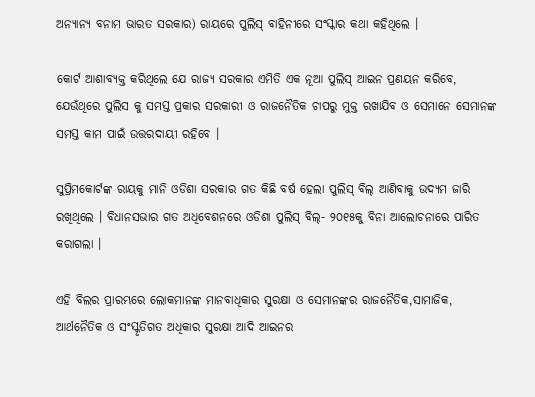ଅନ୍ୟାନ୍ୟ ବନାମ ଭାରତ ସରକାର) ରାୟରେ ପୁଲିସ୍ ବାହିନୀରେ ସଂସ୍କାର କଥା କହିଥିଲେ ।

କୋର୍ଟ ଆଶାବ୍ୟକ୍ତ କରିଥିଲେ ଯେ ରାଜ୍ୟ ସରକାର ଏମିତି ଏକ ନୂଆ ପୁଲିସ୍ ଆଇନ ପ୍ରଣୟନ କରିବେ, ଯେଉଁଥିରେ ପୁଲିସ କୁ ସମସ୍ତ ପ୍ରକାର ସରକାରୀ ଓ ରାଜନୈତିକ ଚାପରୁ ମୁକ୍ତ ରଖାଯିବ ଓ ସେମାନେ ସେମାନଙ୍କ ସମସ୍ତ କାମ ପାଇଁ ଉତ୍ତରଦାୟୀ ରହିବେ ।

ସୁପ୍ରିମକୋର୍ଟଙ୍କ ରାୟକୁ ମାନି ଓଡିଶା ସରକାର ଗତ କିଛି ବର୍ଷ ହେଲା ପୁଲିସ୍ ବିଲ୍ ଆଣିବାକୁ ଉଦ୍ୟମ ଜାରି ରଖିଥିଲେ । ବିଧାନସଭାର ଗତ ଅଧିବେଶନରେ ଓଡିଶା ପୁଲିସ୍ ବିଲ୍- ୨୦୧୫କୁ ବିନା ଆଲୋଚନାରେ ପାରିତ କରାଗଲା ।

ଏହି ବିଲର ପ୍ରାରମ୍ଭରେ ଲୋକମାନଙ୍କ ମାନବାଧିକାର ସୁରକ୍ଷା ଓ ସେମାନଙ୍କର ରାଜନୈତିକ,ସାମାଜିକ, ଆର୍ଥନୈତିକ ଓ ସଂସ୍କୃତିଗତ ଅଧିକାର ସୁରକ୍ଷା ଆଦି ଆଇନର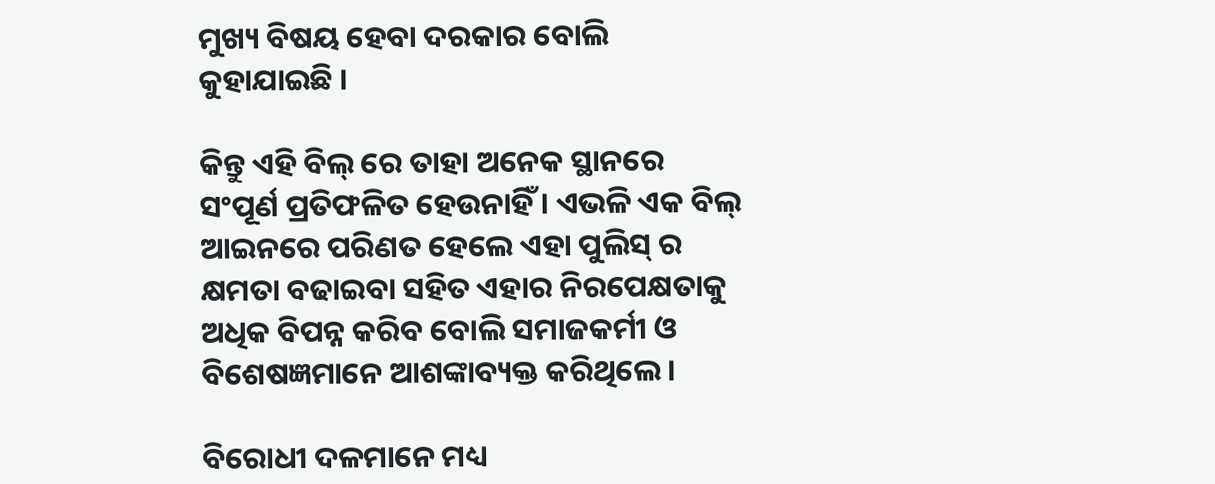ମୁଖ୍ୟ ବିଷୟ ହେବା ଦରକାର ବୋଲି କୁହାଯାଇଛି ।

କିନ୍ତୁ ଏହି ବିଲ୍ ରେ ତାହା ଅନେକ ସ୍ଥାନରେ ସଂପୂର୍ଣ ପ୍ରତିଫଳିତ ହେଉନାହିଁ । ଏଭଳି ଏକ ବିଲ୍ ଆଇନରେ ପରିଣତ ହେଲେ ଏହା ପୁଲିସ୍ ର କ୍ଷମତା ବଢାଇବା ସହିତ ଏହାର ନିରପେକ୍ଷତାକୁ ଅଧିକ ବିପନ୍ନ କରିବ ବୋଲି ସମାଜକର୍ମୀ ଓ ବିଶେଷଜ୍ଞମାନେ ଆଶଙ୍କାବ୍ୟକ୍ତ କରିଥିଲେ ।

ବିରୋଧୀ ଦଳମାନେ ମଧ୍ୟ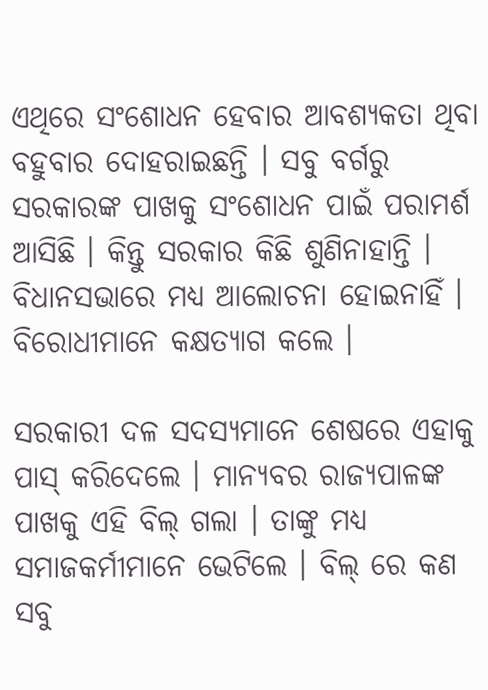ଏଥିରେ ସଂଶୋଧନ ହେବାର ଆବଶ୍ୟକତା ଥିବା ବହୁବାର ଦୋହରାଇଛନ୍ତି । ସବୁ ବର୍ଗରୁ ସରକାରଙ୍କ ପାଖକୁ ସଂଶୋଧନ ପାଇଁ ପରାମର୍ଶ ଆସିଛି । କିନ୍ତୁ ସରକାର କିଛି ଶୁଣିନାହାନ୍ତି । ବିଧାନସଭାରେ ମଧ୍ୟ ଆଲୋଚନା ହୋଇନାହିଁ । ବିରୋଧୀମାନେ କକ୍ଷତ୍ୟାଗ କଲେ ।

ସରକାରୀ ଦଳ ସଦସ୍ୟମାନେ ଶେଷରେ ଏହାକୁ ପାସ୍ କରିଦେଲେ । ମାନ୍ୟବର ରାଜ୍ୟପାଳଙ୍କ ପାଖକୁ ଏହି ବିଲ୍ ଗଲା । ତାଙ୍କୁ ମଧ୍ୟ ସମାଜକର୍ମୀମାନେ ଭେଟିଲେ । ବିଲ୍ ରେ କଣ ସବୁ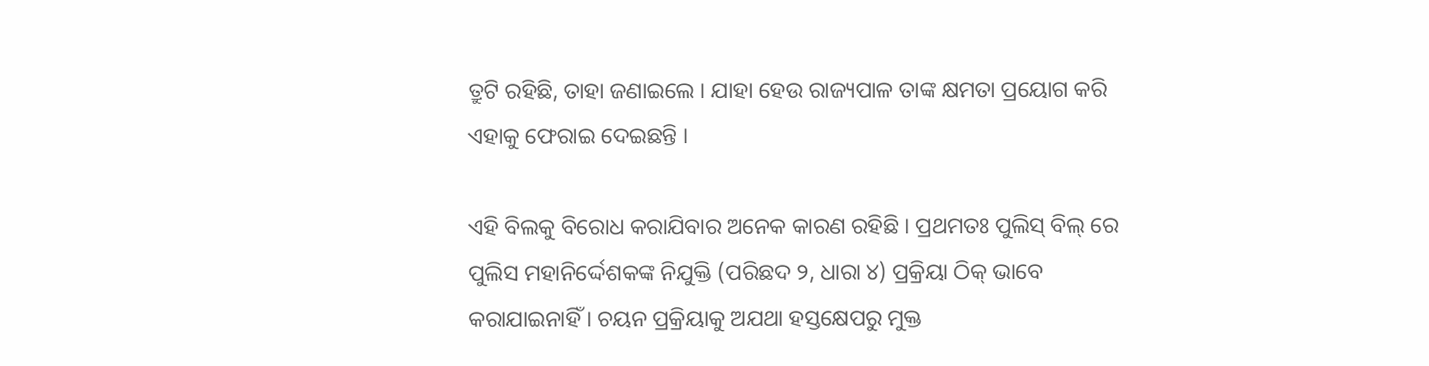ତ୍ରୁଟି ରହିଛି, ତାହା ଜଣାଇଲେ । ଯାହା ହେଉ ରାଜ୍ୟପାଳ ତାଙ୍କ କ୍ଷମତା ପ୍ରୟୋଗ କରି ଏହାକୁ ଫେରାଇ ଦେଇଛନ୍ତି ।

ଏହି ବିଲକୁ ବିରୋଧ କରାଯିବାର ଅନେକ କାରଣ ରହିଛି । ପ୍ରଥମତଃ ପୁଲିସ୍ ବିଲ୍ ରେ ପୁଲିସ ମହାନିର୍ଦ୍ଦେଶକଙ୍କ ନିଯୁକ୍ତି (ପରିଛଦ ୨, ଧାରା ୪) ପ୍ରକ୍ରିୟା ଠିକ୍ ଭାବେ କରାଯାଇନାହିଁ । ଚୟନ ପ୍ରକ୍ରିୟାକୁ ଅଯଥା ହସ୍ତକ୍ଷେପରୁ ମୁକ୍ତ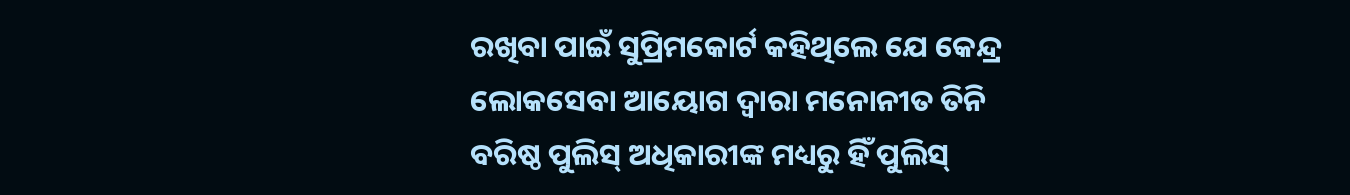ରଖିବା ପାଇଁ ସୁପ୍ରିମକୋର୍ଟ କହିଥିଲେ ଯେ କେନ୍ଦ୍ର ଲୋକସେବା ଆୟୋଗ ଦ୍ୱାରା ମନୋନୀତ ତିନି ବରିଷ୍ଠ ପୁଲିସ୍ ଅଧିକାରୀଙ୍କ ମଧ୍ୟରୁ ହିଁ ପୁଲିସ୍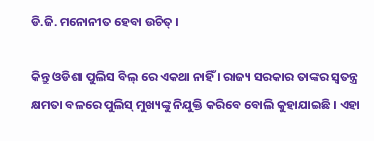ଡି.ଜି. ମନୋନୀତ ହେବା ଉଚିତ୍ ।

କିନ୍ତୁ ଓଡିଶା ପୁଲିସ ବିଲ୍ ରେ ଏକଥା ନାହିଁ । ରାଜ୍ୟ ସରକାର ତାଙ୍କର ସ୍ୱତନ୍ତ୍ର କ୍ଷମତା ବଳରେ ପୁଲିସ୍ ମୁଖ୍ୟଙ୍କୁ ନିଯୁକ୍ତି କରିବେ ବୋଲି କୁହାଯାଇଛି । ଏହା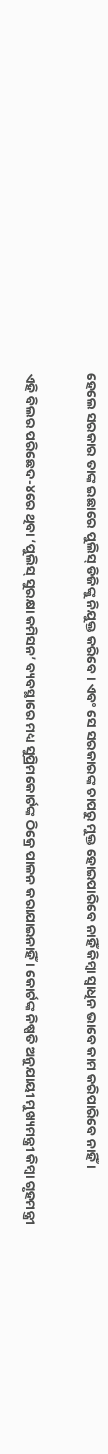ହେଲେ ସରକାର ତାଙ୍କ ଇଛାରେ ପୁଲିସ୍ ଡିଜିଙ୍କୁ ନିଯୁକ୍ତ କରିବେ । ଏବଂ ସେ ସରକାରଙ୍କ ଚାପରୁ ମୁକ୍ତ ହୋଇପାରିବେ ନାହିଁ କିମ୍ବା ସ୍ୱାଧିନ ଭାବେ କାମ କରିପାରିବେ ନାହିଁ ।

ଏହି ବିଲର ପରିଛେଦ-୪ରେ ଥିବା ‘ପୁଲିସ୍ ସୁରକ୍ଷା କମିସନ’ ବ୍ୟବସ୍ଥାରେ ମଧ୍ୟ ସୁପ୍ରିମକୋର୍ଟଙ୍କ ଠିକ୍ରେ ପାଳନ କରାଯାଇନାହିଁ । କୋର୍ଟଙ୍କ ନିଷ୍ପତି ଅନୁଯାୟୀ ମୁଖ୍ୟମନ୍ତ୍ରୀ କିମ୍ବା ଗୃହମନ୍ତ୍ରୀ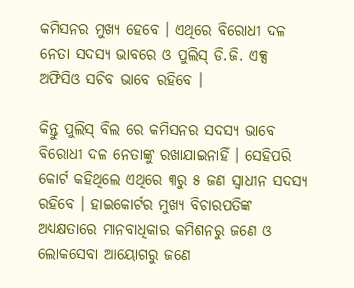କମିସନର ମୁଖ୍ୟ ହେବେ । ଏଥିରେ ବିରୋଧୀ ଦଳ ନେତା ସଦସ୍ୟ ଭାବରେ ଓ ପୁଲିସ୍ ଡି.ଜି. ଏକ୍ସ ଅଫିସିଓ ସଚିବ ଭାବେ ରହିବେ ।

କିନ୍ତୁ ପୁଲିସ୍ ବିଲ ରେ କମିସନର ସଦସ୍ୟ ଭାବେ ବିରୋଧୀ ଦଳ ନେତାଙ୍କୁ ରଖାଯାଇନାହିଁ । ସେହିପରି କୋର୍ଟ କହିଥିଲେ ଏଥିରେ ୩ରୁ ୫ ଜଣ ସ୍ୱାଧୀନ ସଦସ୍ୟ ରହିବେ । ହାଇକୋର୍ଟର ମୁଖ୍ୟ ବିଚାରପତିଙ୍କ ଅଧ୍ୟକ୍ଷତାରେ ମାନବାଧିକାର କମିଶନରୁ ଜଣେ ଓ ଲୋକସେବା ଆୟୋଗରୁ ଜଣେ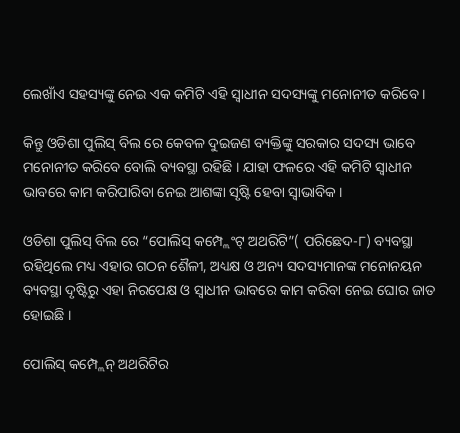ଲେଖାଁଏ ସହସ୍ୟଙ୍କୁ ନେଇ ଏକ କମିଟି ଏହି ସ୍ୱାଧୀନ ସଦସ୍ୟଙ୍କୁ ମନୋନୀତ କରିବେ ।

କିନ୍ତୁ ଓଡିଶା ପୁଲିସ୍ ବିଲ ରେ କେବଳ ଦୁଇଜଣ ବ୍ୟକ୍ତିଙ୍କୁ ସରକାର ସଦସ୍ୟ ଭାବେ ମନୋନୀତ କରିବେ ବୋଲି ବ୍ୟବସ୍ଥା ରହିଛି । ଯାହା ଫଳରେ ଏହି କମିଟି ସ୍ୱାଧୀନ ଭାବରେ କାମ କରିପାରିବା ନେଇ ଆଶଙ୍କା ସୃଷ୍ଟି ହେବା ସ୍ୱାଭାବିକ ।

ଓଡିଶା ପୁଲିସ୍ ବିଲ ରେ “ପୋଲିସ୍ କମ୍ପ୍ଲେଂଟ୍ ଅଥରିଟି”( ପରିଛେଦ-୮) ବ୍ୟବସ୍ଥା ରହିଥିଲେ ମଧ୍ୟ ଏହାର ଗଠନ ଶୈଳୀ, ଅଧ୍ୟକ୍ଷ ଓ ଅନ୍ୟ ସଦସ୍ୟମାନଙ୍କ ମନୋନୟନ ବ୍ୟବସ୍ଥା ଦୃଷ୍ଟିରୁ ଏହା ନିରପେକ୍ଷ ଓ ସ୍ୱାଧୀନ ଭାବରେ କାମ କରିବା ନେଇ ଘୋର ଜାତ ହୋଇଛି ।

ପୋଲିସ୍ କମ୍ପ୍ଲେନ୍ ଅଥରିଟିର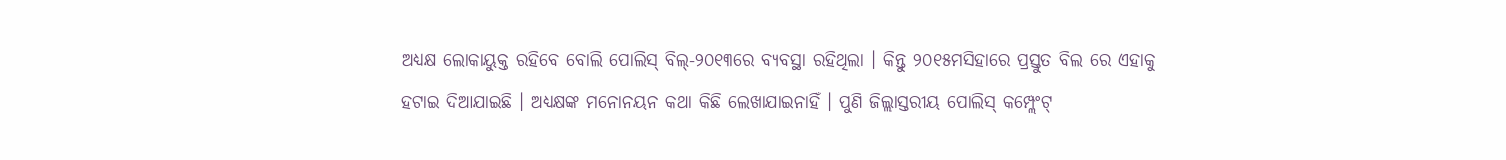ଅଧ୍ୟକ୍ଷ ଲୋକାୟୁକ୍ତ ରହିବେ ବୋଲି ପୋଲିସ୍ ବିଲ୍-୨୦୧୩ରେ ବ୍ୟବସ୍ଥା ରହିଥିଲା । କିନ୍ତୁ ୨୦୧୫ମସିହାରେ ପ୍ରସ୍ତୁତ ବିଲ ରେ ଏହାକୁ ହଟାଇ ଦିଆଯାଇଛି । ଅଧ୍ୟକ୍ଷଙ୍କ ମନୋନୟନ କଥା କିଛି ଲେଖାଯାଇନାହିଁ । ପୁଣି ଜିଲ୍ଲାସ୍ତରୀୟ ପୋଲିସ୍ କମ୍ପ୍ଲେଂଟ୍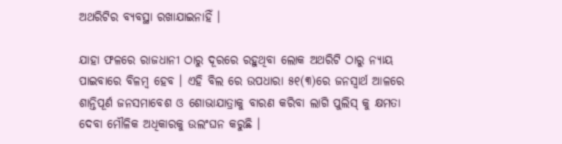ଅଥରିଟିର ବ୍ୟବସ୍ଥା ରଖାଯାଇନାହିଁ ।

ଯାହା ଫଳରେ ରାଜଧାନୀ ଠାରୁ ଦୂରରେ ରହୁଥିବା ଲୋକ ଅଥରିଟି ଠାରୁ ନ୍ୟାୟ ପାଇବାରେ ବିଳମ୍ବ ହେବ । ଏହି ବିଲ ରେ ଉପଧାରା ୫୧(୩)ରେ ଜନସ୍ୱାର୍ଥ ଆଳରେ ଶାନ୍ତିପୂର୍ଣ ଜନସମାବେଶ ଓ ଶୋଭାଯାତ୍ରାକୁ ବାରଣ କରିବା ଲାଗି ପୁଲିସ୍ କୁ କ୍ଷମତା ଦେବା ମୌଳିକ ଅଧିକାରକୁ ଉଲଂଘନ କରୁଛି ।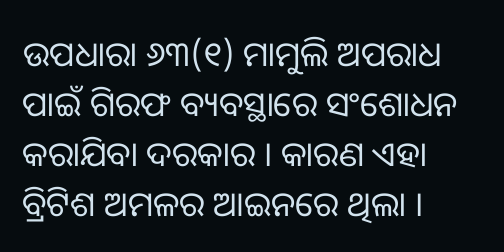ଉପଧାରା ୬୩(୧) ମାମୁଲି ଅପରାଧ ପାଇଁ ଗିରଫ ବ୍ୟବସ୍ଥାରେ ସଂଶୋଧନ କରାଯିବା ଦରକାର । କାରଣ ଏହା ବ୍ରିଟିଶ ଅମଳର ଆଇନରେ ଥିଲା ।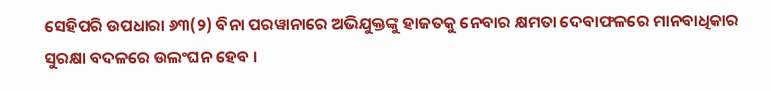ସେହିପରି ଉପଧାରା ୬୩(୨) ବିନା ପରୱାନାରେ ଅଭିଯୁକ୍ତଙ୍କୁ ହାଜତକୁ ନେବାର କ୍ଷମତା ଦେବାଫଳରେ ମାନବାଧିକାର ସୁରକ୍ଷା ବଦଳରେ ଉଲଂଘନ ହେବ ।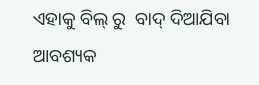ଏହାକୁ ବିଲ୍ ରୁ  ବାଦ୍ ଦିଆଯିବା ଆବଶ୍ୟକ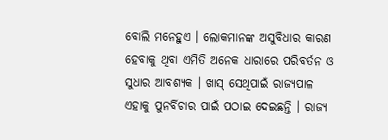ବୋଲି ମନେହୁଏ । ଲୋକମାନଙ୍କ ଅସୁବିଧାର କାରଣ ହେବାକୁ ଥିବା ଏମିତି ଅନେକ ଧାରାରେ ପରିବର୍ତନ ଓ ସୁଧାର ଆବଶ୍ୟକ । ଖାସ୍ ସେଥିପାଇଁ ରାଜ୍ୟପାଳ ଏହାକୁ ପୁନର୍ବିଚାର ପାଇଁ ପଠାଇ ଦେଇଛନ୍ତି । ରାଜ୍ୟ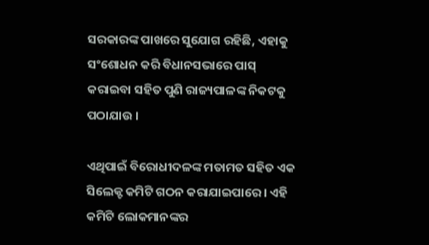ସରକାରଙ୍କ ପାଖରେ ସୁଯୋଗ ରହିଛି, ଏହାକୁ ସଂଶୋଧନ କରି ବିଧାନସଭାରେ ପାସ୍ କରାଇବା ସହିତ ପୁଣି ରାଜ୍ୟପାଳଙ୍କ ନିକଟକୁ ପଠାଯାଉ ।

ଏଥିପାଇଁ ବିରୋଧୀଦଳଙ୍କ ମତାମତ ସହିତ ଏକ ସିଲେକ୍ଟ କମିଟି ଗଠନ କରାଯାଇପାରେ । ଏହି କମିଟି ଲୋକମାନଙ୍କର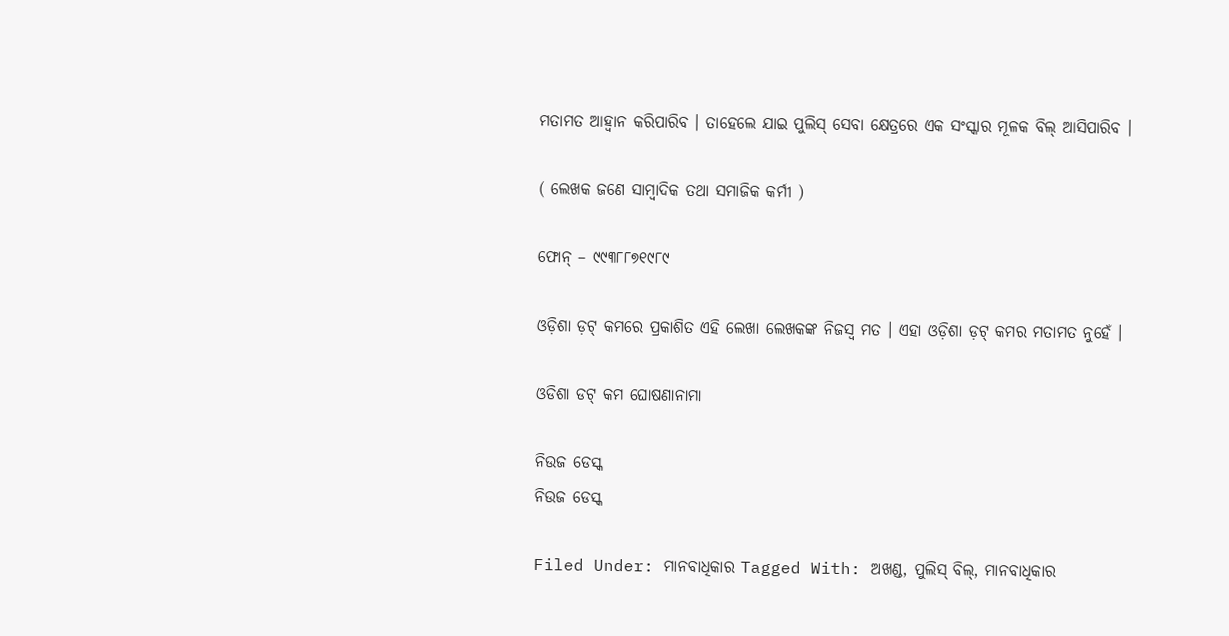ମତାମତ ଆହ୍ୱାନ କରିପାରିବ । ତାହେଲେ ଯାଇ ପୁଲିସ୍ ସେବା କ୍ଷେତ୍ରରେ ଏକ ସଂସ୍କାର ମୂଳକ ବିଲ୍ ଆସିପାରିବ ।

( ଲେଖକ ଜଣେ ସାମ୍ବାଦିକ ତଥା ସମାଜିକ କର୍ମୀ )

ଫୋନ୍ – ୯୯୩୮୮୭୧୯୮୯

ଓଡ଼ିଶା ଡ଼ଟ୍ କମରେ ପ୍ରକାଶିତ ଏହି ଲେଖା ଲେଖକଙ୍କ ନିଜସ୍ୱ ମତ । ଏହା ଓଡ଼ିଶା ଡ଼ଟ୍ କମର ମତାମତ ନୁହେଁ ।

ଓଡିଶା ଡଟ୍ କମ ଘୋଷଣାନାମା

ନିଉଜ ଡେସ୍କ
ନିଉଜ ଡେସ୍କ

Filed Under: ମାନବାଧିକାର Tagged With: ଅଖଣ୍ଡ, ପୁଲିସ୍ ବିଲ୍, ମାନବାଧିକାର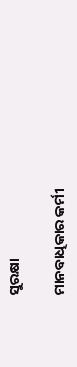ସୁରକ୍ଷା

ମାନବାଧିକାର କର୍ମୀ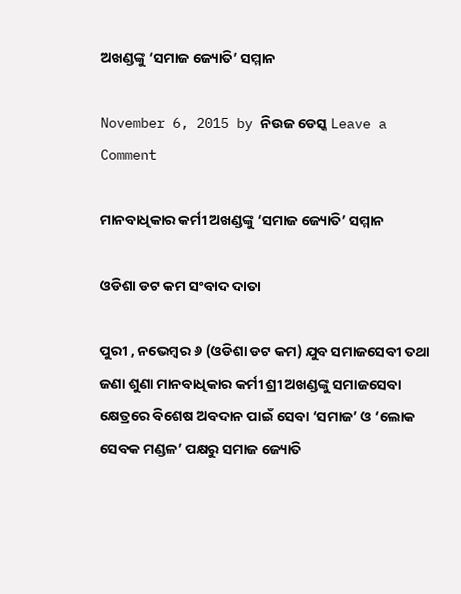ଅଖଣ୍ଡଙ୍କୁ ‘ସମାଜ ଜ୍ୟୋତି’ ସମ୍ମାନ

November 6, 2015 by ନିଉଜ ଡେସ୍କ Leave a Comment

ମାନବାଧିକାର କର୍ମୀ ଅଖଣ୍ଡଙ୍କୁ ‘ସମାଜ ଜ୍ୟୋତି’ ସମ୍ମାନ

ଓଡିଶା ଡଟ କମ ସଂବାଦ ଦାତା

ପୁରୀ , ନଭେମ୍ବର ୬ (ଓଡିଶା ଡଟ କମ) ଯୁବ ସମାଜସେବୀ ତଥା ଜଣା ଶୁଣା ମାନବାଧିକାର କର୍ମୀ ଶ୍ରୀ ଅଖଣ୍ଡଙ୍କୁ ସମାଜସେବା କ୍ଷେତ୍ରରେ ବିଶେଷ ଅବଦାନ ପାଇଁ ସେବା ‘ସମାଜ’ ଓ ‘ଲୋକ ସେବକ ମଣ୍ଡଳ’ ପକ୍ଷରୁ ସମାଜ ଜ୍ୟୋତି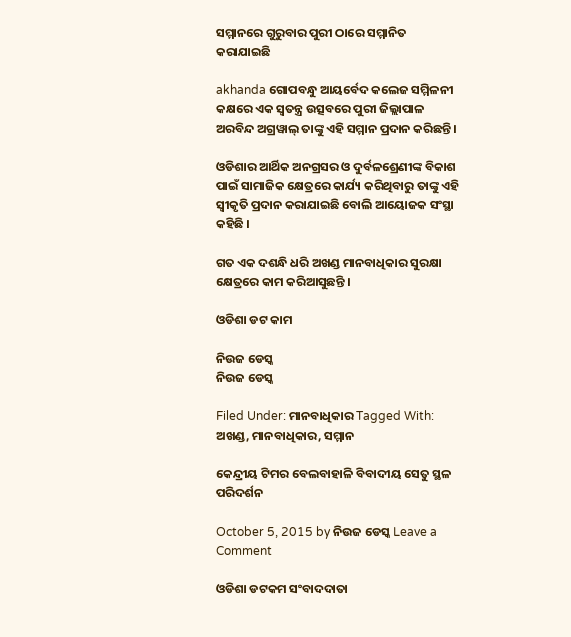ସମ୍ମାନରେ ଗୁରୁବାର ପୁରୀ ଠାରେ ସମ୍ମାନିତ କରାଯାଇଛି

akhanda ଗୋପବନ୍ଧୁ ଆୟର୍ବେଦ କଲେଜ ସମ୍ମିଳନୀ କକ୍ଷରେ ଏକ ସ୍ୱତନ୍ତ୍ର ଉତ୍ସବରେ ପୁରୀ ଜିଲ୍ଲାପାଳ ଅରବିନ୍ଦ ଅଗ୍ରୱାଲ୍ ତାଙ୍କୁ ଏହି ସମ୍ମାନ ପ୍ରଦାନ କରିଛନ୍ତି ।

ଓଡିଶାର ଆର୍ଥିକ ଅନଗ୍ରସର ଓ ଦୁର୍ବଳଶ୍ରେଣୀଙ୍କ ବିକାଶ ପାଇଁ ସାମାଜିକ କ୍ଷେତ୍ରରେ କାର୍ଯ୍ୟ କରିଥିବାରୁ ତାଙ୍କୁ ଏହି ସ୍ୱୀକୃତି ପ୍ରଦାନ କରାଯାଇଛି ବୋଲି ଆୟୋଜକ ସଂସ୍ଥା କହିଛି ।

ଗତ ଏକ ଦଶନ୍ଧି ଧରି ଅଖଣ୍ଡ ମାନବାଧିକାର ସୁରକ୍ଷା କ୍ଷେତ୍ରରେ କାମ କରିଆସୁଛନ୍ତି ।

ଓଡିଶା ଡଟ କାମ

ନିଉଜ ଡେସ୍କ
ନିଉଜ ଡେସ୍କ

Filed Under: ମାନବାଧିକାର Tagged With: ଅଖଣ୍ଡ, ମାନବାଧିକାର, ସମ୍ମାନ

କେନ୍ଦ୍ରୀୟ ଟିମର ବେଲବାହାଳି ବିବାଦୀୟ ସେତୁ ସ୍ଥଳ ପରିଦର୍ଶନ

October 5, 2015 by ନିଉଜ ଡେସ୍କ Leave a Comment

ଓଡିଶା ଡଟକମ ସଂବାଦଦାତା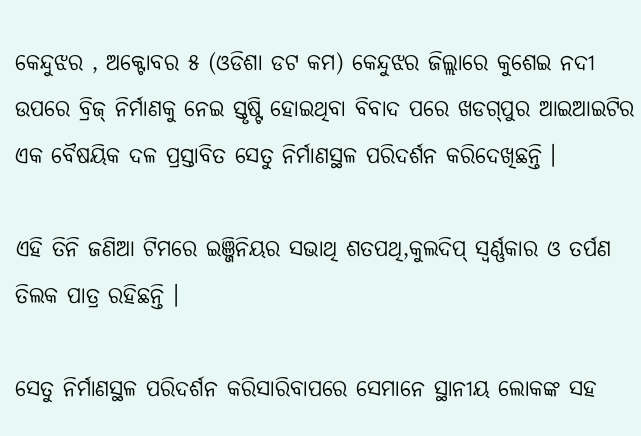କେନ୍ଦୁଝର , ଅକ୍ଟୋବର ୫ (ଓଡିଶା ଡଟ କମ) କେନ୍ଦୁଝର ଜିଲ୍ଲାରେ କୁଶେଇ ନଦୀ ଉପରେ ବ୍ରିଜ୍ ନିର୍ମାଣକୁ ନେଇ ସ୍ତୃଷ୍ଟି ହୋଇଥିବା ବିବାଦ ପରେ ଖଡଗ୍‌ପୁର ଆଇଆଇଟିର ଏକ ବୈଷୟିକ ଦଳ ପ୍ରସ୍ତାବିତ ସେତୁ ନିର୍ମାଣସ୍ଥଳ ପରିଦର୍ଶନ କରିଦେଖିଛନ୍ତି ।

ଏହି ତିନି ଜଣିଆ ଟିମରେ ଇଞ୍ଜିନିୟର ସଭାଥି ଶତପଥି,କୁଲଦିପ୍‌ ସ୍ବର୍ଣ୍ଣକାର ଓ ତର୍ପଣ ତିଲକ ପାତ୍ର ରହିଛନ୍ତି ।

ସେତୁ ନିର୍ମାଣସ୍ଥଳ ପରିଦର୍ଶନ କରିସାରିବାପରେ ସେମାନେ ସ୍ଥାନୀୟ ଲୋକଙ୍କ ସହ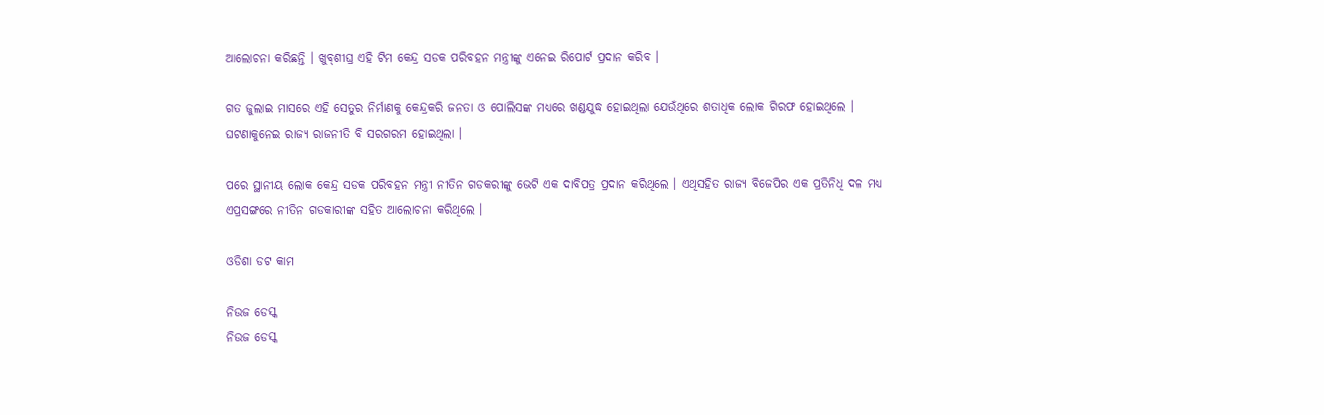ଆଲୋଚନା କରିଛନ୍ତି । ଖୁବ୍‌ଶୀଘ୍ର ଏହି ଟିମ କେନ୍ଦ୍ର ସଡକ ପରିବହନ ମନ୍ତ୍ରୀଙ୍କୁ ଏନେଇ ରିପୋର୍ଟ ପ୍ରଦାନ କରିବ ।

ଗତ ଜୁଲାଇ ମାସରେ ଏହି ସେତୁର ନିର୍ମାଣକୁ କେନ୍ଦ୍ରକରି ଜନତା ଓ ପୋଲିସଙ୍କ ମଧ୍ୟରେ ଖଣ୍ଡଯୁଦ୍ଧ ହୋଇଥିଲା ଯେଉଁଥିରେ ଶତାଧିକ ଲୋକ ଗିରଫ ହୋଇଥିଲେ । ଘଟଣାକୁନେଇ ରାଜ୍ୟ ରାଜନୀତି ବି ସରଗରମ ହୋଇଥିଲା ।

ପରେ ସ୍ଥାନୀୟ ଲୋକ କେନ୍ଦ୍ର ସଡକ ପରିବହନ ମନ୍ତ୍ରୀ ନୀତିନ ଗଡକରୀଙ୍କୁ ଭେଟି ଏକ ଦାବିପତ୍ର ପ୍ରଦାନ କରିଥିଲେ । ଏଥିସହିତ ରାଜ୍ୟ ବିଜେପିର ଏକ ପ୍ରତିନିଧି ଦଳ ମଧ୍ୟ ଏପ୍ରସଙ୍ଗରେ ନୀତିନ ଗଡକାରୀଙ୍କ ସହିତ ଆଲୋଚନା କରିଥିଲେ ।

ଓଡିଶା ଡଟ କାମ

ନିଉଜ ଡେସ୍କ
ନିଉଜ ଡେସ୍କ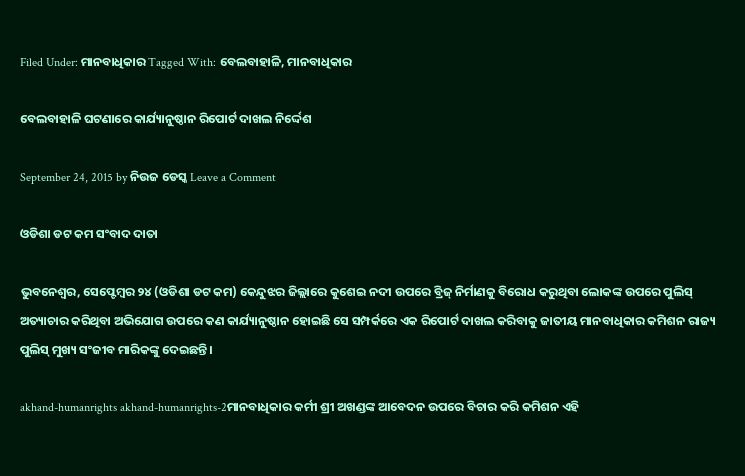Filed Under: ମାନବାଧିକାର Tagged With: ବେଲବାହାଳି, ମାନବାଧିକାର

ବେଲବାହାଳି ଘଟଣାରେ କାର୍ଯ୍ୟାନୁଷ୍ଠାନ ରିପୋର୍ଟ ଦାଖଲ ନିର୍ଦ୍ଦେଶ

September 24, 2015 by ନିଉଜ ଡେସ୍କ Leave a Comment

ଓଡିଶା ଡଟ କମ ସଂବାଦ ଦାତା

ଭୁବନେଶ୍ଵର, ସେପ୍ଟେମ୍ବର ୨୪ (ଓଡିଶା ଡଟ କମ) କେନ୍ଦୁଝର ଜିଲ୍ଲାରେ କୁଶେଇ ନଦୀ ଉପରେ ବ୍ରିଜ୍ ନିର୍ମାଣକୁ ବିରୋଧ କରୁଥିବା ଲୋକଙ୍କ ଉପରେ ପୁଲିସ୍ ଅତ୍ୟାଚାର କରିଥିବା ଅଭିଯୋଗ ଉପରେ କଣ କାର୍ଯ୍ୟାନୁଷ୍ଠାନ ହୋଇଛି ସେ ସମ୍ପର୍କରେ ଏକ ରିପୋର୍ଟ ଦାଖଲ କରିବାକୁ ଜାତୀୟ ମାନବାଧିକାର କମିଶନ ରାଜ୍ୟ ପୁଲିସ୍ ମୁଖ୍ୟ ସଂଜୀବ ମାରିକଙ୍କୁ ଦେଇଛନ୍ତି ।

akhand-humanrights akhand-humanrights-2ମାନବାଧିକାର କର୍ମୀ ଶ୍ରୀ ଅଖଣ୍ଡଙ୍କ ଆବେଦନ ଉପରେ ବିଚାର କରି କମିଶନ ଏହି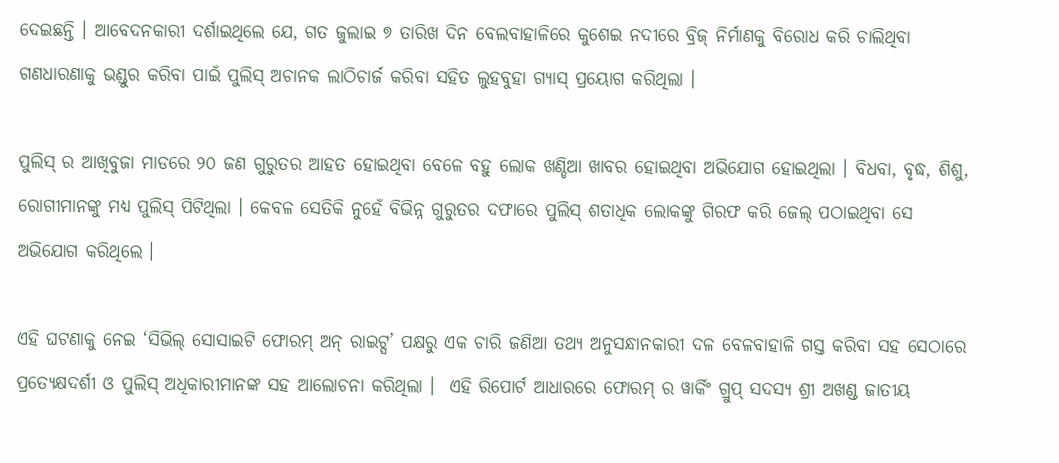ଦେଇଛନ୍ତି । ଆବେଦନକାରୀ ଦର୍ଶାଇଥିଲେ ଯେ, ଗତ ଜୁଲାଇ ୭ ତାରିଖ ଦିନ ବେଲବାହାଳିରେ କୁଶେଇ ନଦୀରେ ବ୍ରିଜ୍ ନିର୍ମାଣକୁ ବିରୋଧ କରି ଚାଲିଥିବା ଗଣଧାରଣାକୁ ଭଣ୍ଡୁର କରିବା ପାଇଁ ପୁଲିସ୍ ଅଚାନକ ଲାଠିଚାର୍ଜ କରିବା ସହିତ ଲୁହବୁହା ଗ୍ୟାସ୍ ପ୍ରୟୋଗ କରିଥିଲା ।

ପୁଲିସ୍ ର ଆଖିବୁଜା ମାଡରେ ୨୦ ଜଣ ଗୁରୁତର ଆହତ ହୋଇଥିବା ବେଳେ ବହୁ ଲୋକ ଖଣ୍ଡିଆ ଖାବର ହୋଇଥିବା ଅଭିଯୋଗ ହୋଇଥିଲା । ବିଧବା, ବୃଦ୍ଧ, ଶିଶୁ, ରୋଗୀମାନଙ୍କୁ ମଧ୍ୟ ପୁଲିସ୍ ପିଟିଥିଲା । କେବଳ ସେତିକି ନୁହେଁ ବିଭିନ୍ନ ଗୁରୁତର ଦଫାରେ ପୁଲିସ୍ ଶତାଧିକ ଲୋକଙ୍କୁ ଗିରଫ କରି ଜେଲ୍ ପଠାଇଥିବା ସେ ଅଭିଯୋଗ କରିଥିଲେ ।

ଏହି ଘଟଣାକୁ ନେଇ ‘ସିଭିଲ୍ ସୋସାଇଟି ଫୋରମ୍ ଅନ୍ ରାଇଟ୍ସ’ ପକ୍ଷରୁ ଏକ ଚାରି ଜଣିଆ ତଥ୍ୟ ଅନୁସନ୍ଧାନକାରୀ ଦଳ ବେଳବାହାଳି ଗସ୍ତ କରିବା ସହ ସେଠାରେ ପ୍ରତ୍ୟେକ୍ଷଦର୍ଶୀ ଓ ପୁଲିସ୍ ଅଧିକାରୀମାନଙ୍କ ସହ ଆଲୋଚନା କରିଥିଲା ।  ଏହି ରିପୋର୍ଟ ଆଧାରରେ ଫୋରମ୍ ର ୱାର୍କିଂ ଗ୍ରୁପ୍ ସଦସ୍ୟ ଶ୍ରୀ ଅଖଣ୍ଡ ଜାତୀୟ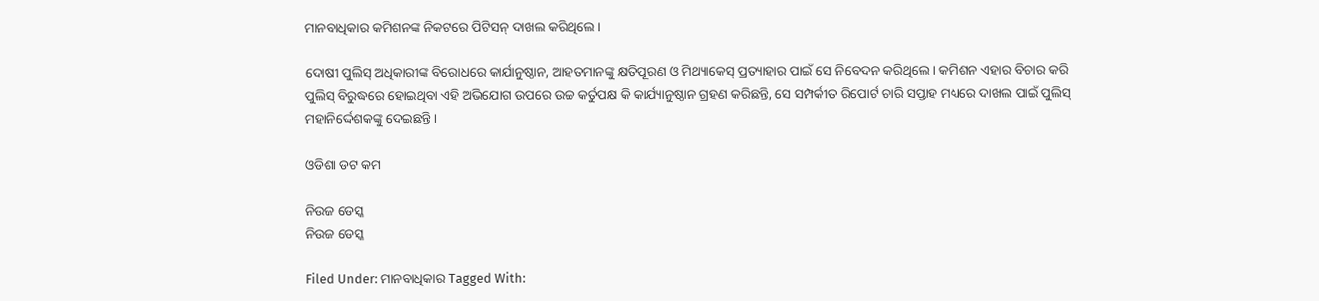ମାନବାଧିକାର କମିଶନଙ୍କ ନିକଟରେ ପିଟିସନ୍ ଦାଖଲ କରିଥିଲେ ।

ଦୋଷୀ ପୁଲିସ୍ ଅଧିକାରୀଙ୍କ ବିରୋଧରେ କାର୍ଯାନୁଷ୍ଠାନ, ଆହତମାନଙ୍କୁ କ୍ଷତିପୂରଣ ଓ ମିଥ୍ୟାକେସ୍ ପ୍ରତ୍ୟାହାର ପାଇଁ ସେ ନିବେଦନ କରିଥିଲେ । କମିଶନ ଏହାର ବିଚାର କରି ପୁଲିସ୍ ବିରୁଦ୍ଧରେ ହୋଇଥିବା ଏହି ଅଭିଯୋଗ ଉପରେ ଉଚ୍ଚ କର୍ତୁପକ୍ଷ କି କାର୍ଯ୍ୟାନୁଷ୍ଠାନ ଗ୍ରହଣ କରିଛନ୍ତି, ସେ ସମ୍ପର୍କୀତ ରିପୋର୍ଟ ଚାରି ସପ୍ତାହ ମଧ୍ୟରେ ଦାଖଲ ପାଇଁ ପୁଲିସ୍ ମହାନିର୍ଦ୍ଦେଶକଙ୍କୁ ଦେଇଛନ୍ତି ।

ଓଡିଶା ଡଟ କମ

ନିଉଜ ଡେସ୍କ
ନିଉଜ ଡେସ୍କ

Filed Under: ମାନବାଧିକାର Tagged With: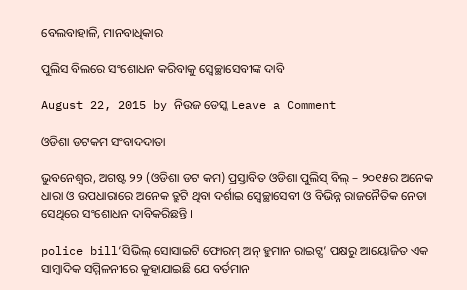ବେଲବାହାଳି, ମାନବାଧିକାର

ପୁଲିସ ବିଲରେ ସଂଶୋଧନ କରିବାକୁ ସ୍ଵେଚ୍ଛାସେବୀଙ୍କ ଦାବି

August 22, 2015 by ନିଉଜ ଡେସ୍କ Leave a Comment

ଓଡିଶା ଡଟକମ ସଂବାଦଦାତା

ଭୁବନେଶ୍ଵର, ଅଗଷ୍ଟ ୨୨ (ଓଡିଶା ଡଟ କମ) ପ୍ରସ୍ତାବିତ ଓଡିଶା ପୁଲିସ୍ ବିଲ୍ – ୨୦୧୫ର ଅନେକ ଧାରା ଓ ଉପଧାରାରେ ଅନେକ ତ୍ରୁଟି ଥିବା ଦର୍ଶାଇ ସ୍ଵେଚ୍ଛାସେବୀ ଓ ବିଭିନ୍ନ ରାଜନୈତିକ ନେତା ସେଥିରେ ସଂଶୋଧନ ଦାବିକରିଛନ୍ତି ।

police bill‘ସିଭିଲ୍ ସୋସାଇଟି ଫୋରମ୍ ଅନ୍ ହୁମାନ ରାଇଟ୍ସ’ ପକ୍ଷରୁ ଆୟୋଜିତ ଏକ ସାମ୍ବାଦିକ ସମ୍ମିଳନୀରେ କୁହାଯାଇଛି ଯେ ବର୍ତମାନ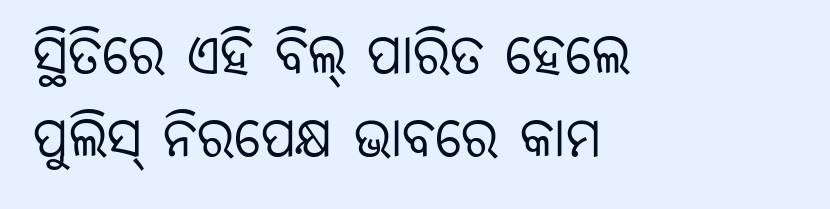ସ୍ଥିତିରେ ଏହି ବିଲ୍ ପାରିତ ହେଲେ ପୁଲିସ୍ ନିରପେକ୍ଷ ଭାବରେ କାମ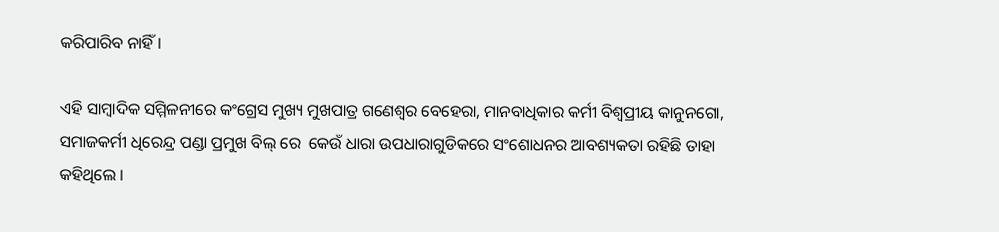କରିପାରିବ ନାହିଁ ।

ଏହି ସାମ୍ବାଦିକ ସମ୍ମିଳନୀରେ କଂଗ୍ରେସ ମୁଖ୍ୟ ମୁଖପାତ୍ର ଗଣେଶ୍ୱର ବେହେରା, ମାନବାଧିକାର କର୍ମୀ ବିଶ୍ୱପ୍ରୀୟ କାନୁନଗୋ, ସମାଜକର୍ମୀ ଧିରେନ୍ଦ୍ର ପଣ୍ଡା ପ୍ରମୁଖ ବିଲ୍ ରେ  କେଉଁ ଧାରା ଉପଧାରାଗୁଡିକରେ ସଂଶୋଧନର ଆବଶ୍ୟକତା ରହିଛି ତାହା କହିଥିଲେ ।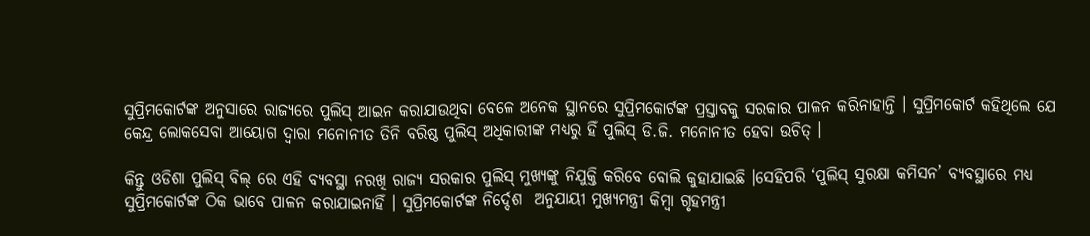ସୁପ୍ରିମକୋର୍ଟଙ୍କ ଅନୁସାରେ ରାଜ୍ୟରେ ପୁଲିସ୍ ଆଇନ କରାଯାଉଥିବା ବେଳେ ଅନେକ ସ୍ଥାନରେ ସୁପ୍ରିମକୋର୍ଟଙ୍କ ପ୍ରସ୍ତାବକୁ ସରକାର ପାଳନ କରିନାହାନ୍ତି । ସୁପ୍ରିମକୋର୍ଟ କହିଥିଲେ ଯେ କେନ୍ଦ୍ର ଲୋକସେବା ଆୟୋଗ ଦ୍ୱାରା ମନୋନୀତ ତିନି ବରିଷ୍ଠ ପୁଲିସ୍ ଅଧିକାରୀଙ୍କ ମଧ୍ୟରୁ ହିଁ ପୁଲିସ୍ ଡି.ଜି. ମନୋନୀତ ହେବା ଉଚିତ୍ ।

କିନ୍ତୁ ଓଡିଶା ପୁଲିସ୍ ବିଲ୍ ରେ ଏହି ବ୍ୟବସ୍ଥା ନରଖି ରାଜ୍ୟ ସରକାର ପୁଲିସ୍ ମୁଖ୍ୟଙ୍କୁ ନିଯୁକ୍ତି କରିବେ ବୋଲି କୁହାଯାଇଛି ।ସେହିପରି ‘ପୁଲିସ୍ ସୁରକ୍ଷା କମିସନ’ ବ୍ୟବସ୍ଥାରେ ମଧ୍ୟ ସୁପ୍ରିମକୋର୍ଟଙ୍କ ଠିକ ଭାବେ ପାଳନ କରାଯାଇନାହିଁ । ସୁପ୍ରିମକୋର୍ଟଙ୍କ ନିର୍ଦ୍ଦେଶ  ଅନୁଯାୟୀ ମୁଖ୍ୟମନ୍ତ୍ରୀ କିମ୍ବା ଗୃହମନ୍ତ୍ରୀ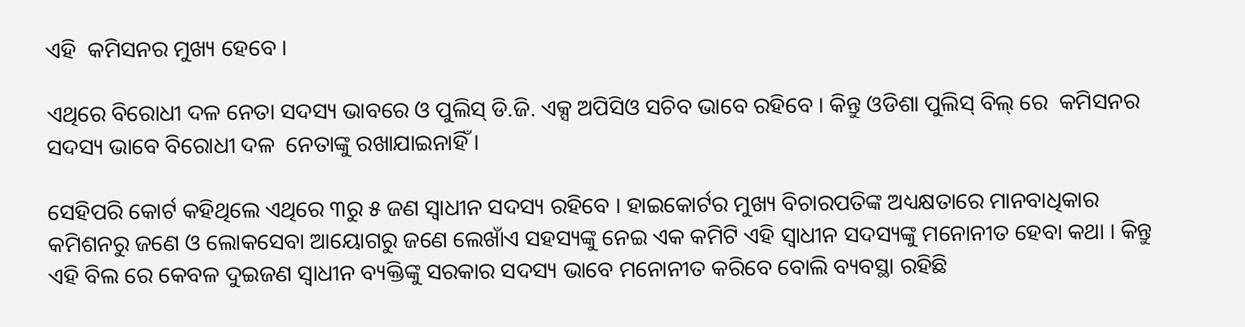ଏହି  କମିସନର ମୁଖ୍ୟ ହେବେ ।

ଏଥିରେ ବିରୋଧୀ ଦଳ ନେତା ସଦସ୍ୟ ଭାବରେ ଓ ପୁଲିସ୍ ଡି.ଜି. ଏକ୍ସ ଅପିସିଓ ସଚିବ ଭାବେ ରହିବେ । କିନ୍ତୁ ଓଡିଶା ପୁଲିସ୍ ବିଲ୍ ରେ  କମିସନର ସଦସ୍ୟ ଭାବେ ବିରୋଧୀ ଦଳ  ନେତାଙ୍କୁ ରଖାଯାଇନାହିଁ ।

ସେହିପରି କୋର୍ଟ କହିଥିଲେ ଏଥିରେ ୩ରୁ ୫ ଜଣ ସ୍ୱାଧୀନ ସଦସ୍ୟ ରହିବେ । ହାଇକୋର୍ଟର ମୁଖ୍ୟ ବିଚାରପତିଙ୍କ ଅଧ୍ୟକ୍ଷତାରେ ମାନବାଧିକାର କମିଶନରୁ ଜଣେ ଓ ଲୋକସେବା ଆୟୋଗରୁ ଜଣେ ଲେଖାଁଏ ସହସ୍ୟଙ୍କୁ ନେଇ ଏକ କମିଟି ଏହି ସ୍ୱାଧୀନ ସଦସ୍ୟଙ୍କୁ ମନୋନୀତ ହେବା କଥା । କିନ୍ତୁ ଏହି ବିଲ ରେ କେବଳ ଦୁଇଜଣ ସ୍ୱାଧୀନ ବ୍ୟକ୍ତିଙ୍କୁ ସରକାର ସଦସ୍ୟ ଭାବେ ମନୋନୀତ କରିବେ ବୋଲି ବ୍ୟବସ୍ଥା ରହିଛି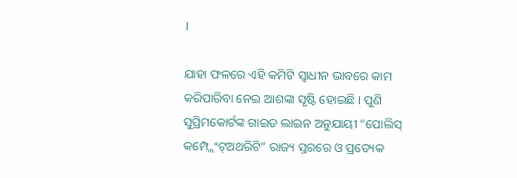।

ଯାହା ଫଳରେ ଏହି କମିଟି ସ୍ୱାଧୀନ ଭାବରେ କାମ କରିପାରିବା ନେଇ ଆଶଙ୍କା ସୃଷ୍ଟି ହୋଇଛି । ପୁଣି ସୁପ୍ରିମକୋର୍ଟଙ୍କ ଗାଇଡ ଲାଇନ ଅନୁଯାୟୀ “ପୋଲିସ୍ କମ୍ପ୍ଲେଂଟ୍ଅଥରିଟି” ରାଜ୍ୟ ସ୍ତରରେ ଓ ପ୍ରତ୍ୟେକ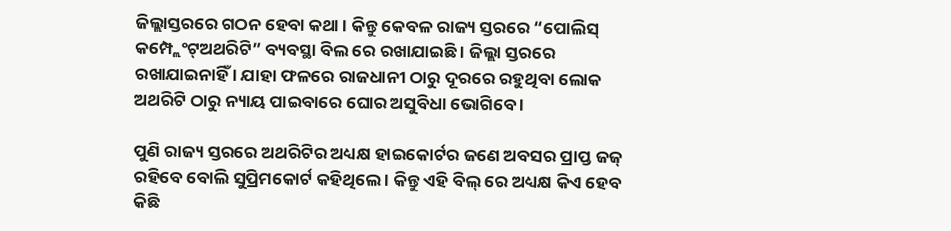ଜିଲ୍ଲାସ୍ତରରେ ଗଠନ ହେବା କଥା । କିନ୍ତୁ କେବଳ ରାଜ୍ୟ ସ୍ତରରେ “ପୋଲିସ୍ କମ୍ପ୍ଲେଂଟ୍ଅଥରିଟି” ବ୍ୟବସ୍ଥା ବିଲ ରେ ରଖାଯାଇଛି । ଜିଲ୍ଲା ସ୍ତରରେ ରଖାଯାଇନାହିଁ । ଯାହା ଫଳରେ ରାଜଧାନୀ ଠାରୁ ଦୂରରେ ରହୁଥିବା ଲୋକ ଅଥରିଟି ଠାରୁ ନ୍ୟାୟ ପାଇବାରେ ଘୋର ଅସୁବିଧା ଭୋଗିବେ ।

ପୁଣି ରାଜ୍ୟ ସ୍ତରରେ ଅଥରିଟିର ଅଧ୍ୟକ୍ଷ ହାଇକୋର୍ଟର ଜଣେ ଅବସର ପ୍ରାପ୍ତ ଜଜ୍ ରହିବେ ବୋଲି ସୁପ୍ରିମକୋର୍ଟ କହିଥିଲେ । କିନ୍ତୁ ଏହି ବିଲ୍ ରେ ଅଧ୍ୟକ୍ଷ କିଏ ହେବ କିଛି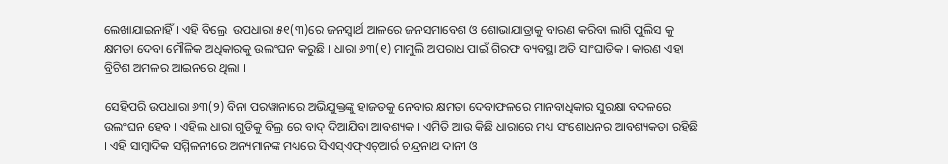ଲେଖାଯାଇନାହିଁ । ଏହି ବିଲ୍ରେ  ଉପଧାରା ୫୧(୩)ରେ ଜନସ୍ୱାର୍ଥ ଆଳରେ ଜନସମାବେଶ ଓ ଶୋଭାଯାତ୍ରାକୁ ବାରଣ କରିବା ଲାଗି ପୁଲିସ କୁ କ୍ଷମତା ଦେବା ମୌଳିକ ଅଧିକାରକୁ ଉଲଂଘନ କରୁଛି । ଧାରା ୬୩(୧) ମାମୁଲି ଅପରାଧ ପାଇଁ ଗିରଫ ବ୍ୟବସ୍ଥା ଅତି ସାଂଘାତିକ । କାରଣ ଏହା ବ୍ରିଟିଶ ଅମଳର ଆଇନରେ ଥିଲା ।

ସେହିପରି ଉପଧାରା ୬୩(୨) ବିନା ପରୱାନାରେ ଅଭିଯୁକ୍ତଙ୍କୁ ହାଜତକୁ ନେବାର କ୍ଷମତା ଦେବାଫଳରେ ମାନବାଧିକାର ସୁରକ୍ଷା ବଦଳରେ ଉଲଂଘନ ହେବ । ଏହିଲ ଧାରା ଗୁଡିକୁ ବିଲ୍ର ରେ ବାଦ୍ ଦିଆଯିବା ଆବଶ୍ୟକ । ଏମିତି ଆଉ କିଛି ଧାରାରେ ମଧ୍ୟ ସଂଶୋଧନର ଆବଶ୍ୟକତା ରହିଛି । ଏହି ସାମ୍ବାଦିକ ସମ୍ମିଳନୀରେ ଅନ୍ୟମାନଙ୍କ ମଧ୍ୟରେ ସିଏସ୍ଏଫ୍ଏଚ୍ଆର୍ର ଚନ୍ଦ୍ରନାଥ ଦାନୀ ଓ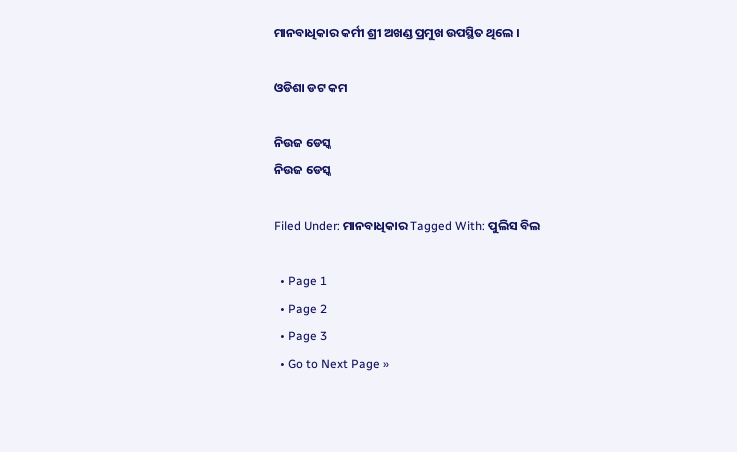ମାନବାଧିକାର କର୍ମୀ ଶ୍ରୀ ଅଖଣ୍ଡ ପ୍ରମୁଖ ଉପସ୍ଥିତ ଥିଲେ ।

ଓଡିଶା ଡଟ କମ

ନିଉଜ ଡେସ୍କ
ନିଉଜ ଡେସ୍କ

Filed Under: ମାନବାଧିକାର Tagged With: ପୁଲିସ ବିଲ

  • Page 1
  • Page 2
  • Page 3
  • Go to Next Page »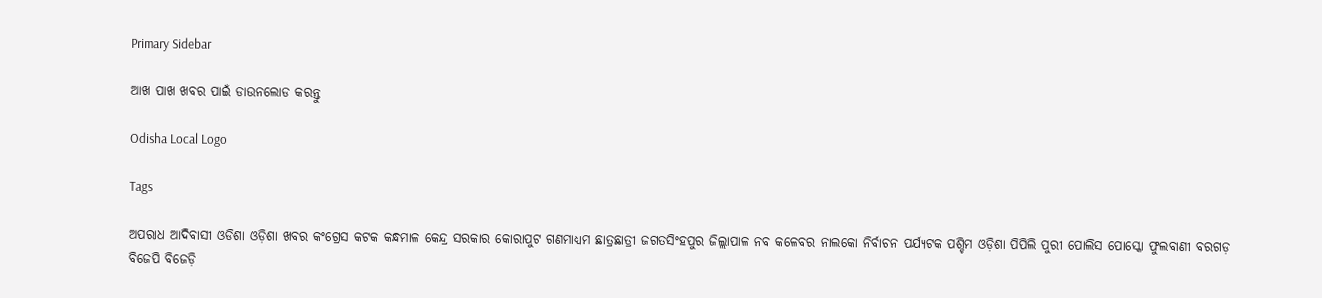Primary Sidebar

ଆଖ ପାଖ ଖବର ପାଇଁ ଡାଉନଲୋଡ କରନ୍ତୁ

Odisha Local Logo

Tags

ଅପରାଧ ଆଦିବାସୀ ଓଡିଶା ଓଡ଼ିଶା ଖବର କଂଗ୍ରେସ କଟକ କନ୍ଧମାଳ କେନ୍ଦ୍ର ସରକାର କୋରାପୁଟ ଗଣମାଧ୍ୟମ ଛାତ୍ରଛାତ୍ରୀ ଜଗତସିଂହପୁର ଜିଲ୍ଲାପାଳ ନବ କଳେବର ନାଲକୋ ନିର୍ବାଚନ ପର୍ଯ୍ୟଟକ ପଶ୍ଚିମ ଓଡ଼ିଶା ପିପିଲି ପୁରୀ ପୋଲିସ ପୋସ୍କୋ ଫୁଲବାଣୀ ବରଗଡ଼ ବିଜେପି ବିଜେଡ଼ି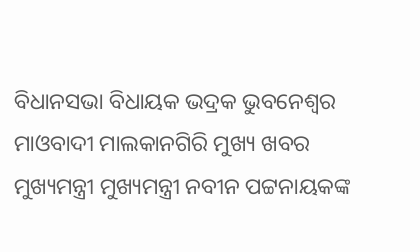ବିଧାନସଭା ବିଧାୟକ ଭଦ୍ରକ ଭୁବନେଶ୍ୱର ମାଓବାଦୀ ମାଲକାନଗିରି ମୁଖ୍ୟ ଖବର ମୁଖ୍ୟମନ୍ତ୍ରୀ ମୁଖ୍ୟମନ୍ତ୍ରୀ ନବୀନ ପଟ୍ଟନାୟକଙ୍କ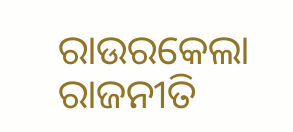ରାଉରକେଲା ରାଜନୀତି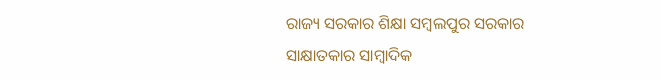ରାଜ୍ୟ ସରକାର ଶିକ୍ଷା ସମ୍ବଲପୁର ସରକାର ସାକ୍ଷାତକାର ସାମ୍ବାଦିକ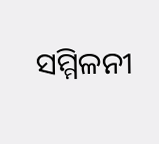ସମ୍ମିଳନୀ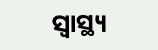ସ୍ୱାସ୍ଥ୍ୟ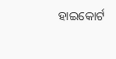ହାଇକୋର୍ଟ